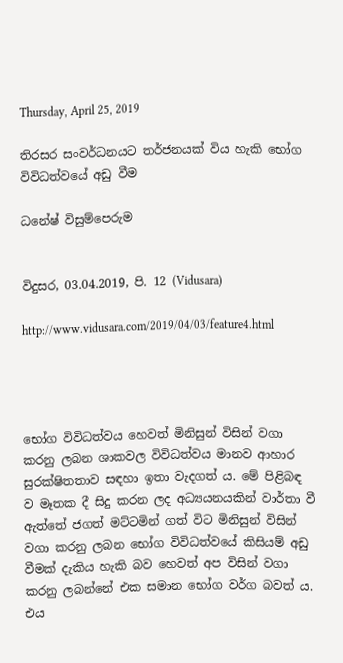Thursday, April 25, 2019

තිරසර සංවර්ධනයට තර්ජනයක්‌ විය හැකි භෝග විවිධත්වයේ අඩු වීම

ධනේෂ් විසුම්පෙරුම


විදුසර, 03.04.2019, පි. 12 (Vidusara)

http://www.vidusara.com/2019/04/03/feature4.html




භෝග විවිධත්වය හෙවත් මිනිසුන් විසින් වගා කරනු ලබන ශාකවල විවිධත්වය මානව ආහාර සුරක්ෂිතතාව සඳහා ඉතා වැදගත් ය. මේ පිළිබඳ ව මෑතක දී සිදු කරන ලද අධ්‍යයනයකින් වාර්තා වී ඇත්තේ ජගත් මට්‌ටමින් ගත් විට මිනිසුන් විසින් වගා කරනු ලබන භෝග විවිධත්වයේ කිසියම් අඩු වීමක්‌ දැකිය හැකි බව හෙවත් අප විසින් වගා කරනු ලබන්නේ එක සමාන භෝග වර්ග බවත් ය. එය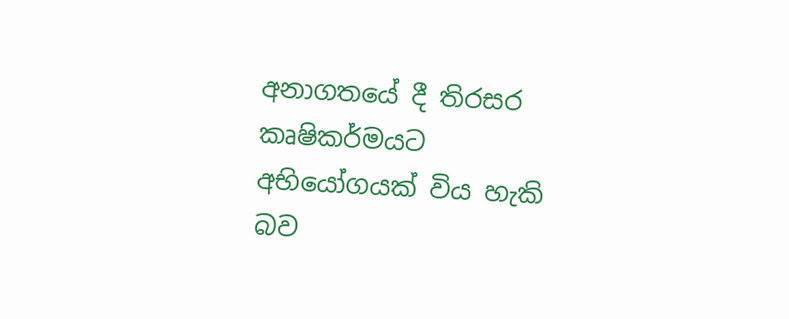අනාගතයේ දී තිරසර කෘෂිකර්මයට අභියෝගයක්‌ විය හැකි බව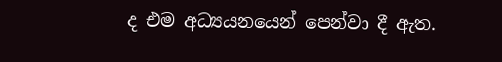ද එම අධ්‍යයනයෙන් පෙන්වා දී ඇත.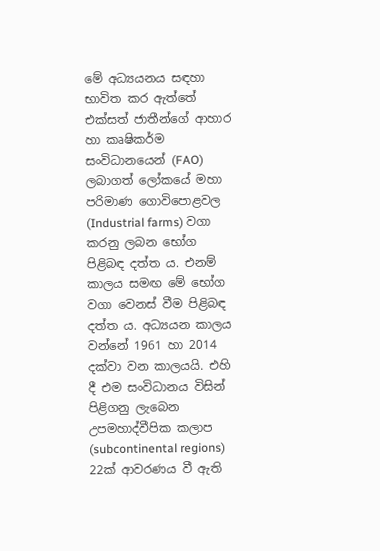මේ අධ්‍යයනය සඳහා භාවිත කර ඇත්තේ එක්‌සත් ජාතීන්ගේ ආහාර හා කෘෂිකර්ම සංවිධානයෙන් (FAO) ලබාගත් ලෝකයේ මහා පරිමාණ ගොවිපොළවල (Industrial farms) වගා කරනු ලබන භෝග පිළිබඳ දත්ත ය. එනම් කාලය සමඟ මේ භෝග වගා වෙනස්‌ වීම පිළිබඳ දත්ත ය. අධ්‍යයන කාලය වන්නේ 1961 හා 2014 දක්‌වා වන කාලයයි. එහි දී එම සංවිධානය විසින් පිළිගනු ලැබෙන උපමහාද්වීපික කලාප (subcontinental regions) 22ක්‌ ආවරණය වී ඇති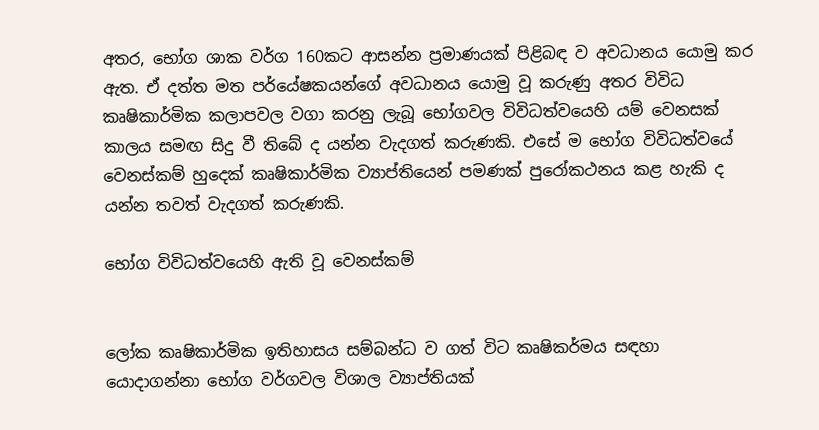අතර, භෝග ශාක වර්ග 160කට ආසන්න ප්‍රමාණයක්‌ පිළිබඳ ව අවධානය යොමු කර ඇත. ඒ දත්ත මත පර්යේෂකයන්ගේ අවධානය යොමු වූ කරුණු අතර විවිධ කෘෂිකාර්මික කලාපවල වගා කරනු ලැබූ භෝගවල විවිධත්වයෙහි යම් වෙනසක්‌ කාලය සමඟ සිදු වී තිබේ ද යන්න වැදගත් කරුණකි. එසේ ම භෝග විවිධත්වයේ වෙනස්‌කම් හුදෙක්‌ කෘෂිකාර්මික ව්‍යාප්තියෙන් පමණක්‌ පුරෝකථනය කළ හැකි ද යන්න තවත් වැදගත් කරුණකි.

භෝග විවිධත්වයෙහි ඇති වූ වෙනස්‌කම්


ලෝක කෘෂිකාර්මික ඉතිහාසය සම්බන්ධ ව ගත් විට කෘෂිකර්මය සඳහා යොදාගන්නා භෝග වර්ගවල විශාල ව්‍යාප්තියක්‌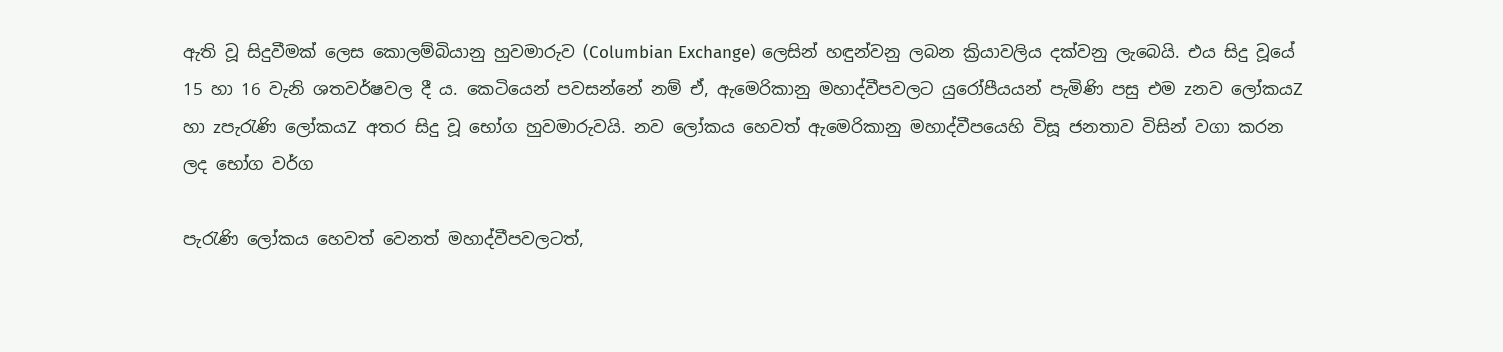ඇති වූ සිදුවීමක්‌ ලෙස කොලම්බියානු හුවමාරුව (Columbian Exchange) ලෙසින් හඳුන්වනු ලබන ක්‍රියාවලිය දක්‌වනු ලැබෙයි. එය සිදු වූයේ 15 හා 16 වැනි ශතවර්ෂවල දී ය. කෙටියෙන් පවසන්නේ නම් ඒ, ඇමෙරිකානු මහාද්වීපවලට යුරෝපීයයන් පැමිණි පසු එම zනව ලෝකයZ හා zපැරැණි ලෝකයZ අතර සිදු වූ භෝග හුවමාරුවයි. නව ලෝකය හෙවත් ඇමෙරිකානු මහාද්වීපයෙහි විසූ ජනතාව විසින් වගා කරන ලද භෝග වර්ග

පැරැණි ලෝකය හෙවත් වෙනත් මහාද්වීපවලටත්,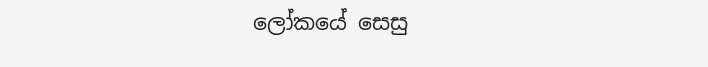ලෝකයේ සෙසු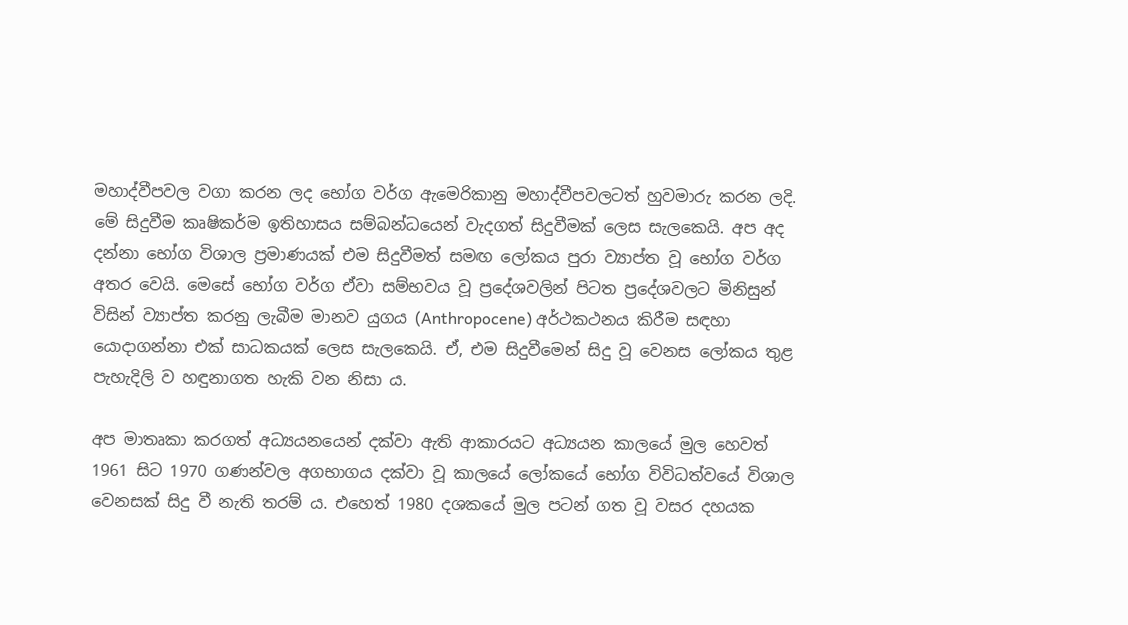මහාද්වීපවල වගා කරන ලද භෝග වර්ග ඇමෙරිකානු මහාද්වීපවලටත් හුවමාරු කරන ලදි. මේ සිදුවීම කෘෂිකර්ම ඉතිහාසය සම්බන්ධයෙන් වැදගත් සිදුවීමක්‌ ලෙස සැලකෙයි. අප අද දන්නා භෝග විශාල ප්‍රමාණයක්‌ එම සිදුවීමත් සමඟ ලෝකය පුරා ව්‍යාප්ත වූ භෝග වර්ග අතර වෙයි. මෙසේ භෝග වර්ග ඒවා සම්භවය වූ ප්‍රදේශවලින් පිටත ප්‍රදේශවලට මිනිසුන් විසින් ව්‍යාප්ත කරනු ලැබීම මානව යුගය (Anthropocene) අර්ථකථනය කිරීම සඳහා යොදාගන්නා එක්‌ සාධකයක්‌ ලෙස සැලකෙයි. ඒ, එම සිදුවීමෙන් සිදු වූ වෙනස ලෝකය තුළ පැහැදිලි ව හඳුනාගත හැකි වන නිසා ය.

අප මාතෘකා කරගත් අධ්‍යයනයෙන් දක්‌වා ඇති ආකාරයට අධ්‍යයන කාලයේ මුල හෙවත් 1961 සිට 1970 ගණන්වල අගභාගය දක්‌වා වූ කාලයේ ලෝකයේ භෝග විවිධත්වයේ විශාල වෙනසක්‌ සිදු වී නැති තරම් ය. එහෙත් 1980 දශකයේ මුල පටන් ගත වූ වසර දහයක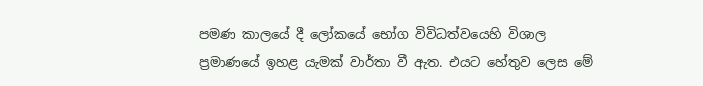පමණ කාලයේ දී ලෝකයේ භෝග විවිධත්වයෙහි විශාල ප්‍රමාණයේ ඉහළ යැමක්‌ වාර්තා වී ඇත. එයට හේතුව ලෙස මේ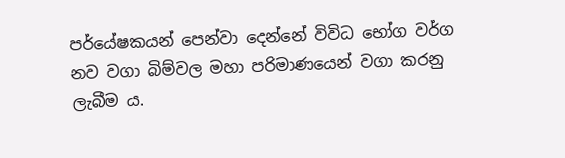පර්යේෂකයන් පෙන්වා දෙන්නේ විවිධ භෝග වර්ග නව වගා බිම්වල මහා පරිමාණයෙන් වගා කරනු ලැබීම ය.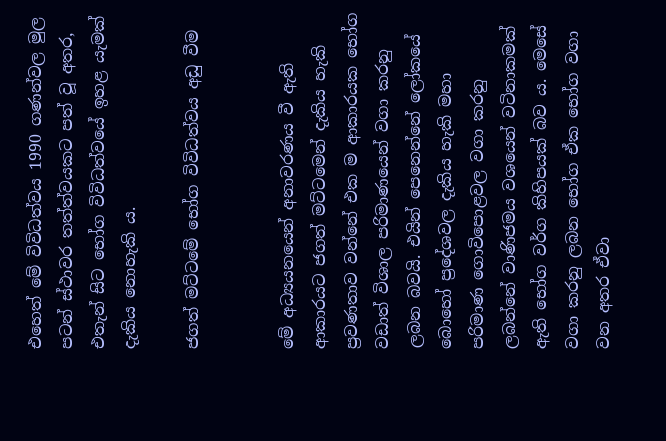එහෙත් මේ විවිධත්වය 1990 ගණන්වල මුල පටන් ස්‌ථාවර තත්ත්වයකට පත් වූ අතර, එතැන් සිට භෝග විවිධත්වයේ ඉහළ යැමක්‌ දැකිය නොහැකි ය.

ජගත් මට්‌ටමේ භෝග විවිධත්වය අඩු වීම


මේ අධ්‍යයනයෙන් අනාවරණය වී ඇති ආකාරයට ජගත් මට්‌ටමෙන් දැකිය හැකි ප්‍රවණතාව වන්නේ එක ම ආකාරයක භෝග වඩාත් විශාල පරිමාණයෙන් වගා කරනු ලබන බවයි. එයින් පෙනෙන්නේ ලෝකයේ බොහෝ ප්‍රදේශවල දැකිය හැකි මහා පරිමාණ ගොවිපොළවල වගා කරනු ලබන්නේ වාණිජමය වශයෙන් වටිනාකමක්‌ ඇති භෝග වර්ග කිහිපයක්‌ බව ය. මෙසේ වගා කරනු ලබන භෝග ඒක භෝග වගා වන අතර ඒවා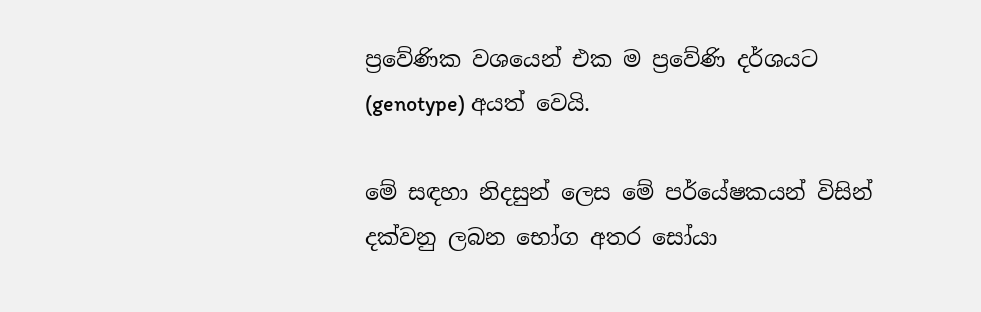ප්‍රවේණික වශයෙන් එක ම ප්‍රවේණි දර්ශයට (genotype) අයත් වෙයි.

මේ සඳහා නිදසුන් ලෙස මේ පර්යේෂකයන් විසින් දක්‌වනු ලබන භෝග අතර සෝයා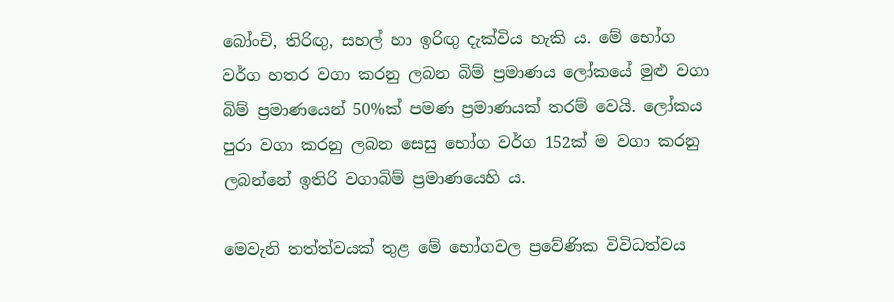බෝංචි, තිරිඟු, සහල් හා ඉරිඟු දැක්‌විය හැකි ය. මේ භෝග වර්ග හතර වගා කරනු ලබන බිම් ප්‍රමාණය ලෝකයේ මුළු වගා බිම් ප්‍රමාණයෙන් 50%ක්‌ පමණ ප්‍රමාණයක්‌ තරම් වෙයි. ලෝකය පුරා වගා කරනු ලබන සෙසු භෝග වර්ග 152ක්‌ ම වගා කරනු ලබන්නේ ඉතිරි වගාබිම් ප්‍රමාණයෙහි ය.

මෙවැනි තත්ත්වයක්‌ තුළ මේ භෝගවල ප්‍රවේණික විවිධත්වය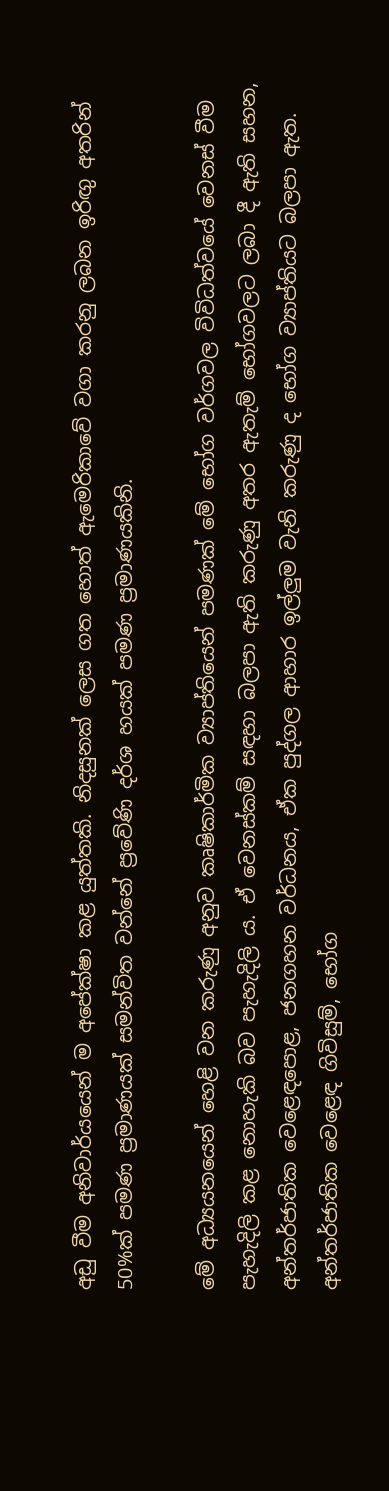අඩු වීම අනිවාර්යයෙන් ම අපේක්ෂා කළ යුත්තකි. නිදසුනක්‌ ලෙස ගත හොත් ඇමෙරිකාවේ වගා කරනු ලබන ඉරිඟු අතරින් 50%ක්‌ පමණ ප්‍රමාණයක්‌ සමන්විත වන්නේ ප්‍රවේණි දර්ශ හයක්‌ පමණ ප්‍රමාණයකිනි.

මේ අධ්‍යයනයෙන් හෙළි වන කරුණු අනුව කෘෂිකාර්මික ව්‍යාප්තියෙන් පමණක්‌ මේ භෝග වර්ගවල විවිධත්වයේ වෙනස්‌ වීම පැහැදිලි කළ නොහැකි බව පැහැදිලි ය. ඒ වෙනස්‌කම් සඳහා බලපා ඇති කරුණු අතර ඇතැම් භෝගවලට ලබා දී ඇති සහන, අන්තර්ජාතික වෙළෙඳපොළ, ජනගහන වර්ධනය, ඒක පුද්ගල ආහාර ඉල්ලුම වැනි කරුණු ද භෝග ව්‍යාප්තියට බලපා ඇත. අන්තර්ජාතික වෙළෙඳ ගිවිසුම්, භෝග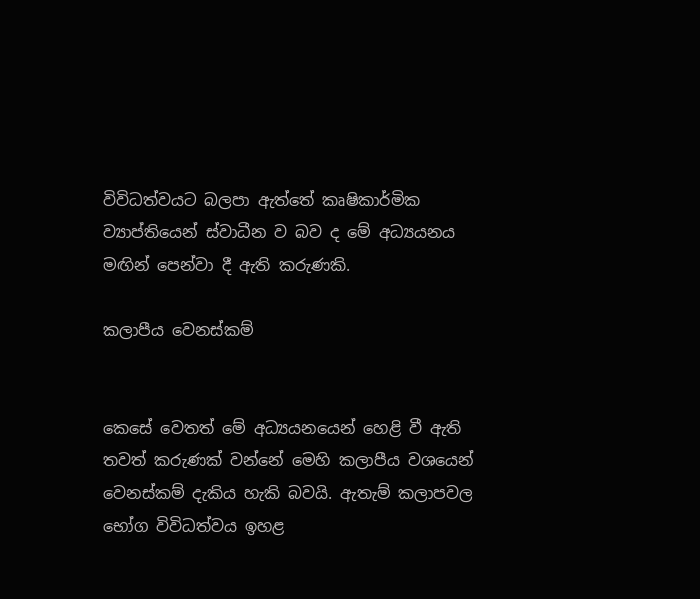විවිධත්වයට බලපා ඇත්තේ කෘෂිකාර්මික ව්‍යාප්තියෙන් ස්‌වාධීන ව බව ද මේ අධ්‍යයනය මඟින් පෙන්වා දී ඇති කරුණකි.

කලාපීය වෙනස්‌කම්


කෙසේ වෙතත් මේ අධ්‍යයනයෙන් හෙළි වී ඇති තවත් කරුණක්‌ වන්නේ මෙහි කලාපීය වශයෙන් වෙනස්‌කම් දැකිය හැකි බවයි. ඇතැම් කලාපවල භෝග විවිධත්වය ඉහළ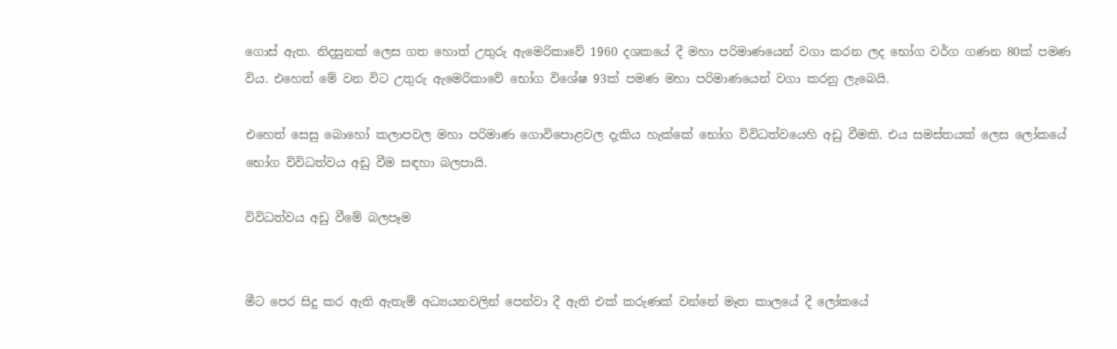ගොස්‌ ඇත. නිදසුනක්‌ ලෙස ගත හොත් උතුරු ඇමෙරිකාවේ 1960 දශකයේ දී මහා පරිමාණයෙන් වගා කරන ලද භෝග වර්ග ගණන 80ක්‌ පමණ විය. එහෙත් මේ වන විට උතුරු ඇමෙරිකාවේ භෝග විශේෂ 93ක්‌ පමණ මහා පරිමාණයෙන් වගා කරනු ලැබෙයි.

එහෙත් සෙසු බොහෝ කලාපවල මහා පරිමාණ ගොවිපොළවල දැකිය හැක්‌කේ භෝග විවිධත්වයෙහි අඩු වීමකි. එය සමස්‌තයක්‌ ලෙස ලෝකයේ භෝග විවිධත්වය අඩු වීම සඳහා බලපායි.

විවිධත්වය අඩු වීමේ බලපෑම


මීට පෙර සිදු කර ඇති ඇතැම් අධ්‍යයනවලින් පෙන්වා දී ඇති එක්‌ කරුණක්‌ වන්නේ මෑත කාලයේ දී ලෝකයේ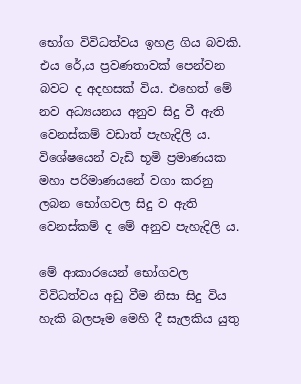භෝග විවිධත්වය ඉහළ ගිය බවකි. එය රේ‚ය ප්‍රවණතාවක්‌ පෙන්වන බවට ද අදහසක්‌ විය. එහෙත් මේ නව අධ්‍යයනය අනුව සිදු වී ඇති වෙනස්‌කම් වඩාත් පැහැදිලි ය. විශේෂයෙන් වැඩි භූමි ප්‍රමාණයක මහා පරිමාණයනේ වගා කරනු ලබන භෝගවල සිදු ව ඇති වෙනස්‌කම් ද මේ අනුව පැහැදිලි ය.

මේ ආකාරයෙන් භෝගවල විවිධත්වය අඩු වීම නිසා සිදු විය හැකි බලපෑම මෙහි දී සැලකිය යුතු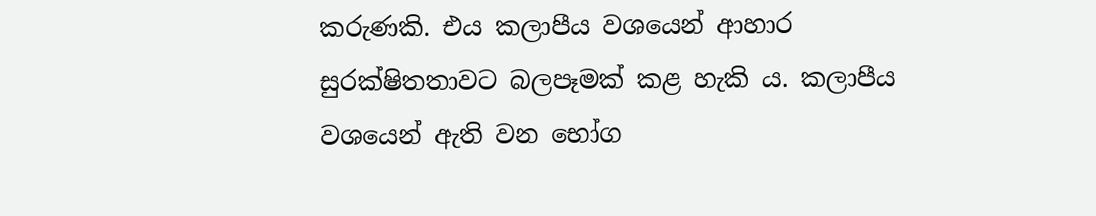කරුණකි. එය කලාපීය වශයෙන් ආහාර සුරක්ෂිතතාවට බලපෑමක්‌ කළ හැකි ය. කලාපීය වශයෙන් ඇති වන භෝග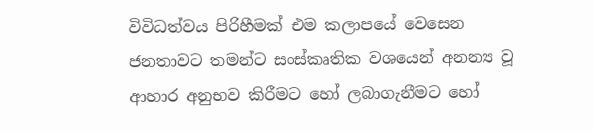විවිධත්වය පිරිහීමක්‌ එම කලාපයේ වෙසෙන ජනතාවට තමන්ට සංස්‌කෘතික වශයෙන් අනන්‍ය වූ ආහාර අනුභව කිරීමට හෝ ලබාගැනීමට හෝ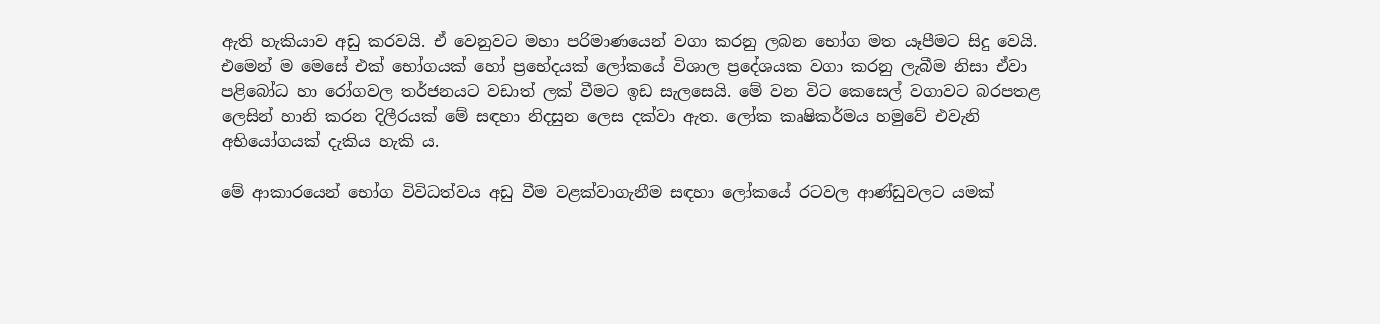ඇති හැකියාව අඩු කරවයි. ඒ වෙනුවට මහා පරිමාණයෙන් වගා කරනු ලබන භෝග මත යෑපීමට සිදු වෙයි. එමෙන් ම මෙසේ එක්‌ භෝගයක්‌ හෝ ප්‍රභේදයක්‌ ලෝකයේ විශාල ප්‍රදේශයක වගා කරනු ලැබීම නිසා ඒවා පළිබෝධ හා රෝගවල තර්ජනයට වඩාත් ලක්‌ වීමට ඉඩ සැලසෙයි. මේ වන විට කෙසෙල් වගාවට බරපතළ ලෙසින් හානි කරන දිලීරයක්‌ මේ සඳහා නිදසුන ලෙස දක්‌වා ඇත. ලෝක කෘෂිකර්මය හමුවේ එවැනි අභියෝගයක්‌ දැකිය හැකි ය.

මේ ආකාරයෙන් භෝග විවිධත්වය අඩු වීම වළක්‌වාගැනීම සඳහා ලෝකයේ රටවල ආණ්‌ඩුවලට යමක්‌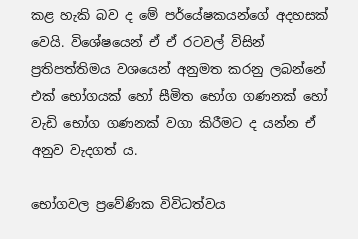කළ හැකි බව ද මේ පර්යේෂකයන්ගේ අදහසක්‌ වෙයි. විශේෂයෙන් ඒ ඒ රටවල් විසින් ප්‍රතිපත්තිමය වශයෙන් අනුමත කරනු ලබන්නේ එක්‌ භෝගයක්‌ හෝ සීමිත භෝග ගණනක්‌ හෝ වැඩි භෝග ගණනක්‌ වගා කිරීමට ද යන්න ඒ අනුව වැදගත් ය.

භෝගවල ප්‍රවේණික විවිධත්වය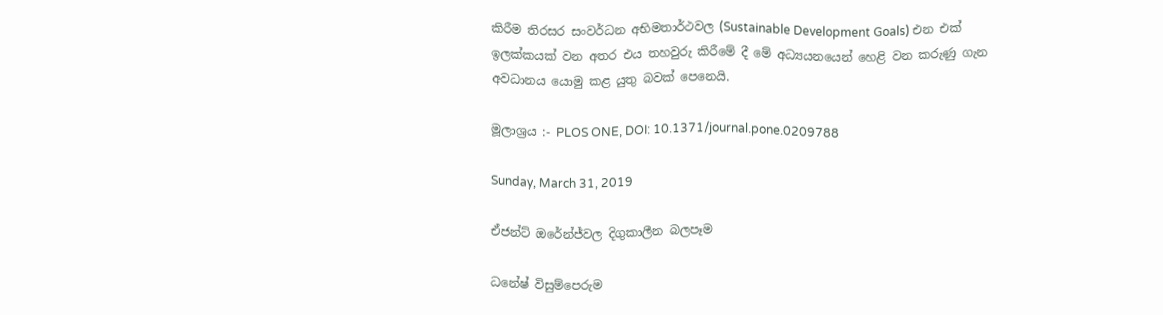කිරීම තිරසර සංවර්ධන අභිමතාර්ථවල (Sustainable Development Goals) එන එක්‌ ඉලක්‌කයක්‌ වන අතර එය තහවුරු කිරීමේ දී මේ අධ්‍යයනයෙන් හෙළි වන කරුණු ගැන අවධානය යොමු කළ යුතු බවක්‌ පෙනෙයි.

මූලාශ්‍රය :- PLOS ONE, DOI: 10.1371/journal.pone.0209788

Sunday, March 31, 2019

ඒජන්ට්‌ ඔරේන්ජ්වල දිගුකාලීන බලපෑම

ධනේෂ් විසුම්පෙරුම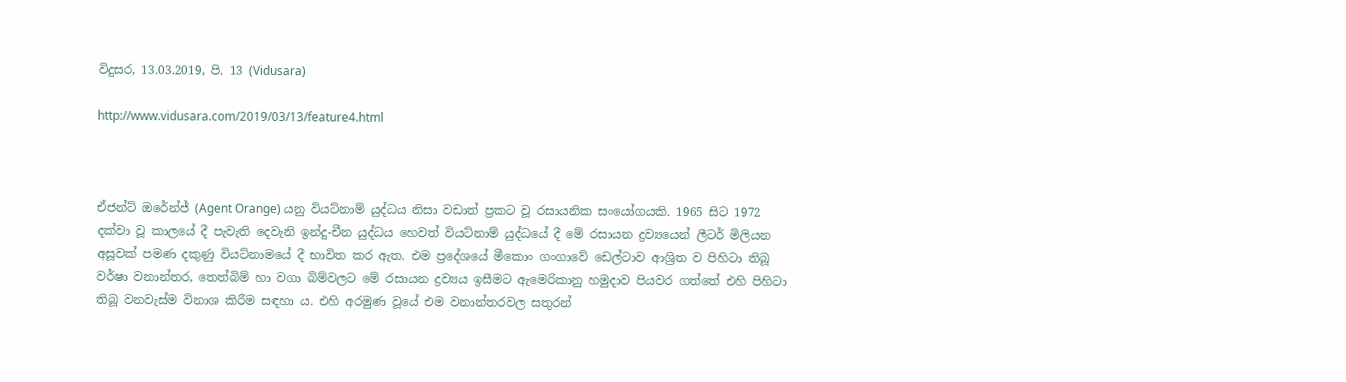විදුසර, 13.03.2019, පි. 13 (Vidusara)

http://www.vidusara.com/2019/03/13/feature4.html



ඒජන්ට්‌ ඔරේන්ජ් (Agent Orange) යනු වියට්‌නාම් යුද්ධය නිසා වඩාත් ප්‍රකට වූ රසායනික සංයෝගයකි. 1965 සිට 1972 දක්‌වා වූ කාලයේ දී පැවැති දෙවැනි ඉන්දු-චීන යුද්ධය හෙවත් වියට්‌නාම් යුද්ධයේ දී මේ රසායන ද්‍රව්‍යයෙන් ලීටර් මිලියන අසූවක්‌ පමණ දකුණු වියට්‌නාමයේ දී භාවිත කර ඇත. එම ප්‍රදේශයේ මීකොං ගංගාවේ ඩෙල්ටාව ආශ්‍රිත ව පිහිටා තිබූ වර්ෂා වනාන්තර, තෙත්බිම් හා වගා බිම්වලට මේ රසායන ද්‍රව්‍යය ඉසීමට ඇමෙරිකානු හමුදාව පියවර ගත්තේ එහි පිහිටා තිබූ වනවැස්‌ම විනාශ කිරීම සඳහා ය. එහි අරමුණ වූයේ එම වනාන්තරවල සතුරන්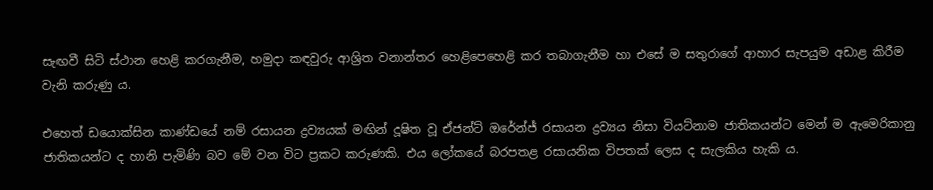සැඟවී සිටි ස්‌ථාන හෙළි කරගැනීම, හමුදා කඳවුරු ආශ්‍රිත වනාන්තර හෙළිපෙහෙළි කර තබාගැනීම හා එසේ ම සතුරාගේ ආහාර සැපයුම අඩාළ කිරීම වැනි කරුණු ය.

එහෙත් ඩයොක්‌සින කාණ්‌ඩයේ නම් රසායන ද්‍රව්‍යයක්‌ මඟින් දූෂිත වූ ඒජන්ට්‌ ඔරේන්ජ් රසායන ද්‍රව්‍යය නිසා වියට්‌නාම ජාතිකයන්ට මෙන් ම ඇමෙරිකානු ජාතිකයන්ට ද හානි පැමිණි බව මේ වන විට ප්‍රකට කරුණකි. එය ලෝකයේ බරපතළ රසායනික විපතක්‌ ලෙස ද සැලකිය හැකි ය.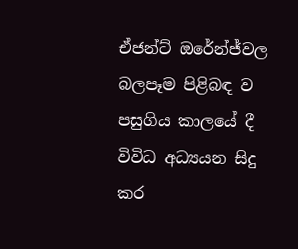ඒජන්ට්‌ ඔරේන්ජ්වල බලපෑම පිළිබඳ ව පසුගිය කාලයේ දී විවිධ අධ්‍යයන සිදු කර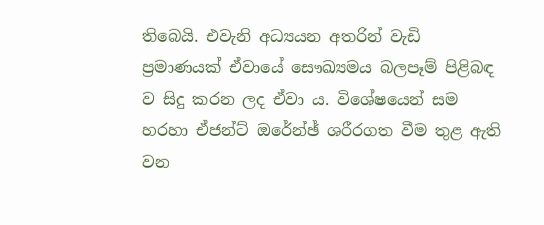තිබෙයි. එවැනි අධ්‍යයන අතරින් වැඩි ප්‍රමාණයක්‌ ඒවායේ සෞඛ්‍යමය බලපෑම් පිළිබඳ ව සිදු කරන ලද ඒවා ය. විශේෂයෙන් සම හරහා ඒජන්ට්‌ ඔරේන්ඡ් ශරීරගත වීම තුළ ඇති වන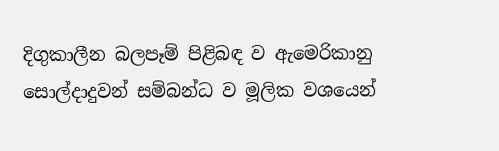දිගුකාලීන බලපෑම් පිළිබඳ ව ඇමෙරිකානු සොල්දාදුවන් සම්බන්ධ ව මූලික වශයෙන්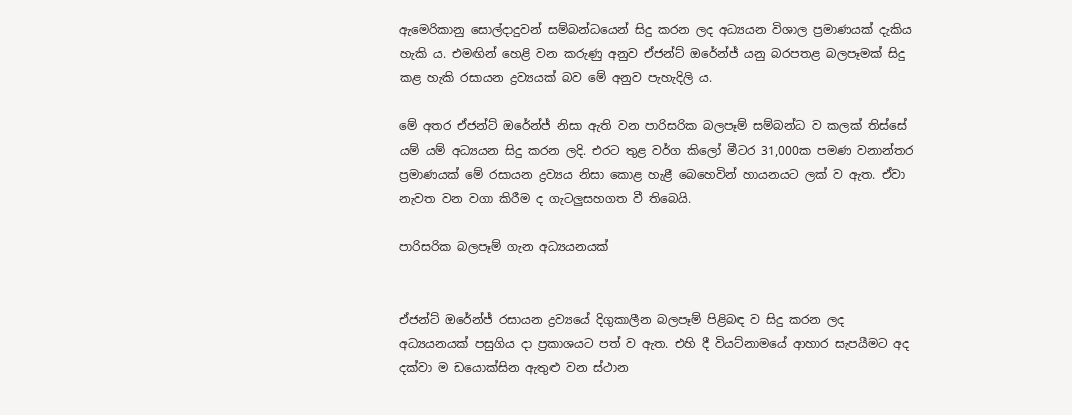ඇමෙරිකානු සොල්දාදුවන් සම්බන්ධයෙන් සිදු කරන ලද අධ්‍යයන විශාල ප්‍රමාණයක්‌ දැකිය හැකි ය. එමඟින් හෙළි වන කරුණු අනුව ඒජන්ට්‌ ඔරේන්ජ් යනු බරපතළ බලපෑමක්‌ සිදු කළ හැකි රසායන ද්‍රව්‍යයක්‌ බව මේ අනුව පැහැදිලි ය.

මේ අතර ඒජන්ට්‌ ඔරේන්ජ් නිසා ඇති වන පාරිසරික බලපෑම් සම්බන්ධ ව කලක්‌ තිස්‌සේ යම් යම් අධ්‍යයන සිදු කරන ලදි. එරට තුළ වර්ග කිලෝ මීටර 31,000ක පමණ වනාන්තර ප්‍රමාණයක්‌ මේ රසායන ද්‍රව්‍යය නිසා කොළ හැළී බෙහෙවින් හායනයට ලක්‌ ව ඇත. ඒවා නැවත වන වගා කිරීම ද ගැටලුසහගත වී තිබෙයි.

පාරිසරික බලපෑම් ගැන අධ්‍යයනයක්‌


ඒජන්ට්‌ ඔරේන්ජ් රසායන ද්‍රව්‍යයේ දිගුකාලීන බලපෑම් පිළිබඳ ව සිදු කරන ලද අධ්‍යයනයක්‌ පසුගිය දා ප්‍රකාශයට පත් ව ඇත. එහි දී වියට්‌නාමයේ ආහාර සැපයීමට අද දක්‌වා ම ඩයොක්‌සින ඇතුළු වන ස්‌ථාන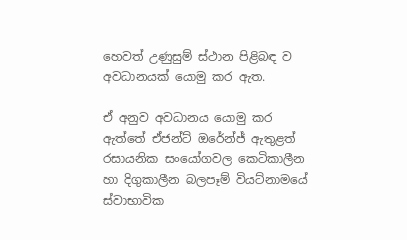හෙවත් උණුසුම් ස්‌ථාන පිළිබඳ ව අවධානයක්‌ යොමු කර ඇත.

ඒ අනුව අවධානය යොමු කර ඇත්තේ ඒජන්ට්‌ ඔරේන්ජ් ඇතුළත් රසායනික සංයෝගවල කෙටිකාලීන හා දිගුකාලීන බලපෑම් වියට්‌නාමයේ ස්‌වාභාවික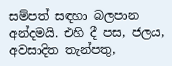සම්පත් සඳහා බලපාන අන්දමයි. එහි දී පස, ජලය, අවසාදිත තැන්පතු,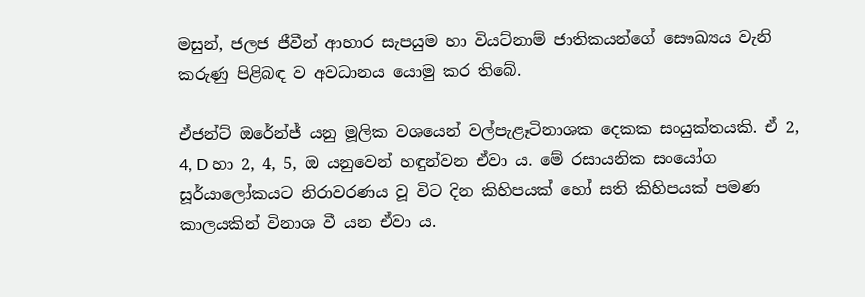මසුන්, ජලජ ජීවීන් ආහාර සැපයුම හා වියට්‌නාම් ජාතිකයන්ගේ සෞඛ්‍යය වැනි කරුණු පිළිබඳ ව අවධානය යොමු කර තිබේ.

ඒජන්ට්‌ ඔරේන්ජ් යනු මූලික වශයෙන් වල්පැළෑටිනාශක දෙකක සංයුක්‌තයකි. ඒ 2, 4, D හා 2, 4, 5, ඔ යනුවෙන් හඳුන්වන ඒවා ය. මේ රසායනික සංයෝග සූර්යාලෝකයට නිරාවරණය වූ විට දින කිහිපයක්‌ හෝ සති කිහිපයක්‌ පමණ කාලයකින් විනාශ වී යන ඒවා ය.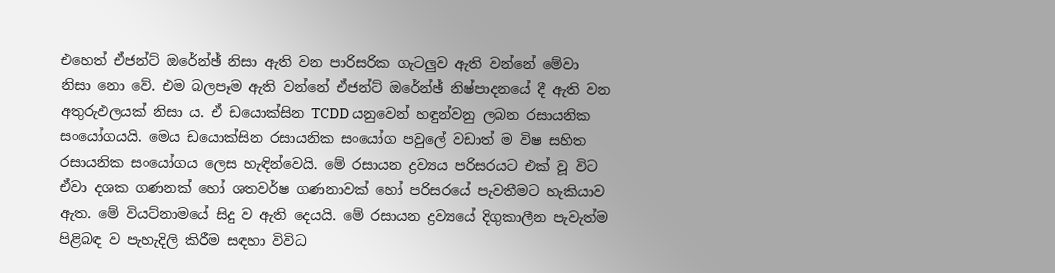එහෙත් ඒජන්ට්‌ ඔරේන්ඡ් නිසා ඇති වන පාරිසරික ගැටලුව ඇති වන්නේ මේවා නිසා නො වේ. එම බලපෑම ඇති වන්නේ ඒජන්ට්‌ ඔරේන්ඡ් නිෂ්පාදනයේ දී ඇති වන අතුරුඵලයක්‌ නිසා ය. ඒ ඩයොක්‌සින TCDD යනුවෙන් හඳුන්වනු ලබන රසායනික සංයෝගයයි. මෙය ඩයොක්‌සින රසායනික සංයෝග පවුලේ වඩාත් ම විෂ සහිත රසායනික සංයෝගය ලෙස හැඳින්වෙයි. මේ රසායන ද්‍රව්‍යය පරිසරයට එක්‌ වූ විට ඒවා දශක ගණනක්‌ හෝ ශතවර්ෂ ගණනාවක්‌ හෝ පරිසරයේ පැවතීමට හැකියාව ඇත. මේ වියට්‌නාමයේ සිදු ව ඇති දෙයයි. මේ රසායන ද්‍රව්‍යයේ දිගුකාලීන පැවැත්ම පිළිබඳ ව පැහැදිලි කිරීම සඳහා විවිධ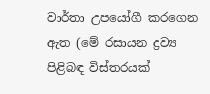වාර්තා උපයෝගී කරගෙන ඇත (මේ රසායන ද්‍රව්‍ය පිළිබඳ විස්‌තරයක්‌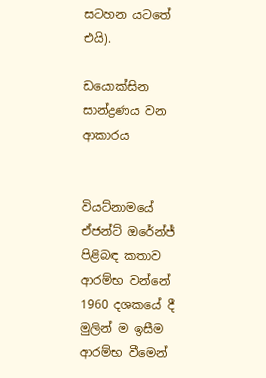සටහන යටතේ එයි).

ඩයොක්‌සින සාන්ද්‍රණය වන ආකාරය


වියට්‌නාමයේ ඒජන්ට්‌ ඔරේන්ජ් පිළිබඳ කතාව ආරම්භ වන්නේ 1960 දශකයේ දී මුලින් ම ඉසීම ආරම්භ වීමෙන්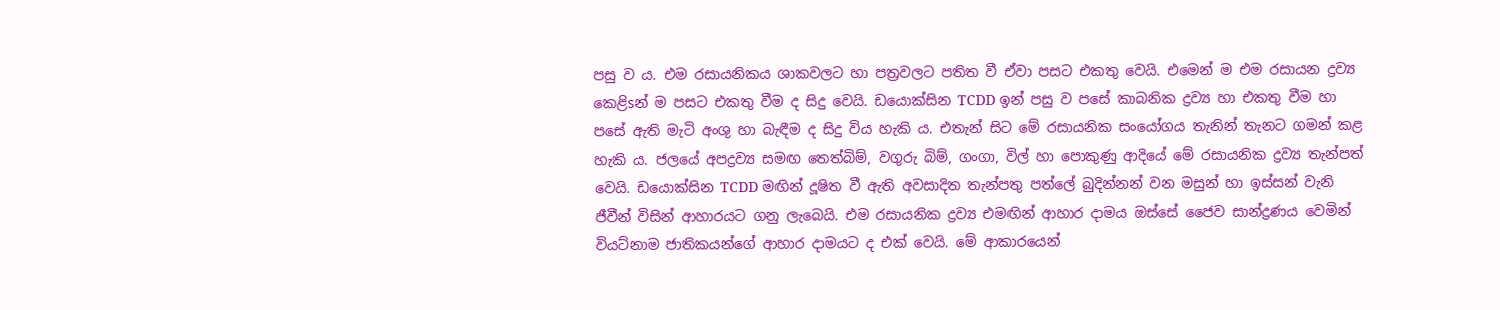පසු ව ය. එම රසායනිකය ශාකවලට හා පත්‍රවලට පතිත වී ඒවා පසට එකතු වෙයි. එමෙන් ම එම රසායන ද්‍රව්‍ය කෙළිsන් ම පසට එකතු වීම ද සිදු වෙයි. ඩයොක්‌සින TCDD ඉන් පසු ව පසේ කාබනික ද්‍රව්‍ය හා එකතු වීම හා පසේ ඇති මැටි අංශු හා බැඳීම ද සිදු විය හැකි ය. එතැන් සිට මේ රසායනික සංයෝගය තැනින් තැනට ගමන් කළ හැකි ය. ජලයේ අපද්‍රව්‍ය සමඟ තෙත්බිම්, වගුරු බිම්, ගංගා, විල් හා පොකුණු ආදියේ මේ රසායනික ද්‍රව්‍ය තැන්පත් වෙයි. ඩයොක්‌සින TCDD මඟින් දූෂිත වී ඇති අවසාදිත තැන්පතු පත්ලේ බුදින්නන් වන මසුන් හා ඉස්‌සන් වැනි ජීවීන් විසින් ආහාරයට ගනු ලැබෙයි. එම රසායනික ද්‍රව්‍ය එමඟින් ආහාර දාමය ඔස්‌සේ ජෛව සාන්ද්‍රණය වෙමින් වියට්‌නාම ජාතිකයන්ගේ ආහාර දාමයට ද එක්‌ වෙයි. මේ ආකාරයෙන්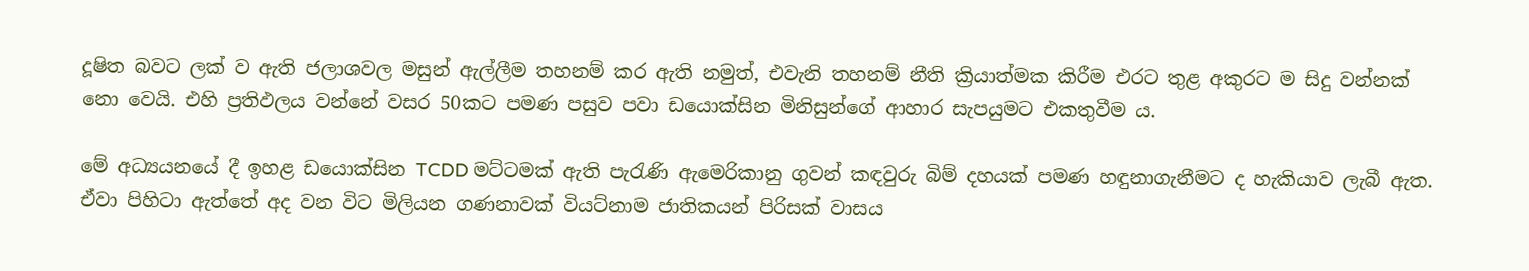දූෂිත බවට ලක්‌ ව ඇති ජලාශවල මසුන් ඇල්ලීම තහනම් කර ඇති නමුත්, එවැනි තහනම් නීති ක්‍රියාත්මක කිරීම එරට තුළ අකුරට ම සිදු වන්නක්‌ නො වෙයි. එහි ප්‍රතිඵලය වන්නේ වසර 50කට පමණ පසුව පවා ඩයොක්‌සින මිනිසුන්ගේ ආහාර සැපයුමට එකතුවීම ය.

මේ අධ්‍යයනයේ දී ඉහළ ඩයොක්‌සින TCDD මට්‌ටමක්‌ ඇති පැරැණි ඇමෙරිකානු ගුවන් කඳවුරු බිම් දහයක්‌ පමණ හඳුනාගැනීමට ද හැකියාව ලැබී ඇත. ඒවා පිහිටා ඇත්තේ අද වන විට මිලියන ගණනාවක්‌ වියට්‌නාම ජාතිකයන් පිරිසක්‌ වාසය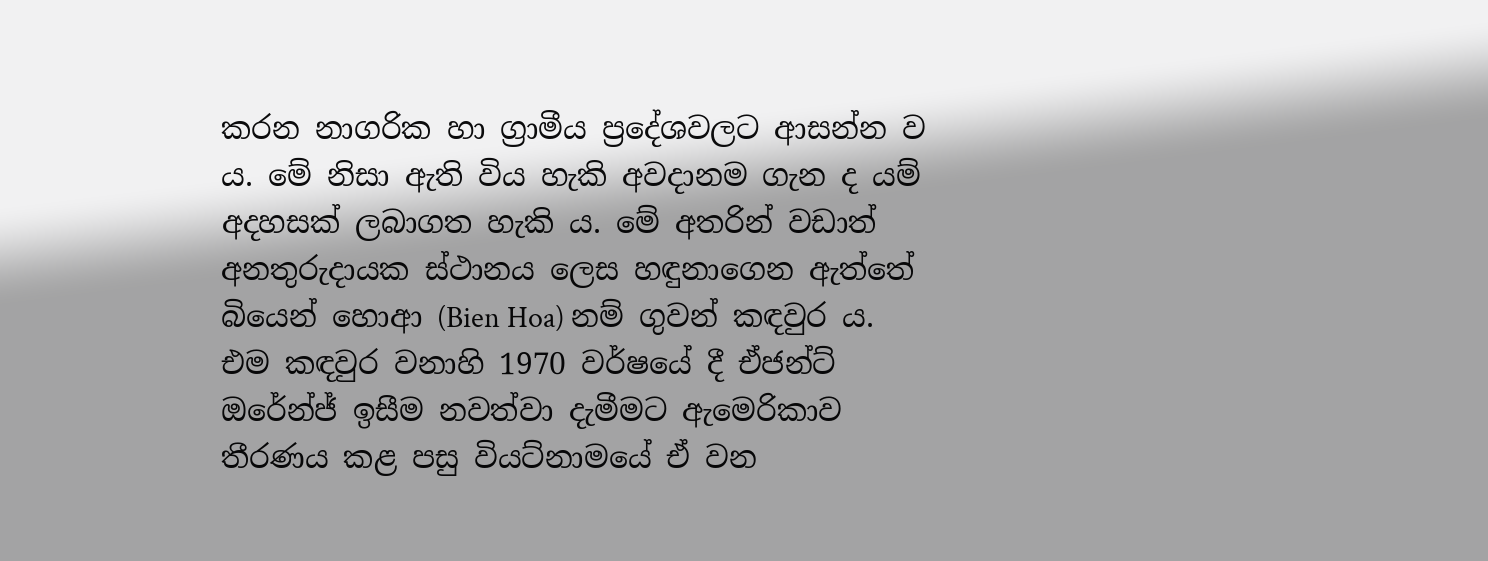කරන නාගරික හා ග්‍රාමීය ප්‍රදේශවලට ආසන්න ව ය. මේ නිසා ඇති විය හැකි අවදානම ගැන ද යම් අදහසක්‌ ලබාගත හැකි ය. මේ අතරින් වඩාත් අනතුරුදායක ස්‌ථානය ලෙස හඳුනාගෙන ඇත්තේ බියෙන් හොආ (Bien Hoa) නම් ගුවන් කඳවුර ය. එම කඳවුර වනාහි 1970 වර්ෂයේ දී ඒජන්ට්‌ ඔරේන්ජ් ඉසීම නවත්වා දැමීමට ඇමෙරිකාව තීරණය කළ පසු වියට්‌නාමයේ ඒ වන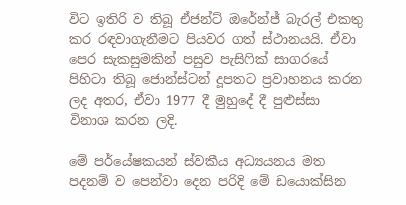විට ඉතිරි ව තිබූ ඒජන්ට්‌ ඔරේන්ජ් බැරල් එකතු කර රඳවාගැනීමට පියවර ගත් ස්‌ථානයයි. ඒවා පෙර සැකසුමකින් පසුව පැසිෆික්‌ සාගරයේ පිහිටා තිබූ ජොන්ස්‌ටන් දූපතට ප්‍රවාහනය කරන ලද අතර, ඒවා 1977 දී මුහුදේ දී පුළුස්‌සා විනාශ කරන ලදි.

මේ පර්යේෂකයන් ස්‌වකීය අධ්‍යයනය මත පදනම් ව පෙන්වා දෙන පරිදි මේ ඩයොක්‌සින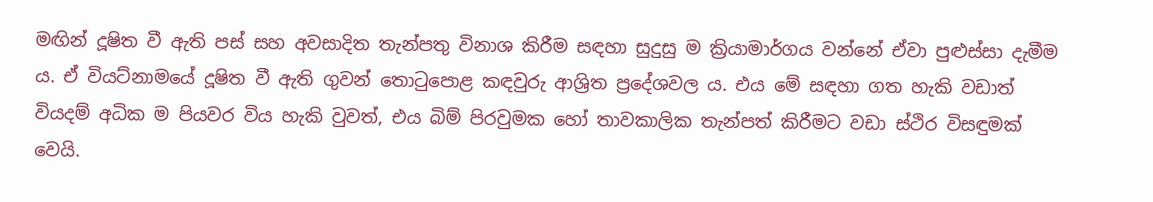මඟින් දූෂිත වී ඇති පස්‌ සහ අවසාදිත තැන්පතු විනාශ කිරීම සඳහා සුදුසු ම ක්‍රියාමාර්ගය වන්නේ ඒවා පුළුස්‌සා දැමීම ය. ඒ වියට්‌නාමයේ දූෂිත වී ඇති ගුවන් තොටුපොළ කඳවුරු ආශ්‍රිත ප්‍රදේශවල ය. එය මේ සඳහා ගත හැකි වඩාත් වියදම් අධික ම පියවර විය හැකි වුවත්, එය බිම් පිරවුමක හෝ තාවකාලික තැන්පත් කිරීමට වඩා ස්‌ථිර විසඳුමක්‌ වෙයි.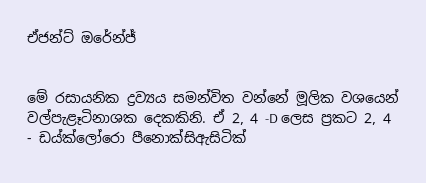ඒජන්ට්‌ ඔරේන්ජ්


මේ රසායනික ද්‍රව්‍යය සමන්විත වන්නේ මූලික වශයෙන් වල්පැළෑටිනාශක දෙකකිනි. ඒ 2, 4 -D ලෙස ප්‍රකට 2, 4 - ඩය්ක්‌ලෝරො පීනොක්‌සිඇසිටික්‌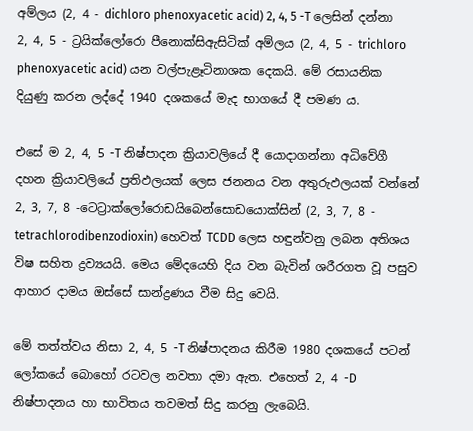අම්ලය (2, 4 - dichloro phenoxyacetic acid) 2, 4, 5 -T ලෙසින් දන්නා 2, 4, 5 - ට්‍රයික්‌ලෝරො පීනොක්‌සිඇසිටික්‌ අම්ලය (2, 4, 5 - trichloro phenoxyacetic acid) යන වල්පැළෑටිනාශක දෙකයි. මේ රසායනික දියුණු කරන ලද්දේ 1940 දශකයේ මැද භාගයේ දී පමණ ය.

එසේ ම 2, 4, 5 -T නිෂ්පාදන ක්‍රියාවලියේ දී යොදාගන්නා අධිවේගී දහන ක්‍රියාවලියේ ප්‍රතිඵලයක්‌ ලෙස ජනනය වන අතුරුඵලයක්‌ වන්නේ 2, 3, 7, 8 -ටෙට්‍රාක්‌ලෝරොඩයිබෙන්සොඩයොක්‌සින් (2, 3, 7, 8 - tetrachlorodibenzodioxin) හෙවත් TCDD ලෙස හඳුන්වනු ලබන අතිශය විෂ සහිත ද්‍රව්‍යයයි. මෙය මේදයෙහි දිය වන බැවින් ශරීරගත වූ පසුව ආහාර දාමය ඔස්‌සේ සාන්ද්‍රණය වීම සිදු වෙයි.

මේ තත්ත්වය නිසා 2, 4, 5 -T නිෂ්පාදනය කිරීම 1980 දශකයේ පටන් ලෝකයේ බොහෝ රටවල නවතා දමා ඇත. එහෙත් 2, 4 -D නිෂ්පාදනය හා භාවිතය තවමත් සිදු කරනු ලැබෙයි.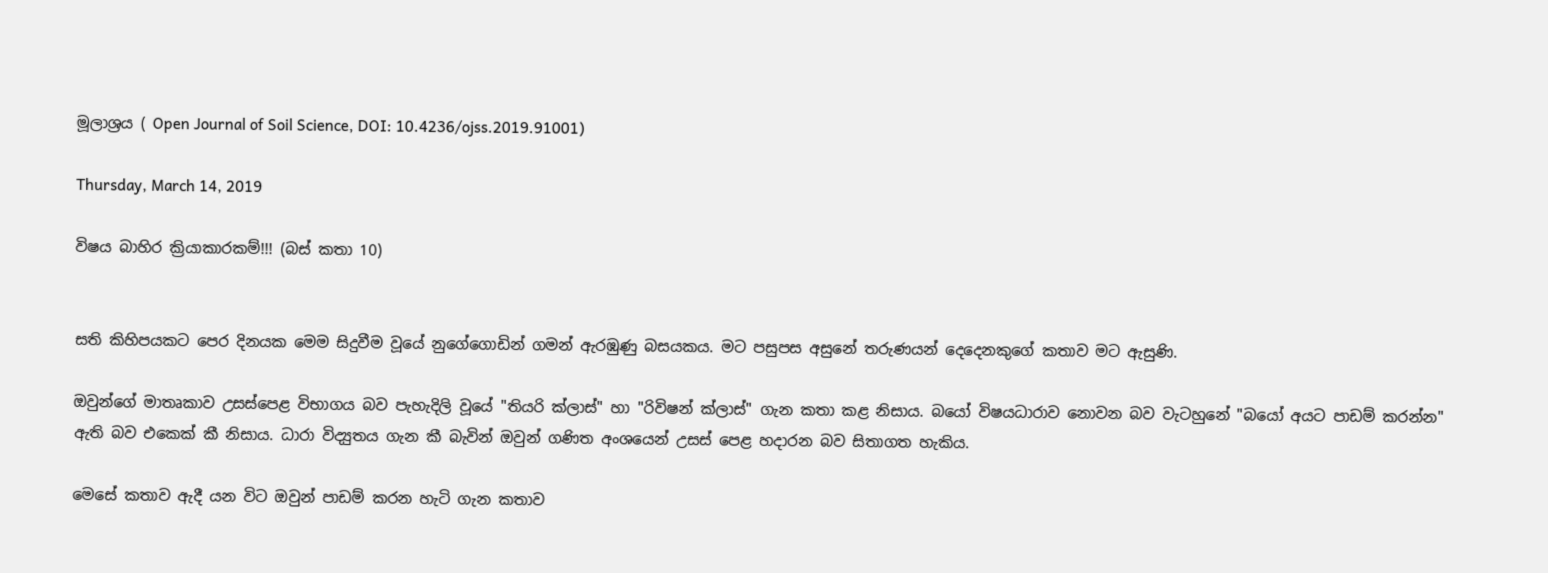මූලාශ්‍රය ( Open Journal of Soil Science, DOI: 10.4236/ojss.2019.91001)

Thursday, March 14, 2019

විෂය බාහිර ක්‍රියාකාරකම්!!! (බස් කතා 10)


සති කිහිපයකට පෙර දිනයක මෙම සිදුවීම වූයේ නුගේගොඩින් ගමන් ඇරඹුණු බසයකය. මට පසුපස අසුනේ තරුණයන් දෙදෙනකුගේ කතාව මට ඇසුණි.

ඔවුන්ගේ මාතෘකාව උසස්පෙළ විභාගය බව පැහැදිලි වූයේ "තියරි ක්ලාස්" හා "රිවිෂන් ක්ලාස්" ගැන කතා කළ නිසාය. බයෝ විෂයධාරාව නොවන බව වැටහුනේ "බයෝ අයට පාඩම් කරන්න" ඇති බව එකෙක් කී නිසාය. ධාරා විද්‍යුතය ගැන කී බැවින් ඔවුන් ගණිත අංශයෙන් උසස් පෙළ හදාරන බව සිතාගත හැකිය.

මෙසේ කතාව ඇදී යන විට ඔවුන් පාඩම් කරන හැටි ගැන කතාව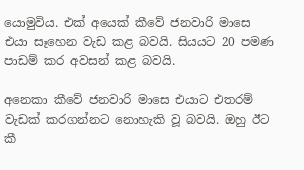යොමුවිය. එක් අයෙක් කීවේ ජනවාරි මාසෙ එයා සෑහෙන වැඩ කළ බවයි. සියයට 20 පමණ පාඩම් කර අවසන් කළ බවයි.

අනෙකා කීවේ ජනවාරි මාසෙ එයාට එතරම් වැඩක් කරගන්නට නොහැකි වූ බවයි. ඔහු ඊට කී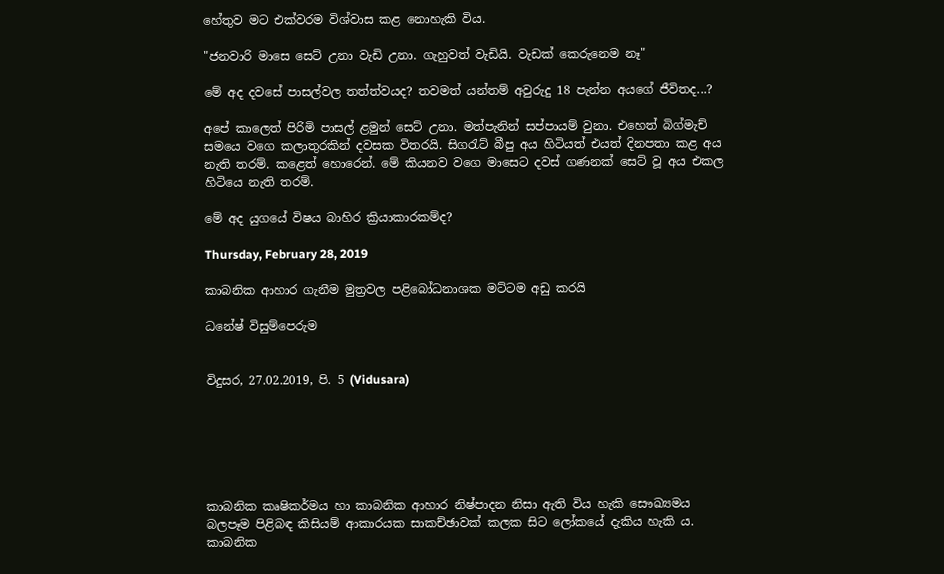හේතුව මට එක්වරම විශ්වාස කළ නොහැකි විය.

"ජනවාරි මාසෙ සෙට් උනා වැඩි උනා. ගැහුවත් වැඩියි. වැඩක් කෙරුනෙම නෑ"

මේ අද දවසේ පාසල්වල තත්ත්වයද? තවමත් යන්තම් අවුරුදු 18 පැන්න අයගේ ජීවිතද...?

අපේ කාලෙත් පිරිමි පාසල් ළමුන් සෙට් උනා. මත්පැනින් සප්පායම් වුනා. එහෙත් බිග්මැච් සමයෙ වගෙ කලාතුරකින් දවසක විතරයි. සිගරැට් බීපු අය හිටියත් එයත් දිනපතා කළ අය නැති තරම්. කළෙත් හොරෙන්. මේ කියනව වගෙ මාසෙට දවස් ගණනක් සෙට් වූ අය එකල හිටියෙ නැති තරම්.

මේ අද යුගයේ විෂය බාහිර ක්‍රියාකාරකම්ද?

Thursday, February 28, 2019

කාබනික ආහාර ගැනීම මුත්‍රවල පළිබෝධනාශක මට්‌ටම අඩු කරයි

ධනේෂ් විසුම්පෙරුම


විදුසර, 27.02.2019, පි. 5 (Vidusara)






කාබනික කෘෂිකර්මය හා කාබනික ආහාර නිෂ්පාදන නිසා ඇති විය හැකි සෞඛ්‍යමය බලපෑම පිළිබඳ කිසියම් ආකාරයක සාකච්ඡාවක්‌ කලක සිට ලෝකයේ දැකිය හැකි ය. කාබනික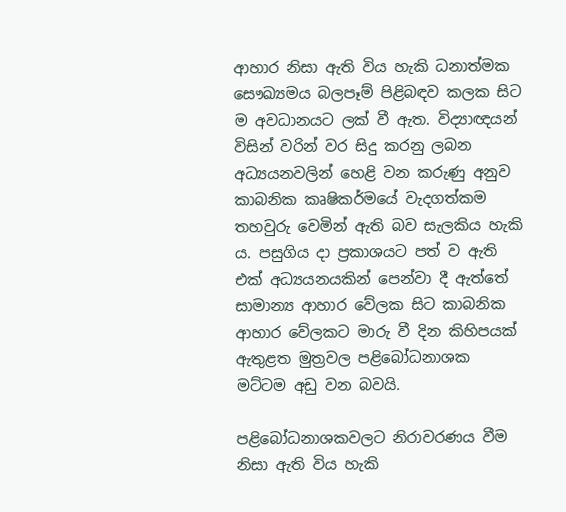ආහාර නිසා ඇති විය හැකි ධනාත්මක සෞඛ්‍යමය බලපෑම් පිළිබඳව කලක සිට ම අවධානයට ලක්‌ වී ඇත. විද්‍යාඥයන් විසින් වරින් වර සිදු කරනු ලබන අධ්‍යයනවලින් හෙළි වන කරුණු අනුව කාබනික කෘෂිකර්මයේ වැදගත්කම තහවුරු වෙමින් ඇති බව සැලකිය හැකි ය. පසුගිය දා ප්‍රකාශයට පත් ව ඇති එක්‌ අධ්‍යයනයකින් පෙන්වා දී ඇත්තේ සාමාන්‍ය ආහාර වේලක සිට කාබනික ආහාර වේලකට මාරු වී දින කිහිපයක්‌ ඇතුළත මුත්‍රවල පළිබෝධනාශක මට්‌ටම අඩු වන බවයි.

පළිබෝධනාශකවලට නිරාවරණය වීම නිසා ඇති විය හැකි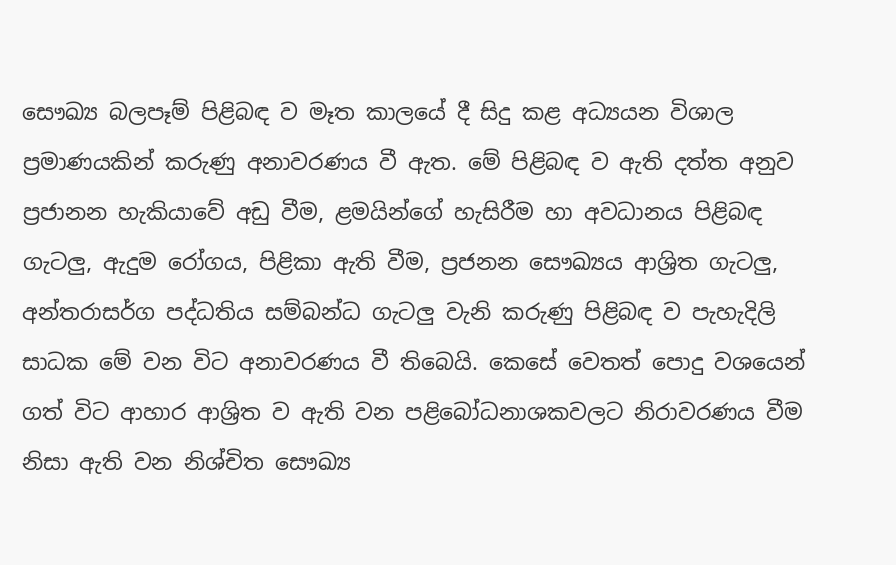සෞඛ්‍ය බලපෑම් පිළිබඳ ව මෑත කාලයේ දී සිදු කළ අධ්‍යයන විශාල ප්‍රමාණයකින් කරුණු අනාවරණය වී ඇත. මේ පිළිබඳ ව ඇති දත්ත අනුව ප්‍රජානන හැකියාවේ අඩු වීම, ළමයින්ගේ හැසිරීම හා අවධානය පිළිබඳ ගැටලු, ඇදුම රෝගය, පිළිකා ඇති වීම, ප්‍රජනන සෞඛ්‍යය ආශ්‍රිත ගැටලු, අන්තරාසර්ග පද්ධතිය සම්බන්ධ ගැටලු වැනි කරුණු පිළිබඳ ව පැහැදිලි සාධක මේ වන විට අනාවරණය වී තිබෙයි. කෙසේ වෙතත් පොදු වශයෙන් ගත් විට ආහාර ආශ්‍රිත ව ඇති වන පළිබෝධනාශකවලට නිරාවරණය වීම නිසා ඇති වන නිශ්චිත සෞඛ්‍ය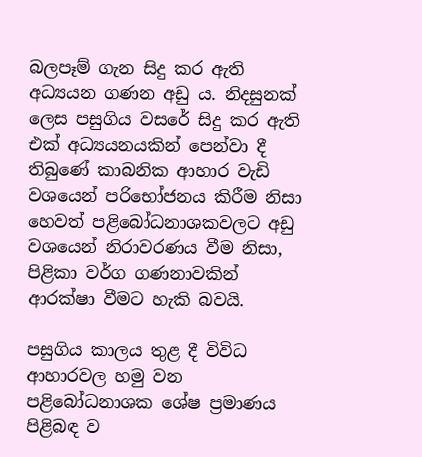බලපෑම් ගැන සිදු කර ඇති අධ්‍යයන ගණන අඩු ය. නිදසුනක්‌ ලෙස පසුගිය වසරේ සිදු කර ඇති එක්‌ අධ්‍යයනයකින් පෙන්වා දී තිබුණේ කාබනික ආහාර වැඩි වශයෙන් පරිභෝජනය කිරීම නිසා හෙවත් පළිබෝධනාශකවලට අඩු වශයෙන් නිරාවරණය වීම නිසා, පිළිකා වර්ග ගණනාවකින් ආරක්‌ෂා වීමට හැකි බවයි.

පසුගිය කාලය තුළ දී විවිධ ආහාරවල හමු වන පළිබෝධනාශක ශේෂ ප්‍රමාණය පිළිබඳ ව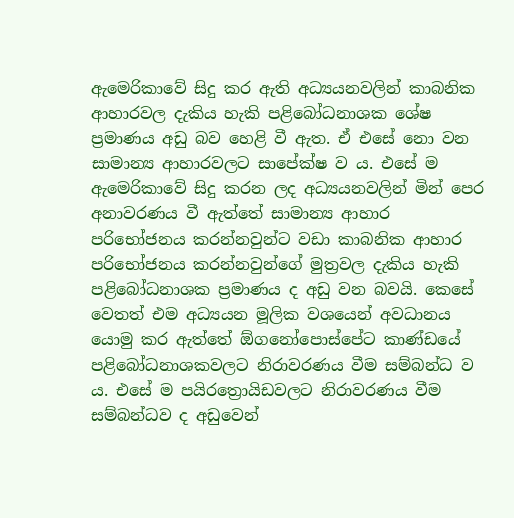ඇමෙරිකාවේ සිදු කර ඇති අධ්‍යයනවලින් කාබනික ආහාරවල දැකිය හැකි පළිබෝධනාශක ශේෂ ප්‍රමාණය අඩු බව හෙළි වී ඇත. ඒ එසේ නො වන සාමාන්‍ය ආහාරවලට සාපේක්‌ෂ ව ය. එසේ ම ඇමෙරිකාවේ සිදු කරන ලද අධ්‍යයනවලින් මින් පෙර අනාවරණය වී ඇත්තේ සාමාන්‍ය ආහාර පරිභෝජනය කරන්නවුන්ට වඩා කාබනික ආහාර පරිභෝජනය කරන්නවුන්ගේ මුත්‍රවල දැකිය හැකි පළිබෝධනාශක ප්‍රමාණය ද අඩු වන බවයි. කෙසේ වෙතත් එම අධ්‍යයන මූලික වශයෙන් අවධානය යොමු කර ඇත්තේ ඕගනෝපොස්‌පේට කාණ්‌ඩයේ පළිබෝධනාශකවලට නිරාවරණය වීම සම්බන්ධ ව ය. එසේ ම පයිරත්‍රොයිඩවලට නිරාවරණය වීම සම්බන්ධව ද අඩුවෙන්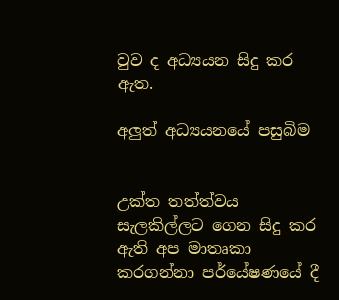වුව ද අධ්‍යයන සිදු කර ඇත.

අලුත් අධ්‍යයනයේ පසුබිම


උක්‌ත තත්ත්වය සැලකිල්ලට ගෙන සිදු කර ඇති අප මාතෘකා කරගන්නා පර්යේෂණයේ දී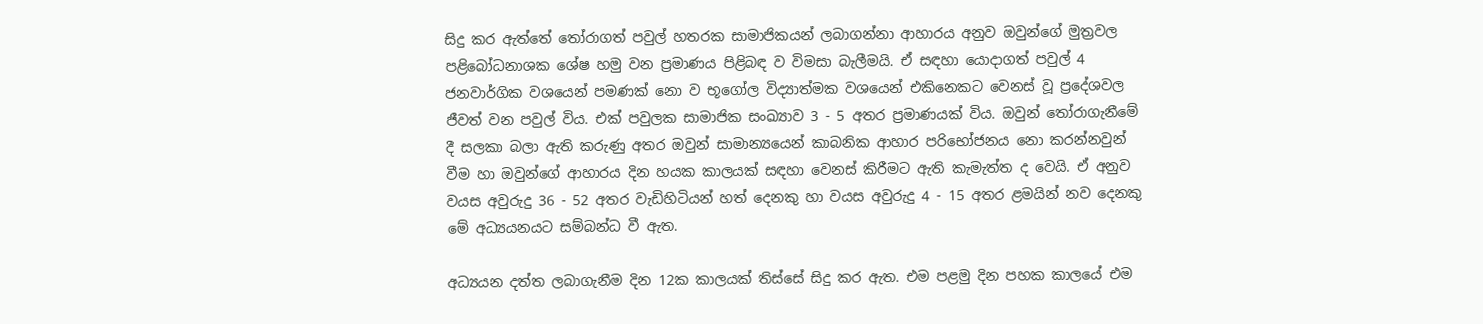සිදු කර ඇත්තේ තෝරාගත් පවුල් හතරක සාමාජිකයන් ලබාගන්නා ආහාරය අනුව ඔවුන්ගේ මුත්‍රවල පළිබෝධනාශක ශේෂ හමු වන ප්‍රමාණය පිළිබඳ ව විමසා බැලීමයි. ඒ සඳහා යොදාගත් පවුල් 4 ජනවාර්ගික වශයෙන් පමණක්‌ නො ව භූගෝල විද්‍යාත්මක වශයෙන් එකිනෙකට වෙනස්‌ වූ ප්‍රදේශවල ජීවත් වන පවුල් විය. එක්‌ පවුලක සාමාජික සංඛ්‍යාව 3 - 5 අතර ප්‍රමාණයක්‌ විය. ඔවුන් තෝරාගැනීමේ දී සලකා බලා ඇති කරුණු අතර ඔවුන් සාමාන්‍යයෙන් කාබනික ආහාර පරිභෝජනය නො කරන්නවුන් වීම හා ඔවුන්ගේ ආහාරය දින හයක කාලයක්‌ සඳහා වෙනස්‌ කිරීමට ඇති කැමැත්ත ද වෙයි. ඒ අනුව වයස අවුරුදු 36 - 52 අතර වැඩිහිටියන් හත් දෙනකු හා වයස අවුරුදු 4 - 15 අතර ළමයින් නව දෙනකු මේ අධ්‍යයනයට සම්බන්ධ වී ඇත.

අධ්‍යයන දත්ත ලබාගැනීම දින 12ක කාලයක්‌ තිස්‌සේ සිදු කර ඇත. එම පළමු දින පහක කාලයේ එම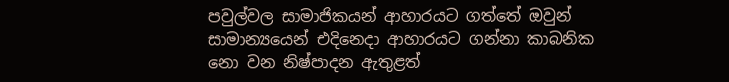පවුල්වල සාමාජිකයන් ආහාරයට ගත්තේ ඔවුන් සාමාන්‍යයෙන් එදිනෙදා ආහාරයට ගන්නා කාබනික නො වන නිෂ්පාදන ඇතුළත්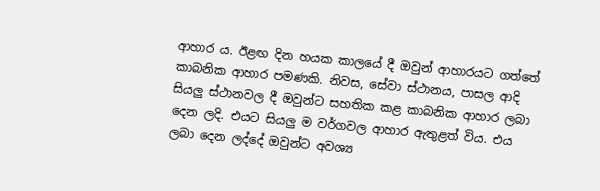ආහාර ය. ඊළඟ දින හයක කාලයේ දී ඔවුන් ආහාරයට ගත්තේ කාබනික ආහාර පමණකි. නිවස, සේවා ස්‌ථානය, පාසල ආදි සියලු ස්‌ථානවල දී ඔවුන්ට සහතික කළ කාබනික ආහාර ලබා දෙන ලදි. එයට සියලු ම වර්ගවල ආහාර ඇතුළත් විය. එය ලබා දෙන ලද්දේ ඔවුන්ට අවශ්‍ය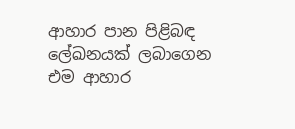ආහාර පාන පිළිබඳ ලේඛනයක්‌ ලබාගෙන එම ආහාර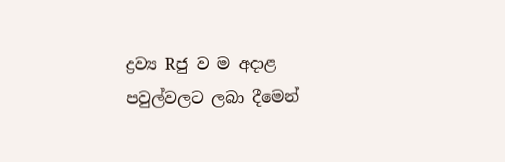ද්‍රව්‍ය Rජු ව ම අදාළ පවුල්වලට ලබා දීමෙන්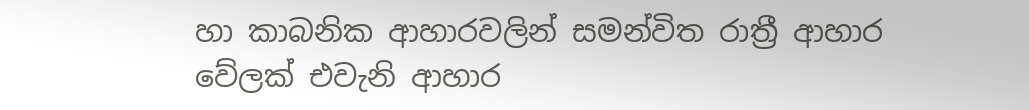හා කාබනික ආහාරවලින් සමන්විත රාත්‍රී ආහාර වේලක්‌ එවැනි ආහාර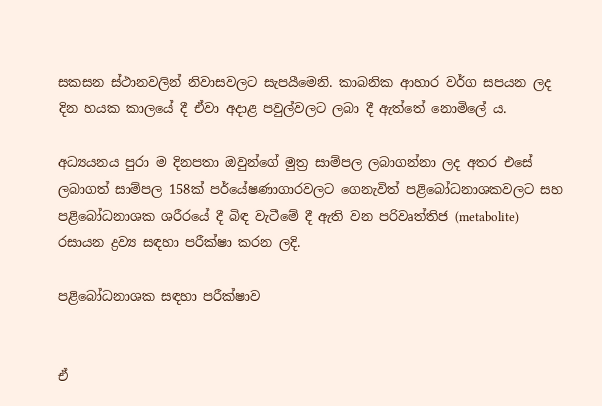සකසන ස්‌ථානවලින් නිවාසවලට සැපයීමෙනි. කාබනික ආහාර වර්ග සපයන ලද දින හයක කාලයේ දී ඒවා අදාළ පවුල්වලට ලබා දී ඇත්තේ නොමිලේ ය.

අධ්‍යයනය පුරා ම දිනපතා ඔවුන්ගේ මුත්‍ර සාම්පල ලබාගන්නා ලද අතර එසේ ලබාගත් සාම්පල 158ක්‌ පර්යේෂණාගාරවලට ගෙනැවිත් පළිබෝධනාශකවලට සහ පළිබෝධනාශක ශරීරයේ දී බිඳ වැටීමේ දී ඇති වන පරිවෘත්තිජ (metabolite) රසායන ද්‍රව්‍ය සඳහා පරීක්‌ෂා කරන ලදි.

පළිබෝධනාශක සඳහා පරීක්‌ෂාව


ඒ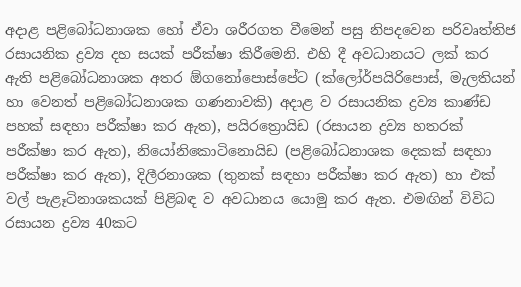අදාළ පළිබෝධනාශක හෝ ඒවා ශරීරගත වීමෙන් පසු නිපදවෙන පරිවෘත්තිජ රසායනික ද්‍රව්‍ය දහ සයක්‌ පරීක්‌ෂා කිරීමෙනි. එහි දී අවධානයට ලක්‌ කර ඇති පළිබෝධනාශක අතර ඕගනෝපොස්‌පේට (ක්‌ලෝර්පයිරිපොස්‌, මැලතියන් හා වෙනත් පළිබෝධනාශක ගණනාවකි) අදාළ ව රසායනික ද්‍රව්‍ය කාණ්‌ඩ පහක්‌ සඳහා පරීක්‌ෂා කර ඇත), පයිරත්‍රොයිඩ (රසායන ද්‍රව්‍ය හතරක්‌ පරීක්‌ෂා කර ඇත), නියෝනිකොටිනොයිඩ (පළිබෝධනාශක දෙකක්‌ සඳහා පරීක්‌ෂා කර ඇත), දිලීරනාශක (තුනක්‌ සඳහා පරීක්‌ෂා කර ඇත) හා එක්‌ වල් පැළෑටිනාශකයක්‌ පිළිබඳ ව අවධානය යොමු කර ඇත. එමඟින් විවිධ රසායන ද්‍රව්‍ය 40කට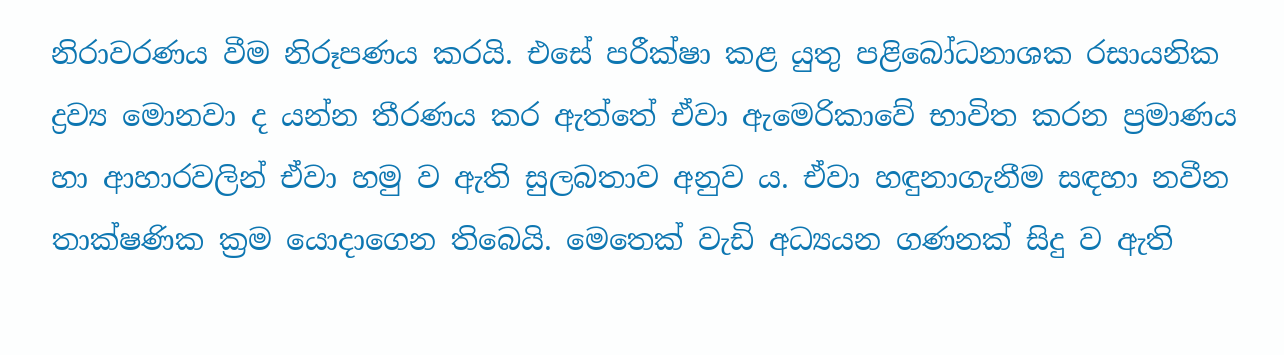නිරාවරණය වීම නිරූපණය කරයි. එසේ පරීක්‌ෂා කළ යුතු පළිබෝධනාශක රසායනික ද්‍රව්‍ය මොනවා ද යන්න තීරණය කර ඇත්තේ ඒවා ඇමෙරිකාවේ භාවිත කරන ප්‍රමාණය හා ආහාරවලින් ඒවා හමු ව ඇති සුලබතාව අනුව ය. ඒවා හඳුනාගැනීම සඳහා නවීන තාක්‌ෂණික ක්‍රම යොදාගෙන තිබෙයි. මෙතෙක්‌ වැඩි අධ්‍යයන ගණනක්‌ සිදු ව ඇති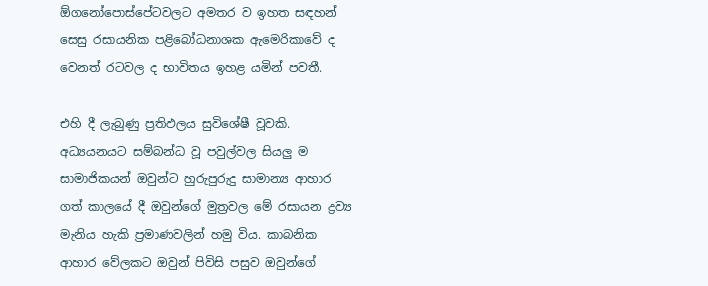ඕගනෝපොස්‌පේටවලට අමතර ව ඉහත සඳහන් සෙසු රසායනික පළිබෝධනාශක ඇමෙරිකාවේ ද වෙනත් රටවල ද භාවිතය ඉහළ යමින් පවතී.

එහි දී ලැබුණු ප්‍රතිඵලය සුවිශේෂී වූවකි. අධ්‍යයනයට සම්බන්ධ වූ පවුල්වල සියලු ම සාමාජිකයන් ඔවුන්ට හුරුපුරුදු සාමාන්‍ය ආහාර ගත් කාලයේ දී ඔවුන්ගේ මුත්‍රවල මේ රසායන ද්‍රව්‍ය මැනිය හැකි ප්‍රමාණවලින් හමු විය. කාබනික ආහාර වේලකට ඔවුන් පිවිසි පසුව ඔවුන්ගේ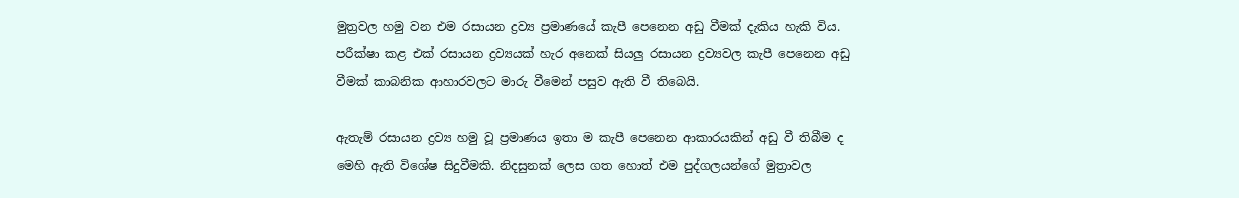මුත්‍රවල හමු වන එම රසායන ද්‍රව්‍ය ප්‍රමාණයේ කැපී පෙනෙන අඩු වීමක්‌ දැකිය හැකි විය. පරීක්‌ෂා කළ එක්‌ රසායන ද්‍රව්‍යයක්‌ හැර අනෙක්‌ සියලු රසායන ද්‍රව්‍යවල කැපී පෙනෙන අඩු වීමක්‌ කාබනික ආහාරවලට මාරු වීමෙන් පසුව ඇති වී තිබෙයි.

ඇතැම් රසායන ද්‍රව්‍ය හමු වූ ප්‍රමාණය ඉතා ම කැපී පෙනෙන ආකාරයකින් අඩු වී තිබීම ද මෙහි ඇති විශේෂ සිදුවීමකි. නිදසුනක්‌ ලෙස ගත හොත් එම පුද්ගලයන්ගේ මුත්‍රාවල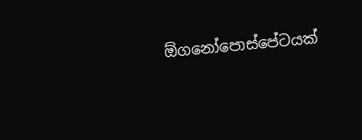ඕගනෝපොස්‌පේටයක්‌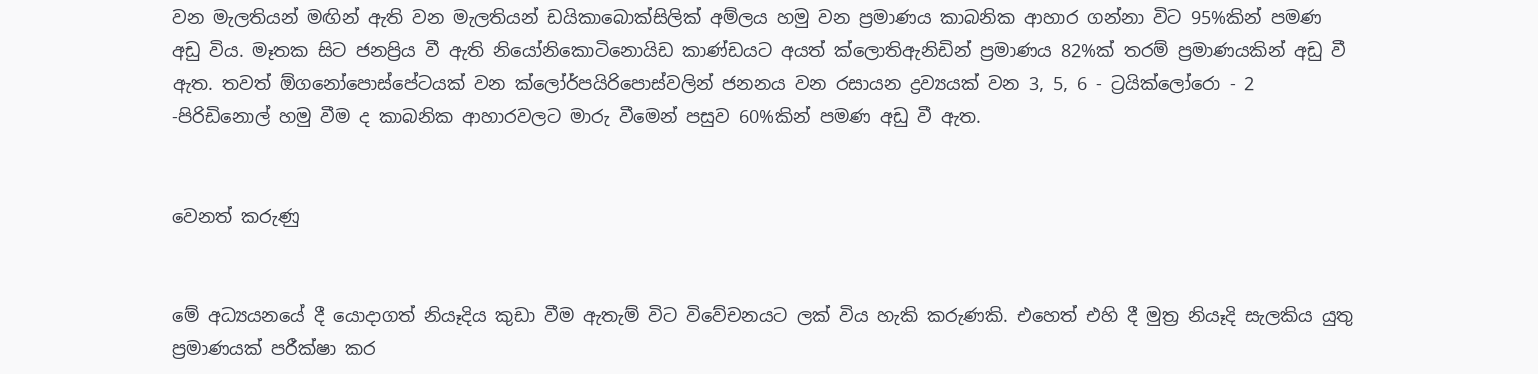වන මැලතියන් මඟින් ඇති වන මැලතියන් ඩයිකාබොක්‌සිලික්‌ අම්ලය හමු වන ප්‍රමාණය කාබනික ආහාර ගන්නා විට 95%කින් පමණ අඩු විය. මෑතක සිට ජනප්‍රිය වී ඇති නියෝනිකොටිනොයිඩ කාණ්‌ඩයට අයත් ක්‌ලොතිඇනිඩින් ප්‍රමාණය 82%ක්‌ තරම් ප්‍රමාණයකින් අඩු වී ඇත. තවත් ඕගනෝපොස්‌පේටයක්‌ වන ක්‌ලෝර්පයිරිපොස්‌වලින් ජනනය වන රසායන ද්‍රව්‍යයක්‌ වන 3, 5, 6 - ට්‍රයික්‌ලෝරො - 2 -පිරිඩිනොල් හමු වීම ද කාබනික ආහාරවලට මාරු වීමෙන් පසුව 60%කින් පමණ අඩු වී ඇත.


වෙනත් කරුණු


මේ අධ්‍යයනයේ දී යොදාගත් නියෑදිය කුඩා වීම ඇතැම් විට විවේචනයට ලක්‌ විය හැකි කරුණකි. එහෙත් එහි දී මුත්‍ර නියෑදි සැලකිය යුතු ප්‍රමාණයක්‌ පරීක්‌ෂා කර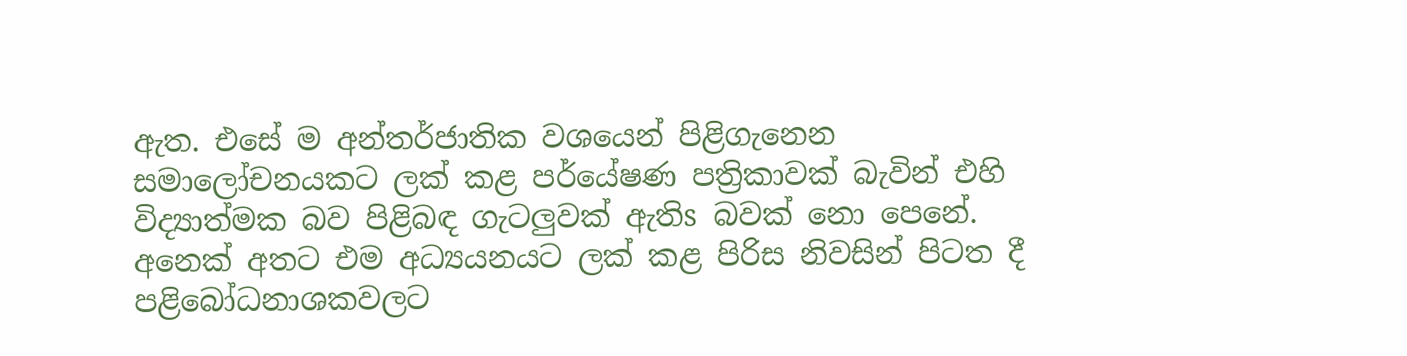ඇත. එසේ ම අන්තර්ජාතික වශයෙන් පිළිගැනෙන සමාලෝචනයකට ලක්‌ කළ පර්යේෂණ පත්‍රිකාවක්‌ බැවින් එහි විද්‍යාත්මක බව පිළිබඳ ගැටලුවක්‌ ඇතිs බවක්‌ නො පෙනේ. අනෙක්‌ අතට එම අධ්‍යයනයට ලක්‌ කළ පිරිස නිවසින් පිටත දී පළිබෝධනාශකවලට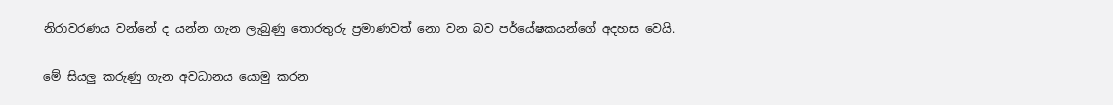නිරාවරණය වන්නේ ද යන්න ගැන ලැබුණු තොරතුරු ප්‍රමාණවත් නො වන බව පර්යේෂකයන්ගේ අදහස වෙයි.

මේ සියලු කරුණු ගැන අවධානය යොමු කරන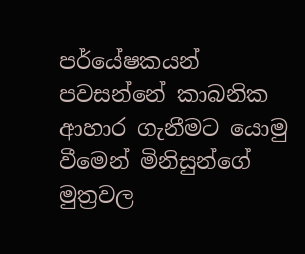පර්යේෂකයන් පවසන්නේ කාබනික ආහාර ගැනීමට යොමු වීමෙන් මිනිසුන්ගේ මුත්‍රවල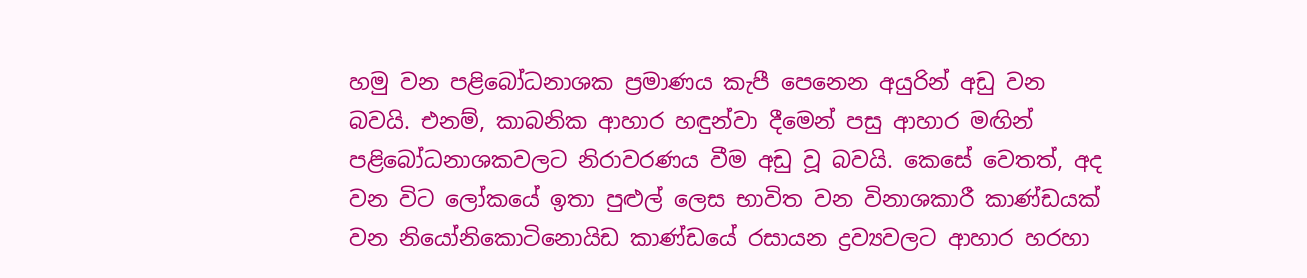හමු වන පළිබෝධනාශක ප්‍රමාණය කැපී පෙනෙන අයුරින් අඩු වන බවයි. එනම්, කාබනික ආහාර හඳුන්වා දීමෙන් පසු ආහාර මඟින් පළිබෝධනාශකවලට නිරාවරණය වීම අඩු වූ බවයි. කෙසේ වෙතත්, අද වන විට ලෝකයේ ඉතා පුළුල් ලෙස භාවිත වන විනාශකාරී කාණ්‌ඩයක්‌ වන නියෝනිකොටිනොයිඩ කාණ්‌ඩයේ රසායන ද්‍රව්‍යවලට ආහාර හරහා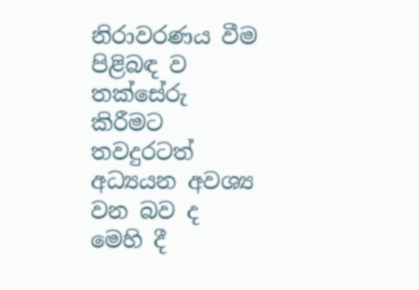නිරාවරණය වීම පිළිබඳ ව තක්‌සේරු කිරීමට තවදුරටත් අධ්‍යයන අවශ්‍ය වන බව ද මෙහි දී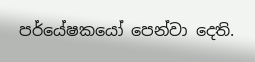පර්යේෂකයෝ පෙන්වා දෙති.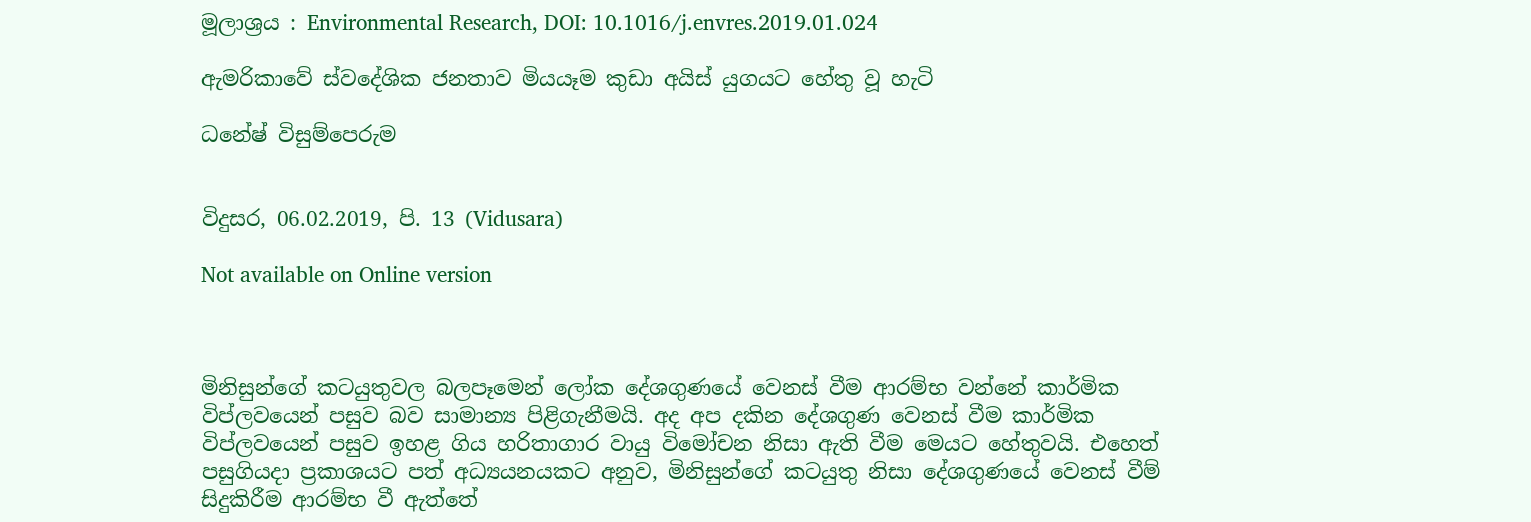මූලාශ්‍රය : Environmental Research, DOI: 10.1016/j.envres.2019.01.024

ඇමරිකාවේ ස්වදේශික ජනතාව මියයෑම කුඩා අයිස් යුගයට හේතු වූ හැටි

ධනේෂ් විසුම්පෙරුම


විදුසර, 06.02.2019, පි. 13 (Vidusara)

Not available on Online version



මිනිසුන්ගේ කටයුතුවල බලපෑමෙන් ලෝක දේශගුණයේ වෙනස් වීම ආරම්භ වන්නේ කාර්මික විප්ලවයෙන් පසුව බව සාමාන්‍ය පිළිගැනීමයි. අද අප දකින දේශගුණ වෙනස් වීම කාර්මික විප්ලවයෙන් පසුව ඉහළ ගිය හරිතාගාර වායු විමෝචන නිසා ඇති වීම මෙයට හේතුවයි. එහෙත් පසුගියදා ප්‍රකාශයට පත් අධ්‍යයනයකට අනුව, මිනිසුන්ගේ කටයුතු නිසා දේශගුණයේ වෙනස් වීම් සිදුකිරීම ආරම්භ වී ඇත්තේ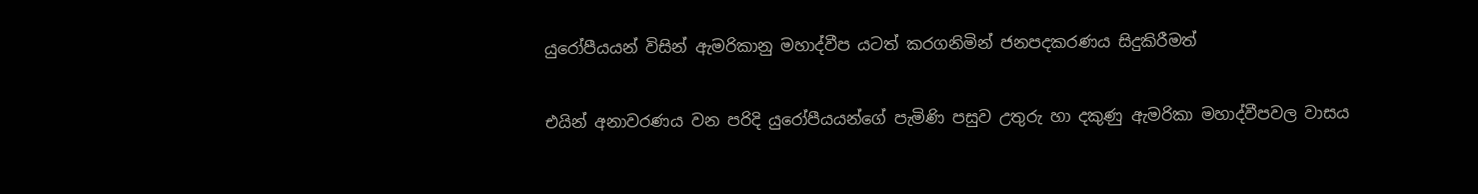යුරෝපීයයන් විසින් ඇමරිකානු මහාද්වීප යටත් කරගනිමින් ජනපදකරණය සිදුකිරීමත්

එයින් අනාවරණය වන පරිදි යුරෝපීයයන්ගේ පැමිණි පසුව උතුරු හා දකුණු ඇමරිකා මහාද්වීපවල වාසය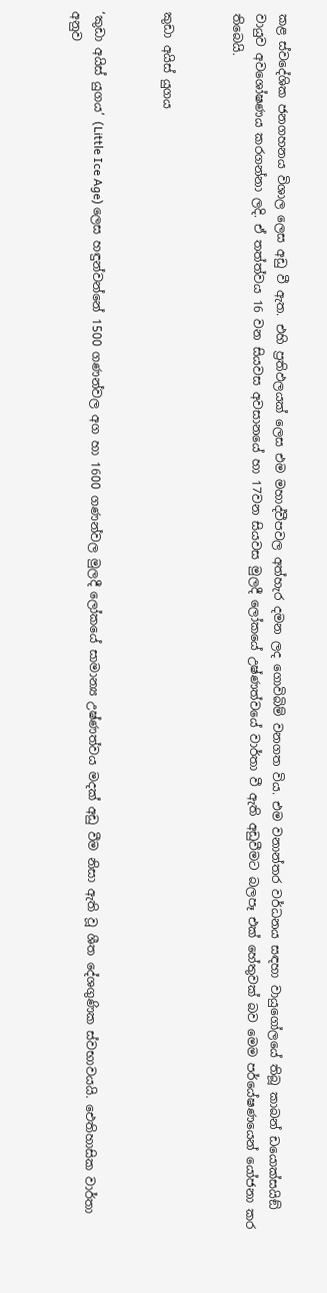කළ ස්වදේශික ජනගහනය විශාල ලෙස අඩු වී ඇත. එහි ප්‍රතිඵලයක් ලෙස එම මහාද්වීපවල අත්හැර දමන ලද ගොවිබිම් වනගත විය. එම වනාන්තර වර්ධනය සඳහා වායුගෝලයේ තිබූ කාබන් ඩයොක්සයිඞ් වායුව අවශෝෂණය කරගන්නා ලදි. ඒ තත්ත්වය 16 වන සියවස අවසානයේ හා 17වන සියවස මුලදී ලෝකයේ උෂ්ණත්වයේ වාර්තා වී ඇති අඩුවීමට බලපෑ එක් හේතුවක් බව මෙම පර්යේෂණයෙන් යෝජනා කර තිබෙයි.


කුඩා අයිස් යුගය


‘කුඩා අයිස් යුගය’ (Little Ice Age) ලෙස හඳුන්වන්නේ 1500 ගණන්වල අග හා 1600 ගණන්වල මුලදී ලෝකයේ සාමාන්‍ය උෂ්ණත්වය මදක් අඩු වීම නිසා ඇති වූ ශීත දේශගුණික ස්වභාවයයි. ඓතිහාසික වාර්තා අනුව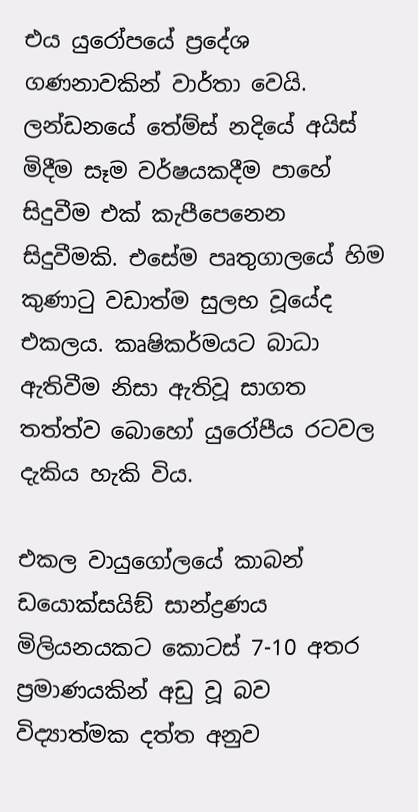එය යුරෝපයේ ප්‍රදේශ ගණනාවකින් වාර්තා වෙයි. ලන්ඩනයේ තේම්ස් නදියේ අයිස් මිදීම සෑම වර්ෂයකදීම පාහේ සිදුවීම එක් කැපීපෙනෙන සිදුවීමකි. එසේම පෘතුගාලයේ හිම කුණාටු වඩාත්ම සුලභ වූයේද එකලය. කෘෂිකර්මයට බාධා ඇතිවීම නිසා ඇතිවූ සාගත තත්ත්ව බොහෝ යුරෝපීය රටවල දැකිය හැකි විය.

එකල වායුගෝලයේ කාබන් ඩයොක්සයිඞ් සාන්ද්‍රණය මිලියනයකට කොටස් 7-10 අතර ප්‍රමාණයකින් අඩු වූ බව විද්‍යාත්මක දත්ත අනුව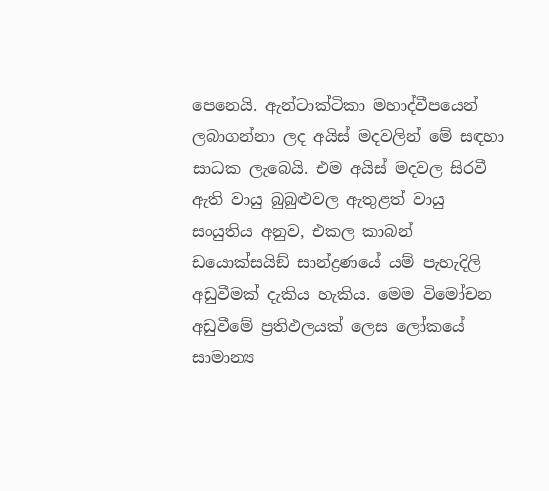පෙනෙයි. ඇන්ටාක්ටිකා මහාද්වීපයෙන් ලබාගන්නා ලද අයිස් මදවලින් මේ සඳහා සාධක ලැබෙයි. එම අයිස් මදවල සිරවී ඇති වායු බුබුළුවල ඇතුළත් වායු සංයුතිය අනුව, එකල කාබන් ඩයොක්සයිඞ් සාන්ද්‍රණයේ යම් පැහැදිලි අඩුවීමක් දැකිය හැකිය. මෙම විමෝචන අඩුවීමේ ප්‍රතිඵලයක් ලෙස ලෝකයේ සාමාන්‍ය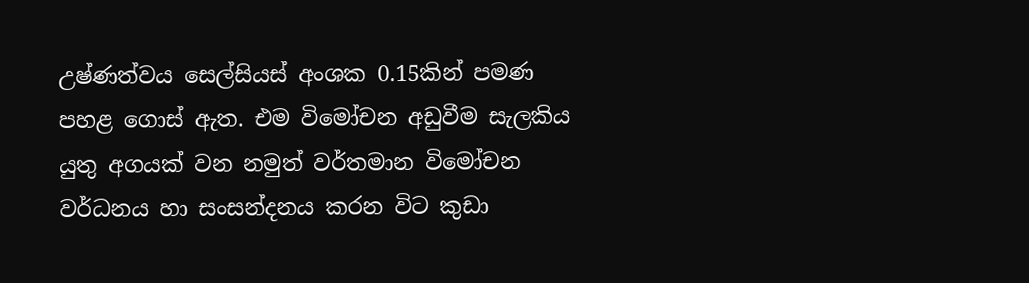උෂ්ණත්වය සෙල්සියස් අංශක 0.15කින් පමණ පහළ ගොස් ඇත. එම විමෝචන අඩුවීම සැලකිය යුතු අගයක් වන නමුත් වර්තමාන විමෝචන වර්ධනය හා සංසන්දනය කරන විට කුඩා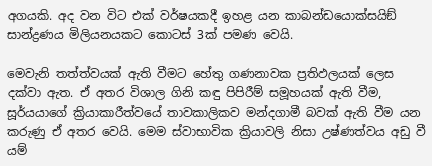අගයකි. අද වන විට එක් වර්ෂයකදී ඉහළ යන කාබන්ඩයොක්සයිඞ් සාන්ද්‍රණය මිලියනයකට කොටස් 3ක් පමණ වෙයි.

මෙවැනි තත්ත්වයක් ඇති වීමට හේතු ගණනාවක ප්‍රතිඵලයක් ලෙස දක්වා ඇත. ඒ අතර විශාල ගිනි කඳු පිපිරීම් සමූහයක් ඇති වීම, සූර්යයාගේ ක්‍රියාකාරීත්වයේ තාවකාලිකව මන්දගාමී බවක් ඇති වීම යන කරුණු ඒ අතර වෙයි. මෙම ස්වාභාවික ක්‍රියාවලි නිසා උෂ්ණත්වය අඩු වී යම්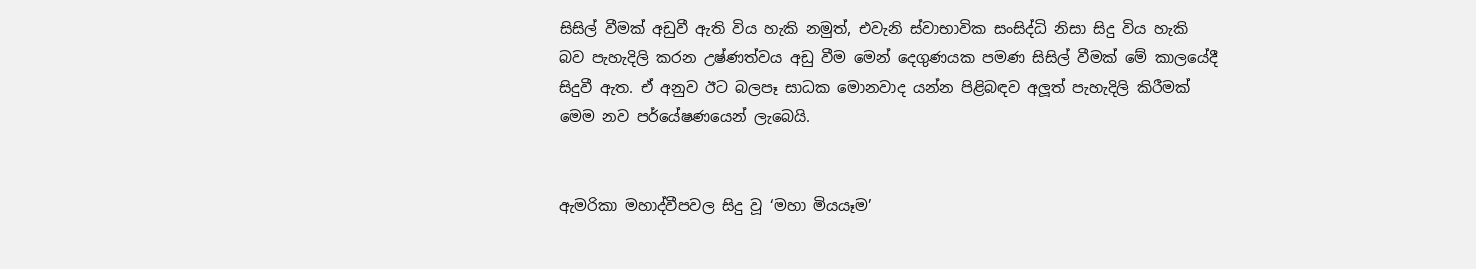සිසිල් වීමක් අඩුවී ඇති විය හැකි නමුත්, එවැනි ස්වාභාවික සංසිද්ධි නිසා සිදු විය හැකි බව පැහැදිලි කරන උෂ්ණත්වය අඩු වීම මෙන් දෙගුණයක පමණ සිසිල් වීමක් මේ කාලයේදී සිදුවී ඇත. ඒ අනුව ඊට බලපෑ සාධක මොනවාද යන්න පිළිබඳව අලූත් පැහැදිලි කිරීමක් මෙම නව පර්යේෂණයෙන් ලැබෙයි.


ඇමරිකා මහාද්වීපවල සිදු වූ ‘මහා මියයෑම’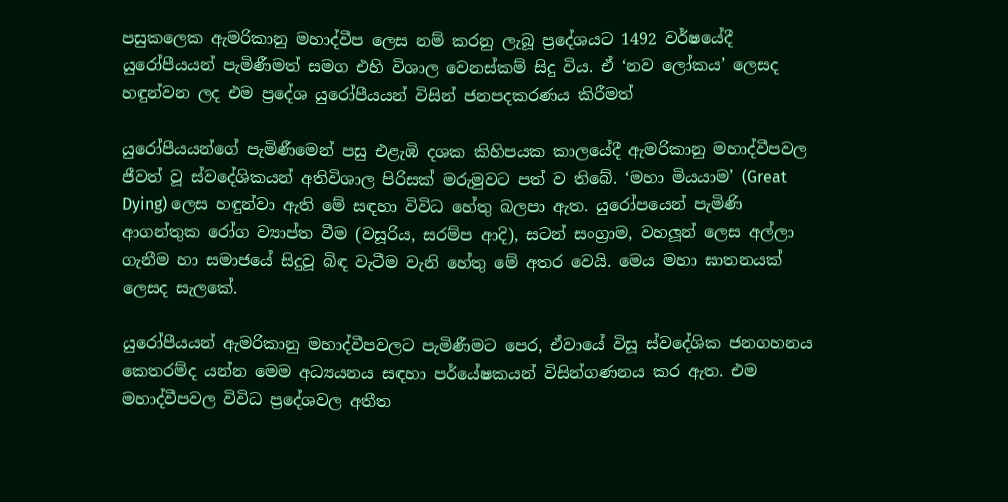පසුකලෙක ඇමරිකානු මහාද්වීප ලෙස නම් කරනු ලැබූ ප්‍රදේශයට 1492 වර්ෂයේදී යුරෝපීයයන් පැමිණීමත් සමග එහි විශාල වෙනස්කම් සිදු විය. ඒ ‘නව ලෝකය’ ලෙසද හඳුන්වන ලද එම ප්‍රදේශ යුරෝපීයයන් විසින් ජනපදකරණය කිරීමත්

යුරෝපීයයන්ගේ පැමිණීමෙන් පසු එළැඹි දශක කිහිපයක කාලයේදී ඇමරිකානු මහාද්වීපවල ජීවත් වූ ස්වදේශිකයන් අතිවිශාල පිරිසක් මරුමුවට පත් ව තිබේ. ‘මහා මියයාම’ (Great Dying) ලෙස හඳුන්වා ඇති මේ සඳහා විවිධ හේතු බලපා ඇත. යුරෝපයෙන් පැමිණි ආගන්තුක රෝග ව්‍යාප්ත වීම (වසූරිය, සරම්ප ආදි), සටන් සංග්‍රාම, වහලූන් ලෙස අල්ලා ගැනීම හා සමාජයේ සිදුවූ බිඳ වැටීම වැනි හේතු මේ අතර වෙයි. මෙය මහා ඝාතනයක් ලෙසද සැලකේ.

යුරෝපීයයන් ඇමරිකානු මහාද්වීපවලට පැමිණීමට පෙර, ඒවායේ විසූ ස්වදේශික ජනගහනය කෙතරම්ද යන්න මෙම අධ්‍යයනය සඳහා පර්යේෂකයන් විසින්ගණනය කර ඇත. එම මහාද්වීපවල විවිධ ප්‍රදේශවල අතීත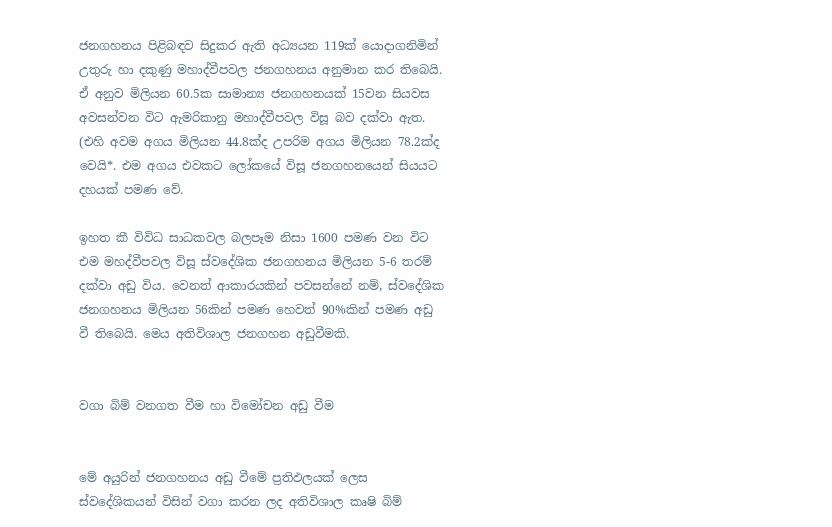ජනගහනය පිළිබඳව සිදුකර ඇති අධ්‍යයන 119ක් යොදාගනිමින් උතුරු හා දකුණු මහාද්වීපවල ජනගහනය අනුමාන කර තිබෙයි. ඒ අනුව මිලියන 60.5ක සාමාන්‍ය ජනගහනයක් 15වන සියවස අවසන්වන විට ඇමරිකානු මහාද්වීපවල විසූ බව දක්වා ඇත. (එහි අවම අගය මිලියන 44.8ක්ද උපරිම අගය මිලියන 78.2ක්ද වෙයි*. එම අගය එවකට ලෝකයේ විසූ ජනගහනයෙන් සියයට දහයක් පමණ වේ.

ඉහත කී විවිධ සාධකවල බලපෑම නිසා 1600 පමණ වන විට එම මහද්වීපවල විසූ ස්වදේශික ජනගහනය මිලියන 5-6 තරම් දක්වා අඩු විය. වෙනත් ආකාරයකින් පවසන්නේ නම්, ස්වදේශික ජනගහනය මිලියන 56කින් පමණ හෙවත් 90%කින් පමණ අඩු වී තිබෙයි. මෙය අතිවිශාල ජනගහන අඩුවීමකි.


වගා බිම් වනගත වීම හා විමෝචන අඩු වීම


මේ අයුරින් ජනගහනය අඩු වීමේ ප්‍රතිඵලයක් ලෙස ස්වදේශිකයන් විසින් වගා කරන ලද අතිවිශාල කෘෂි බිම්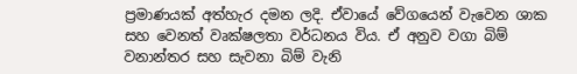ප්‍රමාණයක් අත්හැර දමන ලදි. ඒවායේ වේගයෙන් වැවෙන ශාක සහ වෙනත් වෘක්ෂලතා වර්ධනය විය. ඒ අනුව වගා බිම් වනාන්තර සහ සැවනා බිම් වැනි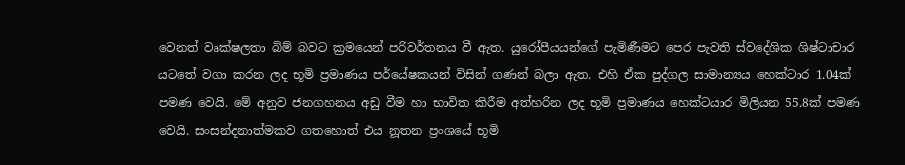වෙනත් වෘක්ෂලතා බිම් බවට ක්‍රමයෙන් පරිවර්තනය වී ඇත. යුරෝපීයයන්ගේ පැමිණීමට පෙර පැවති ස්වදේශික ශිෂ්ටාචාර යටතේ වගා කරන ලද භූමි ප්‍රමාණය පර්යේෂකයන් විසින් ගණන් බලා ඇත. එහි ඒක පුද්ගල සාමාන්‍යය හෙක්ටාර 1.04ක් පමණ වෙයි. මේ අනුව ජනගහනය අඩු වීම හා භාවිත කිරීම අත්හරින ලද භූමි ප්‍රමාණය හෙක්ටයාර මිලියන 55.8ක් පමණ වෙයි. සංසන්දනාත්මකව ගතහොත් එය නූතන ප්‍රංශයේ භූමි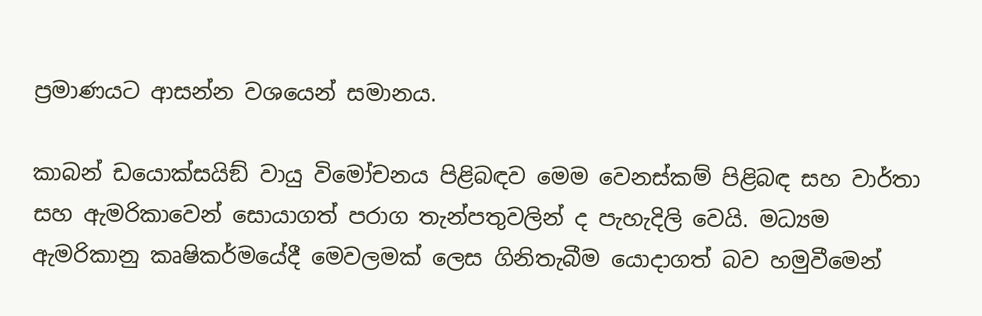ප්‍රමාණයට ආසන්න වශයෙන් සමානය.

කාබන් ඩයොක්සයිඞ් වායු විමෝචනය පිළිබඳව මෙම වෙනස්කම් පිළිබඳ සහ වාර්තා සහ ඇමරිකාවෙන් සොයාගත් පරාග තැන්පතුවලින් ද පැහැදිලි වෙයි. මධ්‍යම ඇමරිකානු කෘෂිකර්මයේදී මෙවලමක් ලෙස ගිනිතැබීම යොදාගත් බව හමුවීමෙන්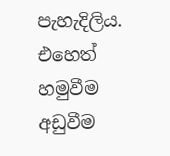පැහැදිලිය. එහෙත් හමුවීම අඩුවීම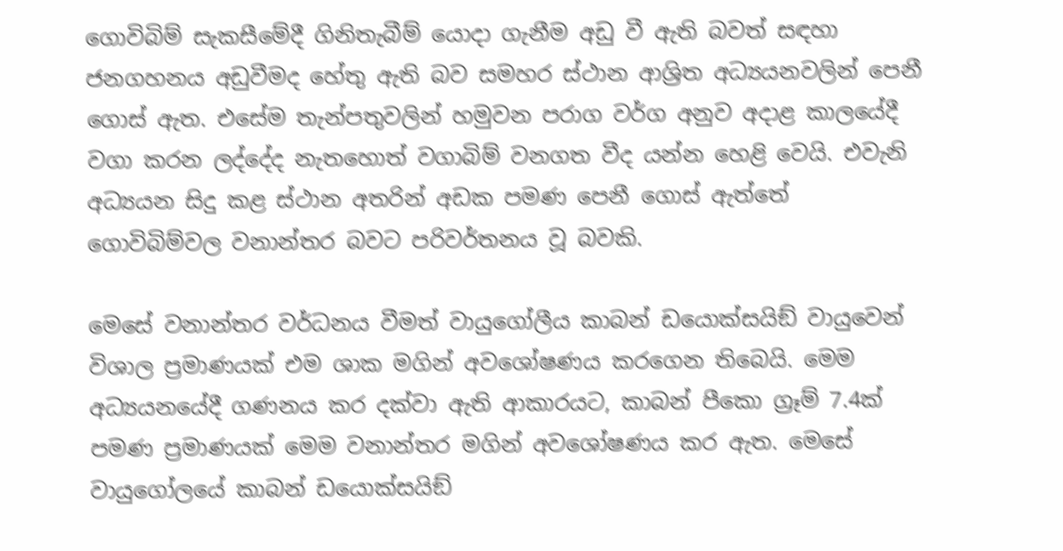ගොවිබිම් සැකසීමේදී ගිනිතැබීම් යොදා ගැනීම අඩු වී ඇති බවත් සඳහා ජනගහනය අඩුවීමද හේතු ඇති බව සමහර ස්ථාන ආශ්‍රිත අධ්‍යයනවලින් පෙනී ගොස් ඇත. එසේම තැන්පතුවලින් හමුවන පරාග වර්ග අනුව අදාළ කාලයේදී වගා කරන ලද්දේද නැතහොත් වගාබිම් වනගත වීද යන්න හෙළි වෙයි. එවැනි අධ්‍යයන සිදු කළ ස්ථාන අතරින් අඩක පමණ පෙනී ගොස් ඇත්තේ ගොවිබිම්වල වනාන්තර බවට පරිවර්තනය වූ බවකි.

මෙසේ වනාන්තර වර්ධනය වීමත් වායුගෝලීය කාබන් ඩයොක්සයිඞ් වායුවෙන් විශාල ප්‍රමාණයක් එම ශාක මගින් අවශෝෂණය කරගෙන තිබෙයි. මෙම අධ්‍යයනයේදී ගණනය කර දක්වා ඇති ආකාරයට, කාබන් පීකො ග්‍රෑම් 7.4ක් පමණ ප්‍රමාණයක් මෙම වනාන්තර මගින් අවශෝෂණය කර ඇත. මෙසේ වායුගෝලයේ කාබන් ඩයොක්සයිඞ්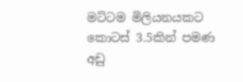මට්ටම මිලියනයකට කොටස් 3.5කින් පමණ අඩු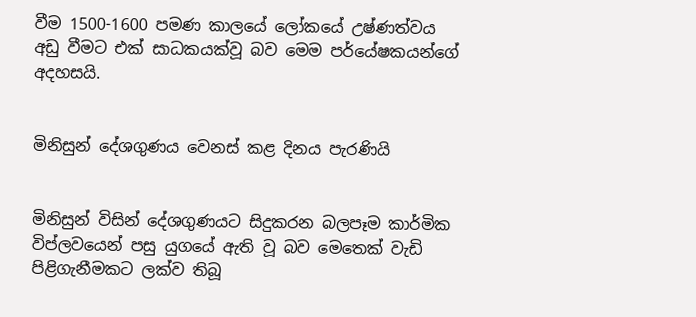වීම 1500-1600 පමණ කාලයේ ලෝකයේ උෂ්ණත්වය අඩු වීමට එක් සාධකයක්වූ බව මෙම පර්යේෂකයන්ගේ අදහසයි.


මිනිසුන් දේශගුණය වෙනස් කළ දිනය පැරණියි


මිනිසුන් විසින් දේශගුණයට සිදුකරන බලපෑම කාර්මික විප්ලවයෙන් පසු යුගයේ ඇති වූ බව මෙතෙක් වැඩි පිළිගැනීමකට ලක්ව තිබූ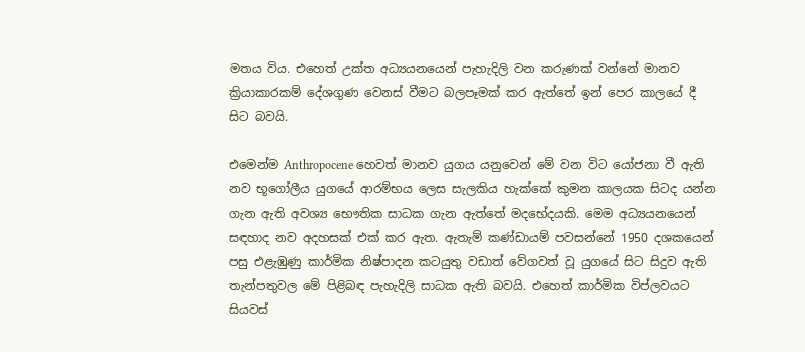මතය විය. එහෙත් උක්ත අධ්‍යයනයෙන් පැහැදිලි වන කරුණක් වන්නේ මානව ක්‍රියාකාරකම් දේශගුණ වෙනස් වීමට බලපෑමක් කර ඇත්තේ ඉන් පෙර කාලයේ දී සිට බවයි.

එමෙන්ම Anthropocene හෙවත් මානව යුගය යනුවෙන් මේ වන විට යෝජනා වී ඇති නව භූගෝලීය යුගයේ ආරම්භය ලෙස සැලකිය හැක්කේ කුමන කාලයක සිටද යන්න ගැන ඇති අවශ්‍ය භෞතික සාධක ගැන ඇත්තේ මදභේදයකි. මෙම අධ්‍යයනයෙන් සඳහාද නව අදහසක් එක් කර ඇත. ඇතැම් කණ්ඩායම් පවසන්නේ 1950 දශකයෙන් පසු එළැඹුණු කාර්මික නිෂ්පාදන කටයුතු වඩාත් වේගවත් වූ යුගයේ සිට සිදුව ඇති තැන්පතුවල මේ පිළිබඳ පැහැදිලි සාධක ඇති බවයි. එහෙත් කාර්මික විප්ලවයට සියවස්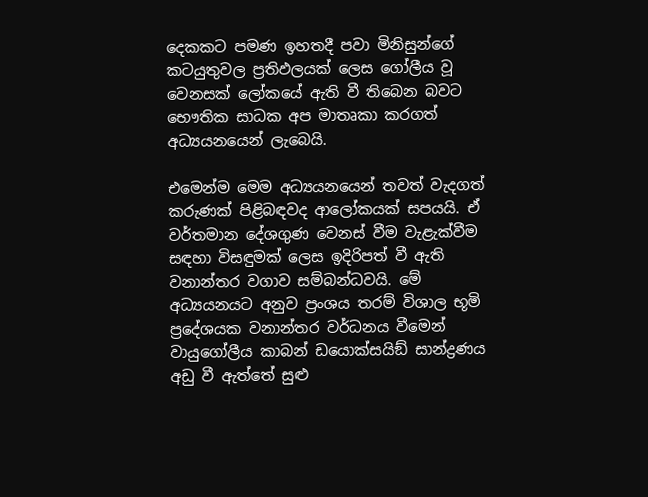දෙකකට පමණ ඉහතදී පවා මිනිසුන්ගේ කටයුතුවල ප්‍රතිඵලයක් ලෙස ගෝලීය වූ වෙනසක් ලෝකයේ ඇති වී තිබෙන බවට භෞතික සාධක අප මාතෘකා කරගත් අධ්‍යයනයෙන් ලැබෙයි.

එමෙන්ම මෙම අධ්‍යයනයෙන් තවත් වැදගත් කරුණක් පිළිබඳවද ආලෝකයක් සපයයි. ඒ වර්තමාන දේශගුණ වෙනස් වීම වැළැක්වීම සඳහා විසඳුමක් ලෙස ඉදිරිපත් වී ඇති වනාන්තර වගාව සම්බන්ධවයි. මේ අධ්‍යයනයට අනුව ප්‍රංශය තරම් විශාල භූමි ප්‍රදේශයක වනාන්තර වර්ධනය වීමෙන් වායුගෝලීය කාබන් ඩයොක්සයිඞ් සාන්ද්‍රණය අඩු වී ඇත්තේ සුළු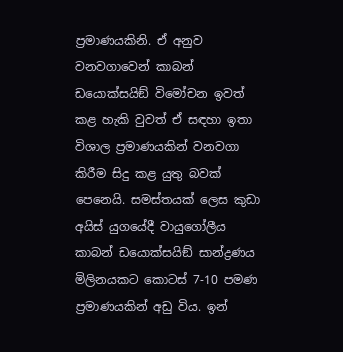ප්‍රමාණයකිනි. ඒ අනුව වනවගාවෙන් කාබන් ඩයොක්සයිඞ් විමෝචන ඉවත් කළ හැකි වුවත් ඒ සඳහා ඉතා විශාල ප්‍රමාණයකින් වනවගා කිරීම සිදු කළ යුතු බවක් පෙනෙයි. සමස්තයක් ලෙස කුඩා අයිස් යුගයේදී වායුගෝලීය කාබන් ඩයොක්සයිඞ් සාන්ද්‍රණය මිලිනයකට කොටස් 7-10 පමණ ප්‍රමාණයකින් අඩු විය. ඉන්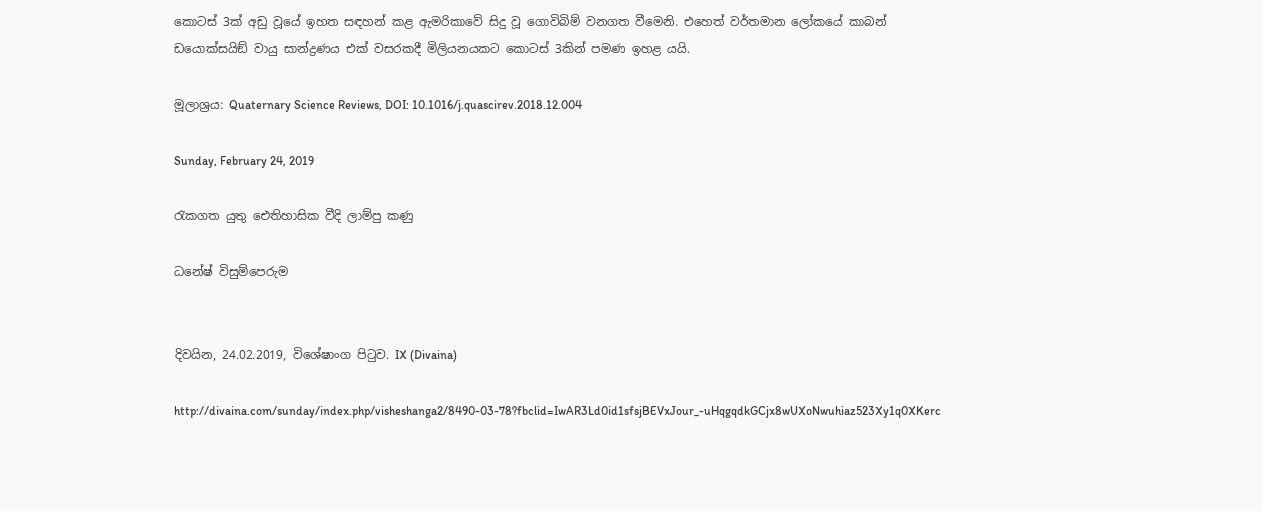කොටස් 3ක් අඩු වූයේ ඉහත සඳහන් කළ ඇමරිකාවේ සිදු වූ ගොවිබිම් වනගත වීමෙනි. එහෙත් වර්තමාන ලෝකයේ කාබන් ඩයොක්සයිඞ් වායු සාන්ද්‍රණය එක් වසරකදී මිලියනයකට කොටස් 3කින් පමණ ඉහළ යයි.

මූලාශ්‍රය: Quaternary Science Reviews, DOI: 10.1016/j.quascirev.2018.12.004

Sunday, February 24, 2019

රැකගත යුතු ඓතිහාසික වීදි ලාම්පු කණු

ධනේෂ් විසුම්පෙරුම


දිවයින, 24.02.2019, විශේෂාංග පිටුව. IX (Divaina)

http://divaina.com/sunday/index.php/visheshanga2/8490-03-78?fbclid=IwAR3Ld0id1sfsjBEVxJour_-uHqgqdkGCjx8wUXoNwuhiaz523Xy1q0XKerc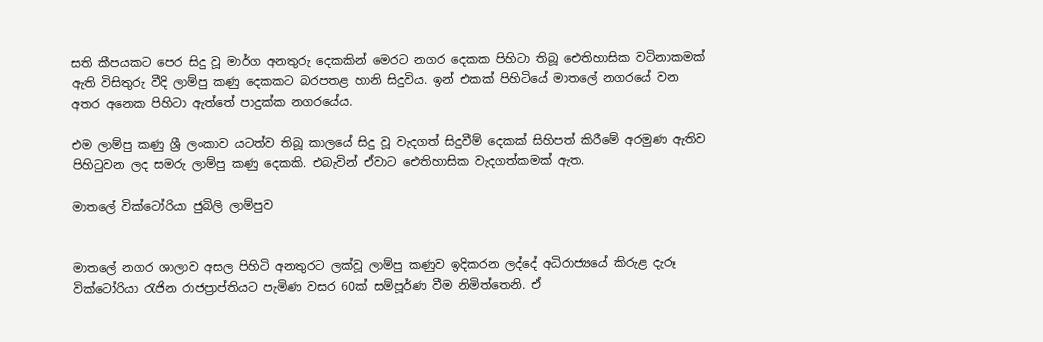සති කීපයකට පෙර සිදු වූ මාර්ග අනතුරු දෙකකින් මෙරට නගර දෙකක පිහිටා තිබූ ඓතිහාසික වටිනාකමක් ඇති විසිතුරු වීදි ලාම්පු කණු දෙකකට බරපතළ හානි සිදුවිය. ඉන් එකක් පිහිටියේ මාතලේ නගරයේ වන අතර අනෙක පිහිටා ඇත්තේ පාදුක්ක නගරයේය.

එම ලාම්පු කණු ශ්‍රී ලංකාව යටත්ව තිබූ කාලයේ සිදු වූ වැදගත් සිදුවීම් දෙකක් සිහිපත් කිරීමේ අරමුණ ඇතිව පිහිටුවන ලද සමරු ලාම්පු කණු දෙකකි. එබැවින් ඒවාට ඓතිහාසික වැදගත්කමක් ඇත.

මාතලේ වික්ටෝරියා ජුබිලි ලාම්පුව


මාතලේ නගර ශාලාව අසල පිහිටි අනතුරට ලක්වූ ලාම්පු කණුව ඉදිකරන ලද්දේ අධිරාජ්‍යයේ කිරුළ දැරූ වික්ටෝරියා රැජින රාජප්‍රාප්තියට පැමිණ වසර 60ක් සම්පූර්ණ වීම නිමිත්තෙනි. ඒ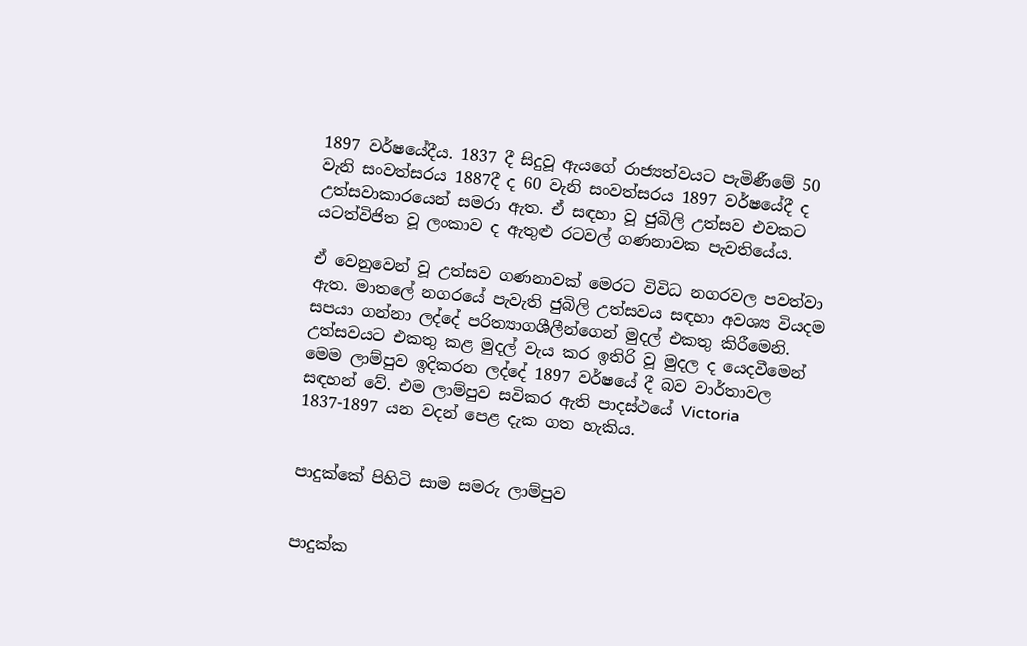1897 වර්ෂයේදීය. 1837 දී සිදුවූ ඇයගේ රාජ්‍යත්වයට පැමිණීමේ 50 වැනි සංවත්සරය 1887දී ද 60 වැනි සංවත්සරය 1897 වර්ෂයේදී ද උත්සවාකාරයෙන් සමරා ඇත. ඒ සඳහා වූ ජුබිලි උත්සව එවකට යටත්විජිත වූ ලංකාව ද ඇතුළු රටවල් ගණනාවක පැවතියේය.

ඒ වෙනුවෙන් වූ උත්සව ගණනාවක් මෙරට විවිධ නගරවල පවත්වා ඇත. මාතලේ නගරයේ පැවැති ජුබිලි උත්සවය සඳහා අවශ්‍ය වියදම සපයා ගන්නා ලද්දේ පරිත්‍යාගශීලීන්ගෙන් මුදල් එකතු කිරීමෙනි. උත්සවයට එකතු කළ මුදල් වැය කර ඉතිරි වූ මුදල ද යෙදවීමෙන් මෙම ලාම්පුව ඉදිකරන ලද්දේ 1897 වර්ෂයේ දී බව වාර්තාවල සඳහන් වේ. එම ලාම්පුව සවිකර ඇති පාදස්ථයේ Victoria 1837-1897 යන වදන් පෙළ දැක ගත හැකිය.


පාදුක්කේ පිහිටි සාම සමරු ලාම්පුව


පාදුක්ක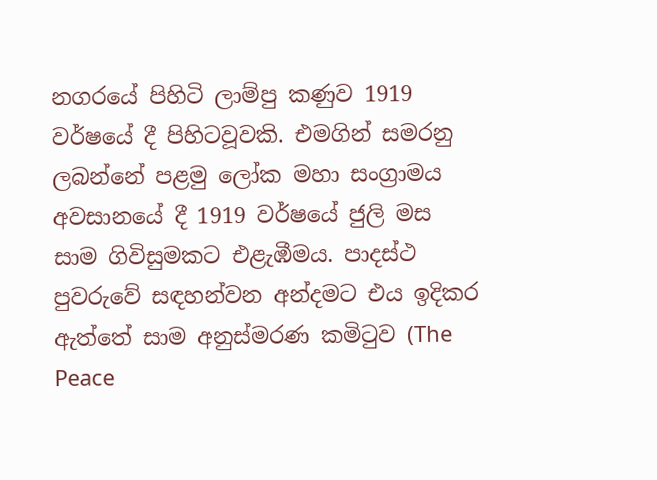නගරයේ පිහිටි ලාම්පු කණුව 1919 වර්ෂයේ දී පිහිටවූවකි. එමගින් සමරනු ලබන්නේ පළමු ලෝක මහා සංග්‍රාමය අවසානයේ දී 1919 වර්ෂයේ ජුලි මස සාම ගිවිසුමකට එළැඹීමය. පාදස්ථ පුවරුවේ සඳහන්වන අන්දමට එය ඉදිකර ඇත්තේ සාම අනුස්මරණ කමිටුව (The Peace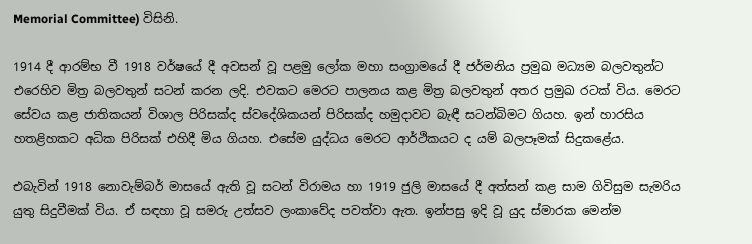Memorial Committee) විසිනි.

1914 දී ආරම්භ වී 1918 වර්ෂයේ දී අවසන් වූ පළමු ලෝක මහා සංග්‍රාමයේ දී ජර්මනිය ප්‍රමුඛ මධ්‍යම බලවතුන්ට එරෙහිව මිත්‍ර බලවතුන් සටන් කරන ලදි. එවකට මෙරට පාලනය කළ මිත්‍ර බලවතුන් අතර ප්‍රමුඛ රටක් විය. මෙරට සේවය කළ ජාතිකයන් විශාල පිරිසක්ද ස්වදේශිකයන් පිරිසක්ද හමුදාවට බැඳී සටන්බිමට ගියහ. ඉන් හාරසිය හතළිහකට අධික පිරිසක් එහිදී මිය ගියහ. එසේම යුද්ධය මෙරට ආර්ථිකයට ද යම් බලපෑමක් සිදුකළේය.

එබැවින් 1918 නොවැම්බර් මාසයේ ඇති වූ සටන් විරාමය හා 1919 ජුලි මාසයේ දී අත්සන් කළ සාම ගිවිසුම සැමරිය යුතු සිදුවීමක් විය. ඒ සඳහා වූ සමරු උත්සව ලංකාවේද පවත්වා ඇත. ඉන්පසු ඉදි වූ යුද ස්මාරක මෙන්ම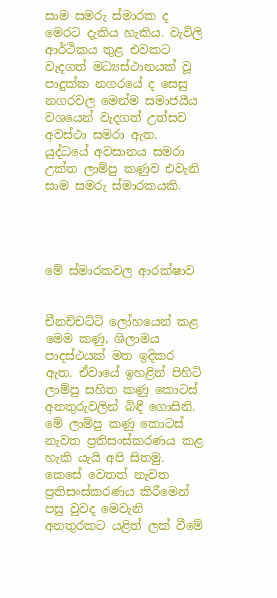සාම සමරු ස්මාරක ද මෙරට දැකිය හැකිය. වැවිලි ආර්ථිකය තුළ එවකට වැදගත් මධ්‍යස්ථානයක් වූ පාදුක්ක නගරයේ ද සෙසු නගරවල මෙන්ම සමාජයීය වශයෙන් වැදගත් උත්සව අවස්ථා සමරා ඇත. යුද්ධයේ අවසානය සමරා උක්ත ලාම්පු කණුව එවැනි සාම සමරු ස්මාරකයකි.




මේ ස්මාරකවල ආරක්ෂාව


චීනච්චට්ටි ලෝහයෙන් කළ මෙම කණු, ශිලාමය පාදස්ථයක් මත ඉදිකර ඇත. ඒවායේ ඉහළින් පිහිටි ලාම්පු සහිත කණු කොටස් අනතුරුවලින් බිඳී ගොසිනි. මේ ලාම්පු කණු කොටස් නැවත ප්‍රතිසංස්කරණය කළ හැකි යැයි අපි සිතමු. කෙසේ වෙතත් නැවත ප්‍රතිසංස්කරණය කිරීමෙන් පසු වුවද මෙවැනි අනතුරකට යළිත් ලක් වීමේ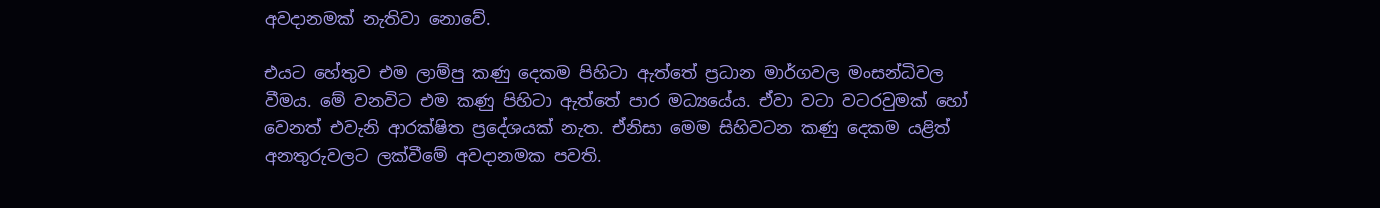අවදානමක් නැතිවා නොවේ.

එයට හේතුව එම ලාම්පු කණු දෙකම පිහිටා ඇත්තේ ප්‍රධාන මාර්ගවල මංසන්ධිවල වීමය. මේ වනවිට එම කණු පිහිටා ඇත්තේ පාර මධ්‍යයේය. ඒවා වටා වටරවුමක් හෝ වෙනත් එවැනි ආරක්ෂිත ප්‍රදේශයක් නැත. ඒනිසා මෙම සිහිවටන කණු දෙකම යළිත් අනතුරුවලට ලක්වීමේ අවදානමක පවති.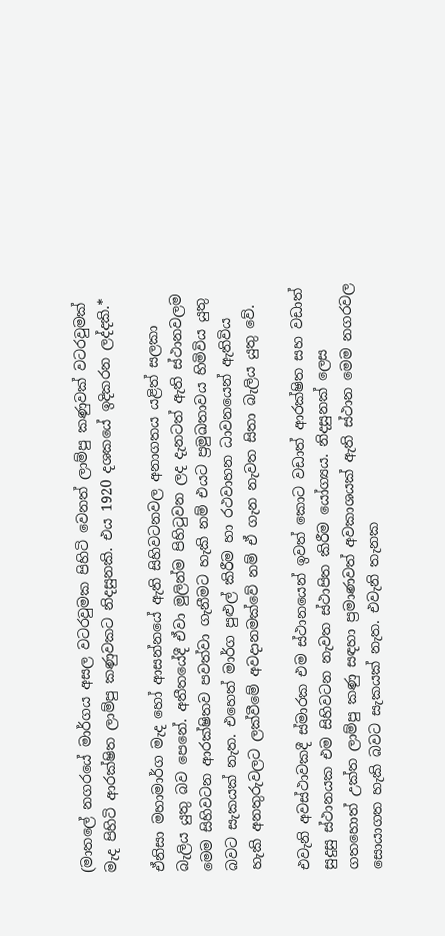(මාතලේ නගරයේ මාර්ගය අසල වටරවුමක පිහිටි වෙනත් ලාම්පු කණුවක් වටරවුමක් මැද පිහිටි ආරක්ෂිත ලාම්පු කණුවකට නිදසුනකි. එය 1920 දශකයේ ඉදිකරන ලද්දකි.*

ඒනිසා මහාමාර්ග මැද හෝ ආසන්නයේ ඇති සිහිවටනවල අනාගතය යළිත් සලකා බැලිය යුතු බව පෙනේ. අතීතයේදී ඒවා මුලින්ම පිහිටුවන ලද දැනටත් ඇති ස්ථානවලම මෙම සිහිවටන ආරක්ෂිතව පවත්වා ගැනීමට හැකි නම් එයට ප්‍රමුඛතාවය හිමිවිය යුතු බවට සැකයක් නැත. එහෙත් මාර්ග පුළුල් කිරීම හා රථවාහන ධාවනයෙන් ඇතිවිය හැකි අනතුරුවලට ලක්වීමේ අවදානමක්වේ නම් ඒ ගැන නැවත සිතා බැලිය යුතු වේ.

එවැනි අවස්ථාවකදී ස්මාරක එම ස්ථානයෙන් ඉවත් කොට වඩාත් ආරක්ෂිත සහ වඩාත් සුදුසු ස්ථානයක එම සිහිවටන නැවත ස්ථාපිත කිරීම යෝග්‍යය. නිදසුනක් ලෙස ගතහොත් උක්ත ලාම්පු කණු සඳහා ප්‍රමාණවත් අවකාශයක් ඇති ස්ථාන මෙම නගරවල සොයාගත හැකි බවට සැකයක් නැත. එවැනි තැනක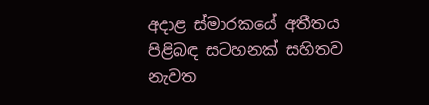අදාළ ස්මාරකයේ අතීතය පිළිබඳ සටහනක් සහිතව නැවත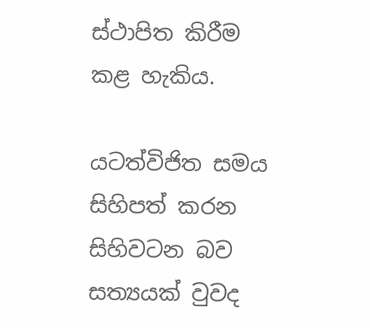ස්ථාපිත කිරීම කළ හැකිය.

යටත්විජිත සමය සිහිපත් කරන සිහිවටන බව සත්‍යයක් වුවද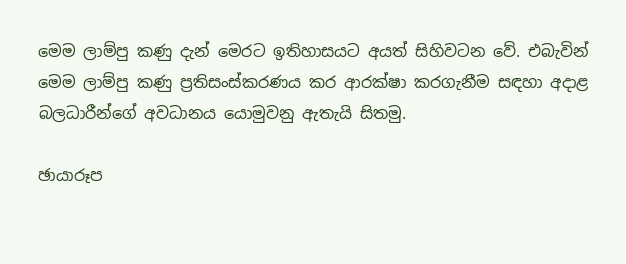මෙම ලාම්පු කණු දැන් මෙරට ඉතිහාසයට අයත් සිහිවටන වේ. එබැවින් මෙම ලාම්පු කණු ප්‍රතිසංස්කරණය කර ආරක්ෂා කරගැනීම සඳහා අදාළ බලධාරීන්ගේ අවධානය යොමුවනු ඇතැයි සිතමු.

ඡායාරූප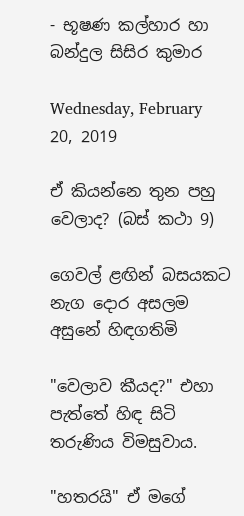- භූෂණ කල්හාර හා බන්දුල සිසිර කුමාර

Wednesday, February 20, 2019

ඒ කියන්නෙ තුන පහු වෙලාද? (බස් කථා 9)

ගෙවල් ළඟින් බසයකට නැග දොර අසලම අසුනේ හිඳගතිමි

"වෙලාව කීයද?" එහා පැත්තේ හිඳ සිටි තරුණිය විමසුවාය.

"හතරයි" ඒ මගේ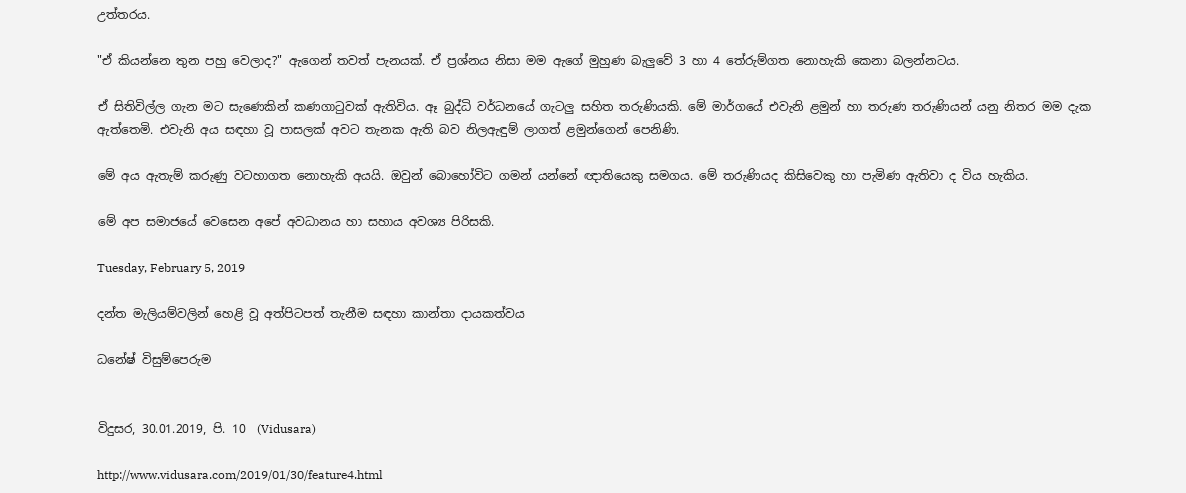උත්තරය.

"ඒ කියන්නෙ තුන පහු වෙලාද?" ඇගෙන් තවත් පැනයක්. ඒ ප්‍රශ්නය නිසා මම ඇගේ මුහුණ බැලුවේ 3 හා 4 තේරුම්ගත නොහැකි කෙනා බලන්නටය.

ඒ සිතිවිල්ල ගැන මට සැණෙකින් කණගාටුවක් ඇතිවිය. ඈ බුද්ධි වර්ධනයේ ගැටලු සහිත තරුණියකි. මේ මාර්ගයේ එවැනි ළමුන් හා තරුණ තරුණියන් යනු නිතර මම දැක ඇත්තෙමි. එවැනි අය සඳහා වූ පාසලක් අවට තැනක ඇති බව නිලඇඳුම් ලාගත් ළමුන්ගෙන් පෙනිණි.

මේ අය ඇතැම් කරුණු වටහාගත නොහැකි අයයි. ඔවුන් බොහෝවිට ගමන් යන්නේ ඥාතියෙකු සමගය. මේ තරුණියද කිසිවෙකු හා පැමිණ ඇතිවා ද විය හැකිය.

මේ අප සමාජයේ වෙසෙන අපේ අවධානය හා සහාය අවශ්‍ය පිරිසකි.

Tuesday, February 5, 2019

දන්ත මැලියම්වලින් හෙළි වූ අත්පිටපත් තැනීම සඳහා කාන්තා දායකත්වය

ධනේෂ් විසුම්පෙරුම


විදුසර, 30.01.2019, පි. 10  (Vidusara)

http://www.vidusara.com/2019/01/30/feature4.html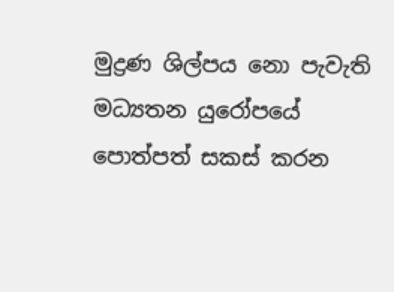මුද්‍රණ ශිල්පය නො පැවැති මධ්‍යතන යුරෝපයේ පොත්පත් සකස්‌ කරන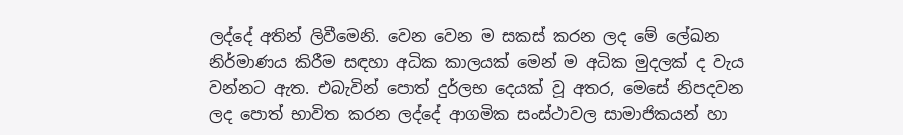ලද්දේ අතින් ලිවීමෙනි. වෙන වෙන ම සකස්‌ කරන ලද මේ ලේඛන නිර්මාණය කිරීම සඳහා අධික කාලයක්‌ මෙන් ම අධික මුදලක්‌ ද වැය වන්නට ඇත. එබැවින් පොත් දුර්ලභ දෙයක්‌ වූ අතර, මෙසේ නිපදවන ලද පොත් භාවිත කරන ලද්දේ ආගමික සංස්‌ථාවල සාමාජිකයන් හා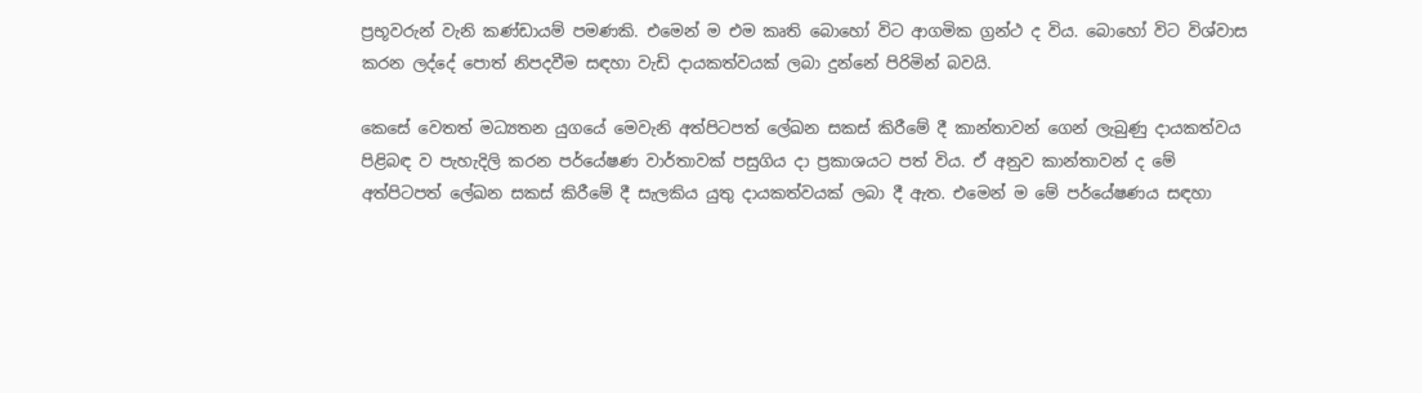ප්‍රභූවරුන් වැනි කණ්‌ඩායම් පමණකි. එමෙන් ම එම කෘති බොහෝ විට ආගමික ග්‍රන්ථ ද විය. බොහෝ විට විශ්වාස කරන ලද්දේ පොත් නිපදවීම සඳහා වැඩි දායකත්වයක්‌ ලබා දුන්නේ පිරිමින් බවයි.

කෙසේ වෙතත් මධ්‍යතන යුගයේ මෙවැනි අත්පිටපත් ලේඛන සකස්‌ කිරීමේ දී කාන්තාවන් ගෙන් ලැබුණු දායකත්වය පිළිබඳ ව පැහැදිලි කරන පර්යේෂණ වාර්තාවක්‌ පසුගිය දා ප්‍රකාශයට පත් විය. ඒ අනුව කාන්තාවන් ද මේ අත්පිටපත් ලේඛන සකස්‌ කිරීමේ දී සැලකිය යුතු දායකත්වයක්‌ ලබා දී ඇත. එමෙන් ම මේ පර්යේෂණය සඳහා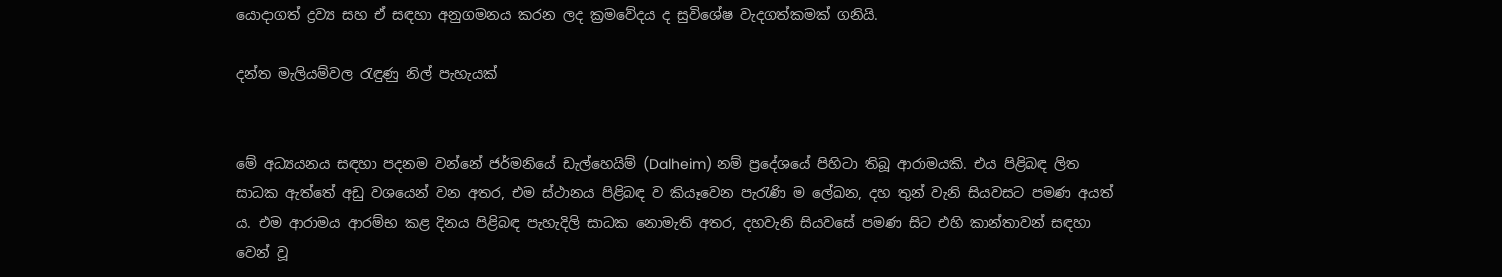යොදාගත් ද්‍රව්‍ය සහ ඒ සඳහා අනුගමනය කරන ලද ක්‍රමවේදය ද සුවිශේෂ වැදගත්කමක්‌ ගනියි.

දන්ත මැලියම්වල රැඳුණු නිල් පැහැයක්‌


මේ අධ්‍යයනය සඳහා පදනම වන්නේ ජර්මනියේ ඩැල්හෙයිම් (Dalheim) නම් ප්‍රදේශයේ පිහිටා තිබූ ආරාමයකි. එය පිළිබඳ ලිත සාධක ඇත්තේ අඩු වශයෙන් වන අතර, එම ස්‌ථානය පිළිබඳ ව කියෑවෙන පැරැණි ම ලේඛන, දහ තුන් වැනි සියවසට පමණ අයත් ය. එම ආරාමය ආරම්භ කළ දිනය පිළිබඳ පැහැදිලි සාධක නොමැති අතර, දහවැනි සියවසේ පමණ සිට එහි කාන්තාවන් සඳහා වෙන් වූ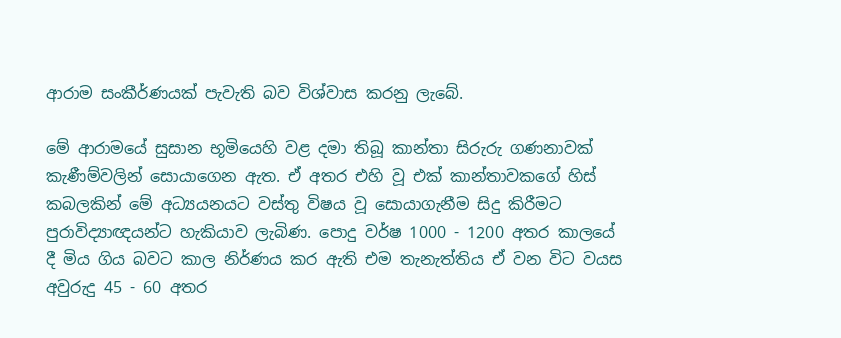ආරාම සංකීර්ණයක්‌ පැවැති බව විශ්වාස කරනු ලැබේ.

මේ ආරාමයේ සුසාන භූමියෙහි වළ දමා තිබූ කාන්තා සිරුරු ගණනාවක්‌ කැණීම්වලින් සොයාගෙන ඇත. ඒ අතර එහි වූ එක්‌ කාන්තාවකගේ හිස්‌ කබලකින් මේ අධ්‍යයනයට වස්‌තු විෂය වූ සොයාගැනීම සිදු කිරීමට පුරාවිද්‍යාඥයන්ට හැකියාව ලැබිණ. පොදු වර්ෂ 1000 - 1200 අතර කාලයේ දී මිය ගිය බවට කාල නිර්ණය කර ඇති එම තැනැත්තිය ඒ වන විට වයස අවුරුදු 45 - 60 අතර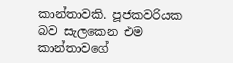කාන්තාවකි. පූජකවරියක බව සැලකෙන එම කාන්තාවගේ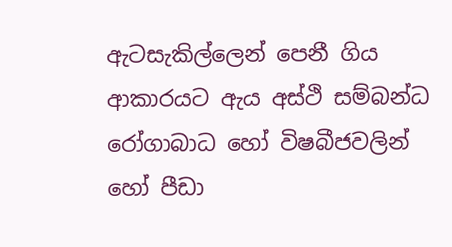ඇටසැකිල්ලෙන් පෙනී ගිය ආකාරයට ඇය අස්‌ථි සම්බන්ධ රෝගාබාධ හෝ විෂබීජවලින් හෝ පීඩා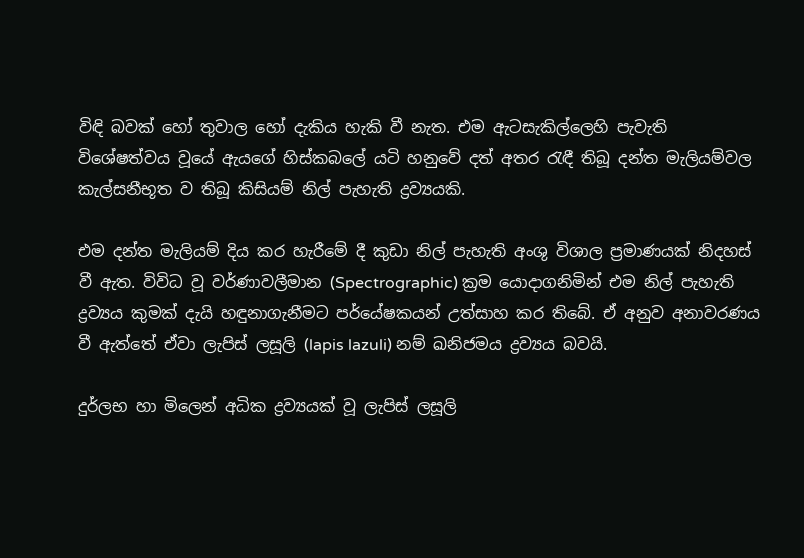විඳි බවක්‌ හෝ තුවාල හෝ දැකිය හැකි වී නැත. එම ඇටසැකිල්ලෙහි පැවැති විශේෂත්වය වූයේ ඇයගේ හිස්‌කබලේ යටි හනුවේ දත් අතර රැඳී තිබූ දන්ත මැලියම්වල කැල්සනීභූත ව තිබූ කිසියම් නිල් පැහැති ද්‍රව්‍යයකි.

එම දන්ත මැලියම් දිය කර හැරීමේ දී කුඩා නිල් පැහැති අංශු විශාල ප්‍රමාණයක්‌ නිදහස්‌ වී ඇත. විවිධ වූ වර්ණාවලීමාන (Spectrographic) ක්‍රම යොදාගනිමින් එම නිල් පැහැති ද්‍රව්‍යය කුමක්‌ දැයි හඳුනාගැනීමට පර්යේෂකයන් උත්සාහ කර තිබේ. ඒ අනුව අනාවරණය වී ඇත්තේ ඒවා ලැපිස්‌ ලසූලි (lapis lazuli) නම් ඛනිජමය ද්‍රව්‍යය බවයි.

දුර්ලභ හා මිලෙන් අධික ද්‍රව්‍යයක්‌ වූ ලැපිස්‌ ලසූලි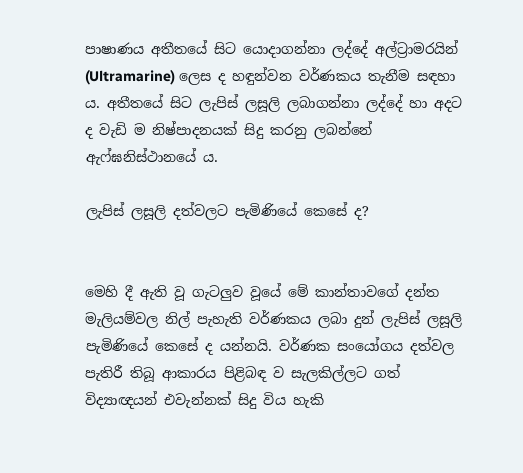පාෂාණය අතීතයේ සිට යොදාගන්නා ලද්දේ අල්ට්‍රාමරයින් (Ultramarine) ලෙස ද හඳුන්වන වර්ණකය තැනීම සඳහා ය. අතීතයේ සිට ලැපිස්‌ ලසූලි ලබාගන්නා ලද්දේ හා අදට ද වැඩි ම නිෂ්පාදනයක්‌ සිදු කරනු ලබන්නේ ඇෆ්ඝනිස්‌ථානයේ ය.

ලැපිස්‌ ලසූලි දත්වලට පැමිණියේ කෙසේ ද?


මෙහි දී ඇති වූ ගැටලුව වූයේ මේ කාන්තාවගේ දන්ත මැලියම්වල නිල් පැහැති වර්ණකය ලබා දුන් ලැපිස්‌ ලසූලි පැමිණියේ කෙසේ ද යන්නයි. වර්ණක සංයෝගය දත්වල පැතිරී තිබූ ආකාරය පිළිබඳ ව සැලකිල්ලට ගත් විද්‍යාඥයන් එවැන්නක්‌ සිදු විය හැකි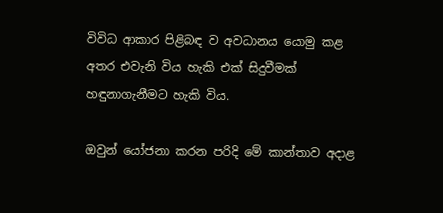විවිධ ආකාර පිළිබඳ ව අවධානය යොමු කළ අතර එවැනි විය හැකි එක්‌ සිදුවීමක්‌ හඳුනාගැනීමට හැකි විය.

ඔවුන් යෝජනා කරන පරිදි මේ කාන්තාව අදාළ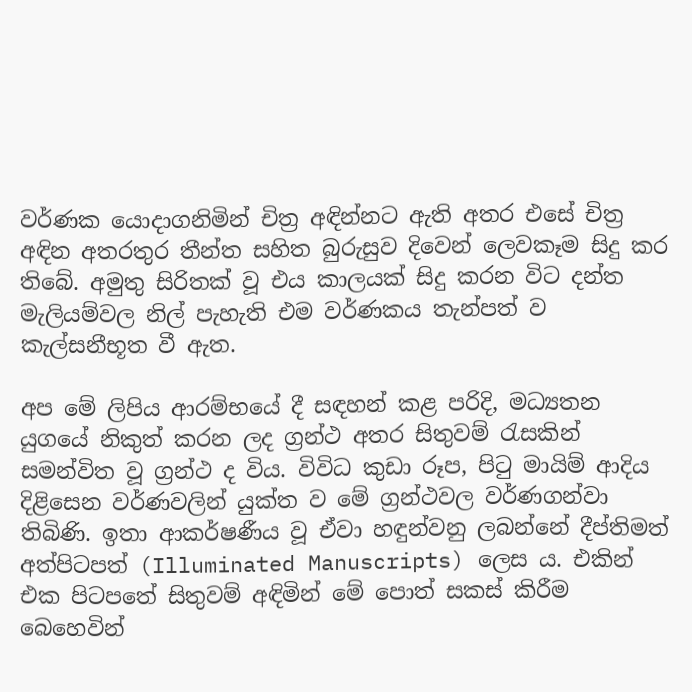වර්ණක යොදාගනිමින් චිත්‍ර අඳින්නට ඇති අතර එසේ චිත්‍ර අඳින අතරතුර තීන්ත සහිත බුරුසුව දිවෙන් ලෙවකෑම සිදු කර තිබේ. අමුතු සිරිතක්‌ වූ එය කාලයක්‌ සිදු කරන විට දන්ත මැලියම්වල නිල් පැහැති එම වර්ණකය තැන්පත් ව කැල්සනීභූත වී ඇත.

අප මේ ලිපිය ආරම්භයේ දී සඳහන් කළ පරිදි, මධ්‍යතන යුගයේ නිකුත් කරන ලද ග්‍රන්ථ අතර සිතුවම් රැසකින් සමන්විත වූ ග්‍රන්ථ ද විය. විවිධ කුඩා රූප, පිටු මායිම් ආදිය දිළිසෙන වර්ණවලින් යුක්‌ත ව මේ ග්‍රන්ථවල වර්ණගන්වා තිබිණි. ඉතා ආකර්ෂණීය වූ ඒවා හඳුන්වනු ලබන්නේ දීප්තිමත් අත්පිටපත් (Illuminated Manuscripts) ලෙස ය. එකින් එක පිටපතේ සිතුවම් අඳිමින් මේ පොත් සකස්‌ කිරීම බෙහෙවින්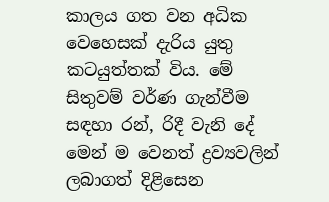කාලය ගත වන අධික වෙහෙසක්‌ දැරිය යුතු කටයුත්තක්‌ විය. මේ සිතුවම් වර්ණ ගැන්වීම සඳහා රන්, රිදී වැනි දේ මෙන් ම වෙනත් ද්‍රව්‍යවලින් ලබාගත් දිළිසෙන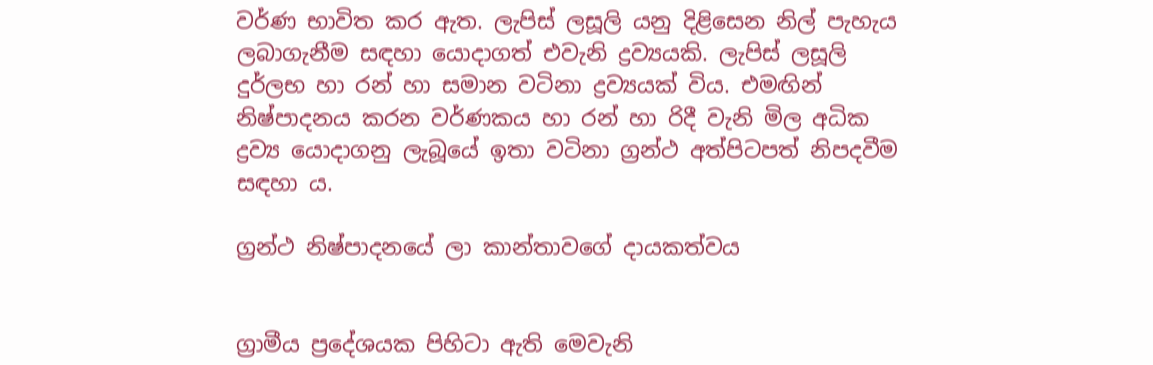වර්ණ භාවිත කර ඇත. ලැපිස්‌ ලසූලි යනු දිළිසෙන නිල් පැහැය ලබාගැනීම සඳහා යොදාගත් එවැනි ද්‍රව්‍යයකි. ලැපිස්‌ ලසූලි දුර්ලභ හා රන් හා සමාන වටිනා ද්‍රව්‍යයක්‌ විය. එමඟින් නිෂ්පාදනය කරන වර්ණකය හා රන් හා රිදී වැනි මිල අධික ද්‍රව්‍ය යොදාගනු ලැබූයේ ඉතා වටිනා ග්‍රන්ථ අත්පිටපත් නිපදවීම සඳහා ය.

ග්‍රන්ථ නිෂ්පාදනයේ ලා කාන්තාවගේ දායකත්වය


ග්‍රාමීය ප්‍රදේශයක පිහිටා ඇති මෙවැනි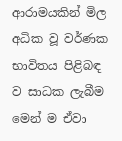ආරාමයකින් මිල අධික වූ වර්ණක භාවිතය පිළිබඳ ව සාධක ලැබීම මෙන් ම ඒවා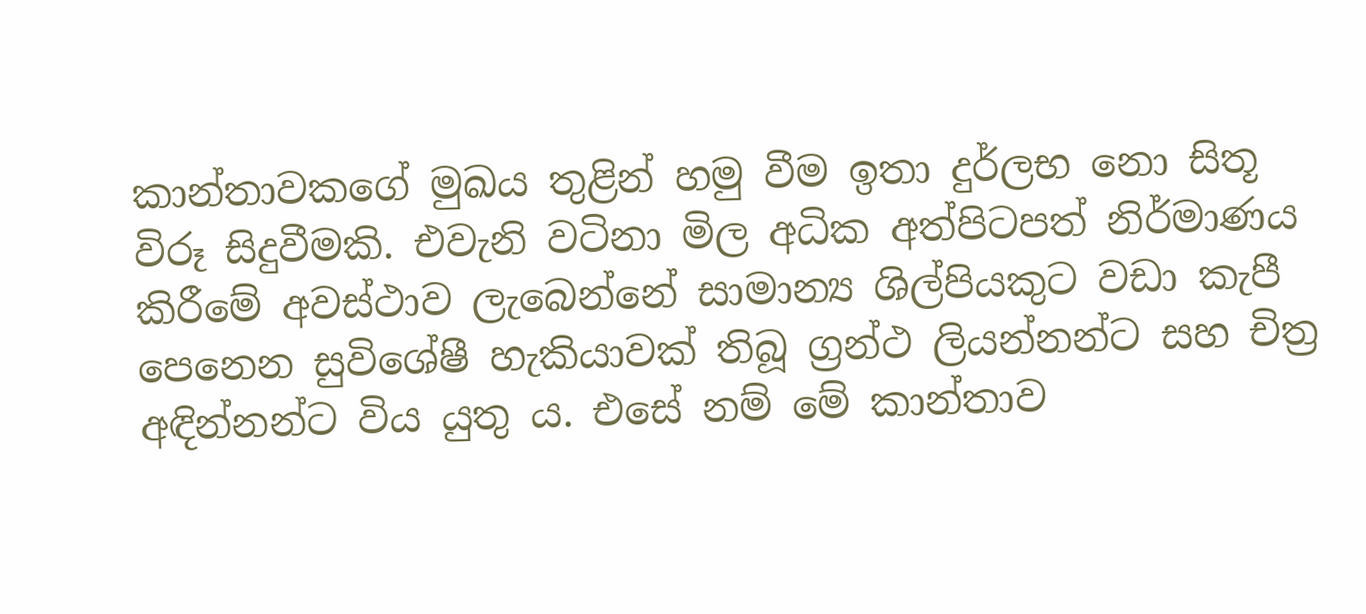කාන්තාවකගේ මුඛය තුළින් හමු වීම ඉතා දුර්ලභ නො සිතූ විරූ සිදුවීමකි. එවැනි වටිනා මිල අධික අත්පිටපත් නිර්මාණය කිරීමේ අවස්‌ථාව ලැබෙන්නේ සාමාන්‍ය ශිල්පියකුට වඩා කැපී පෙනෙන සුවිශේෂී හැකියාවක්‌ තිබූ ග්‍රන්ථ ලියන්නන්ට සහ චිත්‍ර අඳින්නන්ට විය යුතු ය. එසේ නම් මේ කාන්තාව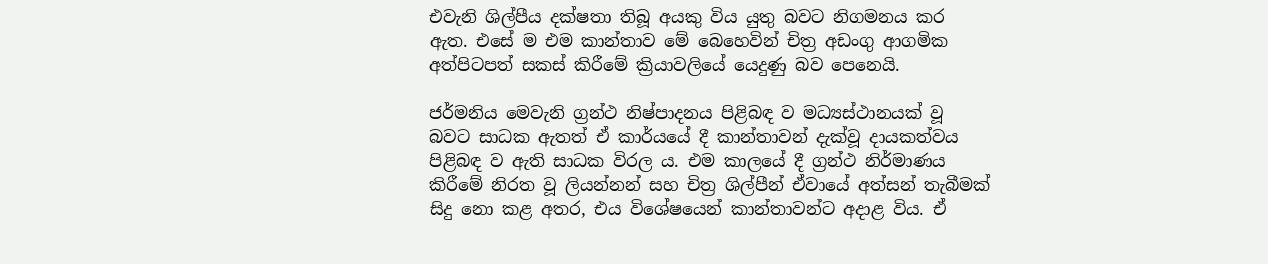එවැනි ශිල්පීය දක්‌ෂතා තිබූ අයකු විය යුතු බවට නිගමනය කර ඇත. එසේ ම එම කාන්තාව මේ බෙහෙවින් චිත්‍ර අඩංගු ආගමික අත්පිටපත් සකස්‌ කිරීමේ ක්‍රියාවලියේ යෙදුණු බව පෙනෙයි.

ජර්මනිය මෙවැනි ග්‍රන්ථ නිෂ්පාදනය පිළිබඳ ව මධ්‍යස්‌ථානයක්‌ වූ බවට සාධක ඇතත් ඒ කාර්යයේ දී කාන්තාවන් දැක්‌වූ දායකත්වය පිළිබඳ ව ඇති සාධක විරල ය. එම කාලයේ දී ග්‍රන්ථ නිර්මාණය කිරීමේ නිරත වූ ලියන්නන් සහ චිත්‍ර ශිල්පීන් ඒවායේ අත්සන් තැබීමක්‌ සිදු නො කළ අතර, එය විශේෂයෙන් කාන්තාවන්ට අදාළ විය. ඒ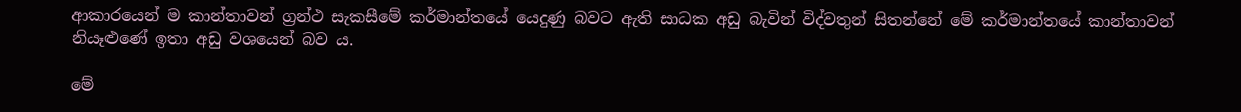ආකාරයෙන් ම කාන්තාවන් ග්‍රන්ථ සැකසීමේ කර්මාන්තයේ යෙදුණු බවට ඇති සාධක අඩු බැවින් විද්වතුන් සිතන්නේ මේ කර්මාන්තයේ කාන්තාවන් නියෑළුණේ ඉතා අඩු වශයෙන් බව ය.

මේ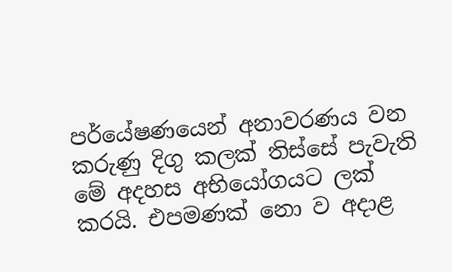පර්යේෂණයෙන් අනාවරණය වන කරුණු දිගු කලක්‌ තිස්‌සේ පැවැති මේ අදහස අභියෝගයට ලක්‌ කරයි. එපමණක්‌ නො ව අදාළ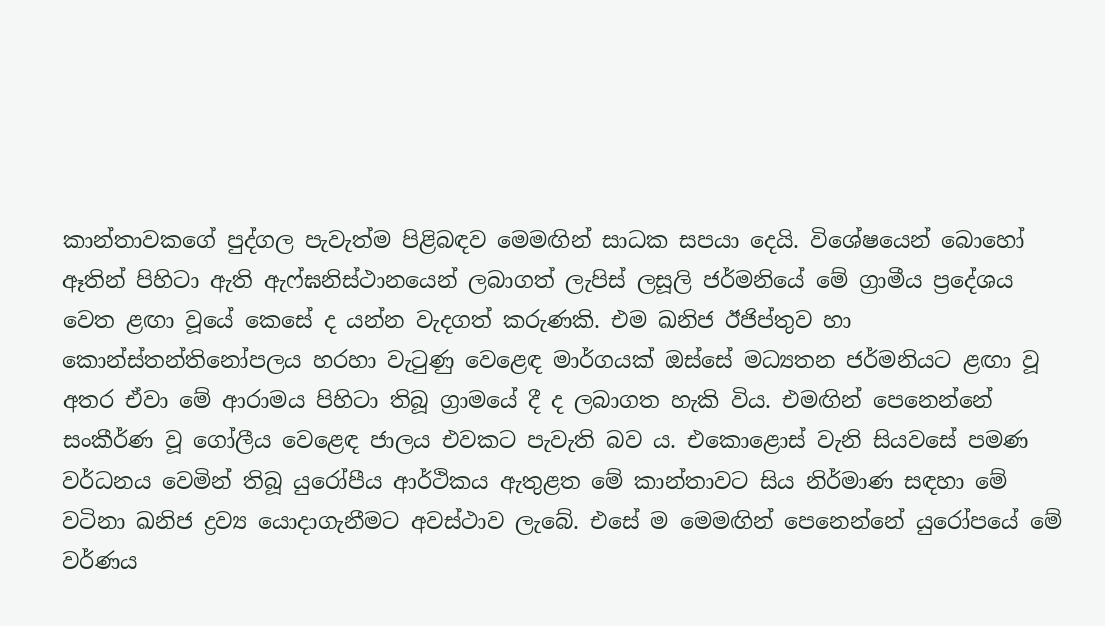කාන්තාවකගේ පුද්ගල පැවැත්ම පිළිබඳව මෙමඟින් සාධක සපයා දෙයි. විශේෂයෙන් බොහෝ ඈතින් පිහිටා ඇති ඇෆ්ඝනිස්‌ථානයෙන් ලබාගත් ලැපිස්‌ ලසූලි ජර්මනියේ මේ ග්‍රාමීය ප්‍රදේශය වෙත ළඟා වූයේ කෙසේ ද යන්න වැදගත් කරුණකි. එම ඛනිජ ඊජිප්තුව හා කොන්ස්‌තන්තිනෝපලය හරහා වැටුණු වෙළෙඳ මාර්ගයක්‌ ඔස්‌සේ මධ්‍යතන ජර්මනියට ළඟා වූ අතර ඒවා මේ ආරාමය පිහිටා තිබූ ග්‍රාමයේ දී ද ලබාගත හැකි විය. එමඟින් පෙනෙන්නේ සංකීර්ණ වූ ගෝලීය වෙළෙඳ ජාලය එවකට පැවැති බව ය. එකොළොස්‌ වැනි සියවසේ පමණ වර්ධනය වෙමින් තිබූ යුරෝපීය ආර්ථිකය ඇතුළත මේ කාන්තාවට සිය නිර්මාණ සඳහා මේ වටිනා ඛනිජ ද්‍රව්‍ය යොදාගැනීමට අවස්‌ථාව ලැබේ. එසේ ම මෙමඟින් පෙනෙන්නේ යුරෝපයේ මේ වර්ණය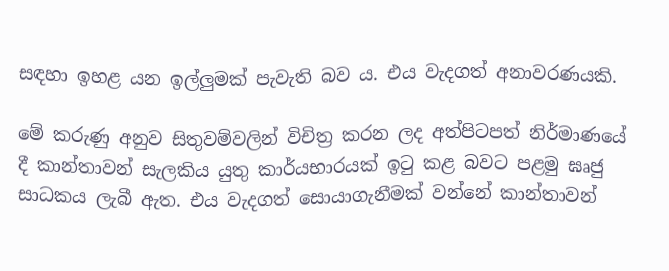සඳහා ඉහළ යන ඉල්ලුමක්‌ පැවැති බව ය. එය වැදගත් අනාවරණයකි.

මේ කරුණු අනුව සිතුවම්වලින් විචිත්‍ර කරන ලද අත්පිටපත් නිර්මාණයේ දී කාන්තාවන් සැලකිය යුතු කාර්යභාරයක්‌ ඉටු කළ බවට පළමු ඝෘජු සාධකය ලැබී ඇත. එය වැදගත් සොයාගැනීමක්‌ වන්නේ කාන්තාවන්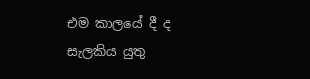එම කාලයේ දී ද සැලකිය යුතු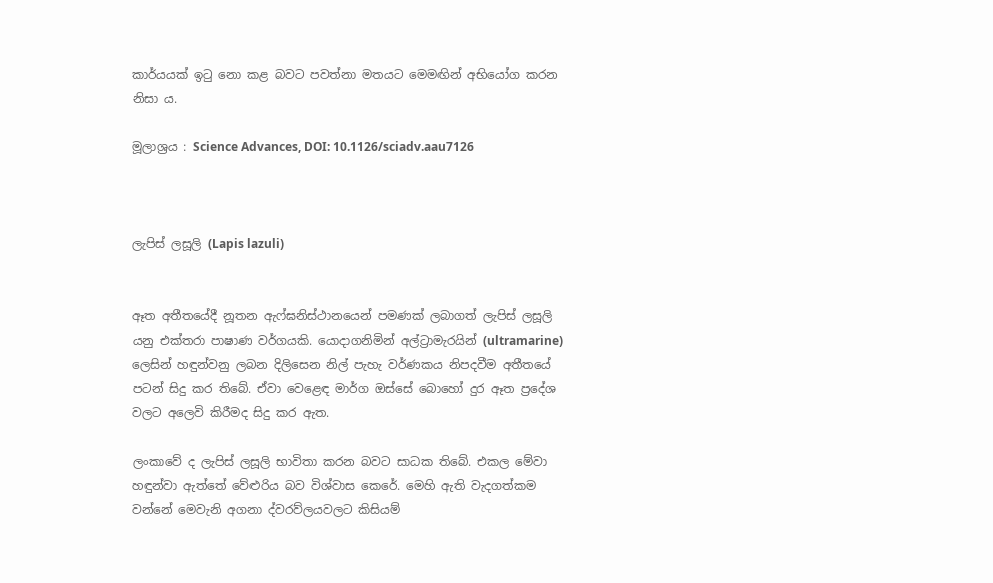කාර්යයක්‌ ඉටු නො කළ බවට පවත්නා මතයට මෙමඟින් අභියෝග කරන නිසා ය.

මූලාශ්‍රය : Science Advances, DOI: 10.1126/sciadv.aau7126



ලැපිස් ලසූලි (Lapis lazuli)


ඈත අතීතයේදී නූතන ඇෆ්ඝනිස්ථානයෙන් පමණක් ලබාගත් ලැපිස් ලසූලි යනු එක්තරා පාෂාණ වර්ගයකි. යොදාගනිමින් අල්ට්‍රාමැරයින් (ultramarine) ලෙසින් හඳුන්වනු ලබන දිලිසෙන නිල් පැහැ වර්ණකය නිපදවීම අතීතයේ පටන් සිදු කර තිබේ. ඒවා වෙළෙඳ මාර්ග ඔස්සේ බොහෝ දුර ඈත ප්‍රදේශ වලට අලෙවි කිරීමද සිදු කර ඇත.

ලංකාවේ ද ලැපිස් ලසූලි භාවිතා කරන බවට සාධක තිබේ. එකල මේවා හඳුන්වා ඇත්තේ වේළුරිය බව විශ්වාස කෙරේ. මෙහි ඇති වැදගත්කම වන්නේ මෙවැනි අගනා ද්ව‍රව්ල‍යවලට කිසියම්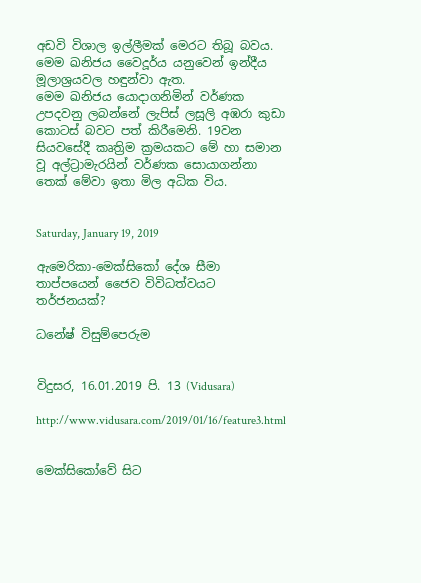අඩවි විශාල ඉල්ලීමක් මෙරට තිබූ බවය. මෙම ඛනිජය වෛදූර්ය යනුවෙන් ඉන්දීය මූලාශ්‍රයවල හඳුන්වා ඇත.
මෙම ඛනිජය යොදාගනිමින් වර්ණක උපදවනු ලබන්නේ ලැපිස් ලසූලි අඹරා කුඩා කොටස් බවට පත් කිරීමෙනි. 19වන සියවසේදී කෘත්‍රිම ක්‍රමයකට මේ හා සමාන වූ අල්ට්‍රාමැරයින් වර්ණක සොයාගන්නා තෙක් මේවා ඉතා මිල අධික විය.


Saturday, January 19, 2019

ඇමෙරිකා-මෙක්‌සිකෝ දේශ සීමා තාප්පයෙන් ජෛව විවිධත්වයට තර්ජනයක්‌?

ධනේෂ් විසුම්පෙරුම


විදුසර, 16.01.2019 පි. 13 (Vidusara)

http://www.vidusara.com/2019/01/16/feature3.html


මෙක්‌සිකෝවේ සිට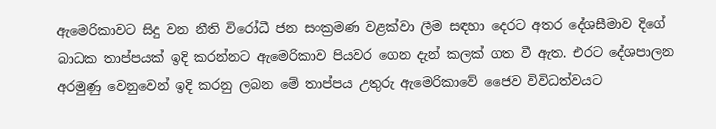ඇමෙරිකාවට සිදු වන නීති විරෝධී ජන සංක්‍රමණ වළක්‌වා ලීම සඳහා දෙරට අතර දේශසීමාව දිගේ බාධක තාප්පයක්‌ ඉදි කරන්නට ඇමෙරිකාව පියවර ගෙන දැන් කලක්‌ ගත වී ඇත. එරට දේශපාලන අරමුණු වෙනුවෙන් ඉදි කරනු ලබන මේ තාප්පය උතුරු ඇමෙරිකාවේ ජෛව විවිධත්වයට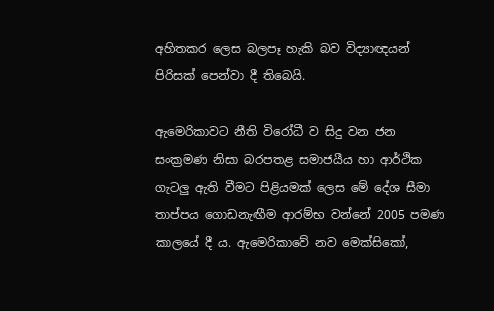අහිතකර ලෙස බලපෑ හැකි බව විද්‍යාඥයන් පිරිසක්‌ පෙන්වා දී තිබෙයි.

ඇමෙරිකාවට නීති විරෝධී ව සිදු වන ජන සංක්‍රමණ නිසා බරපතළ සමාජයීය හා ආර්ථික ගැටලු ඇති වීමට පිළියමක්‌ ලෙස මේ දේශ සීමා තාප්පය ගොඩනැඟීම ආරම්භ වන්නේ 2005 පමණ කාලයේ දී ය. ඇමෙරිකාවේ නව මෙක්‌සිකෝ,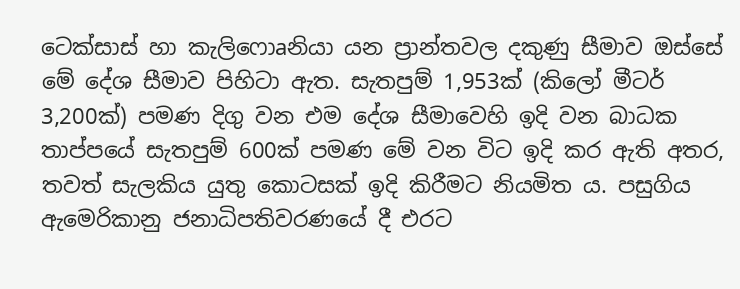ටෙක්‌සාස්‌ හා කැලිෆොaනියා යන ප්‍රාන්තවල දකුණු සීමාව ඔස්‌සේ මේ දේශ සීමාව පිහිටා ඇත. සැතපුම් 1,953ක්‌ (කිලෝ මීටර් 3,200ක්‌) පමණ දිගු වන එම දේශ සීමාවෙහි ඉදි වන බාධක තාප්පයේ සැතපුම් 600ක්‌ පමණ මේ වන විට ඉදි කර ඇති අතර, තවත් සැලකිය යුතු කොටසක්‌ ඉදි කිරීමට නියමිත ය. පසුගිය ඇමෙරිකානු ජනාධිපතිවරණයේ දී එරට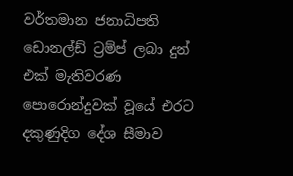වර්තමාන ජනාධිපති ඩොනල්ඩ් ට්‍රම්ප් ලබා දුන් එක්‌ මැතිවරණ පොරොන්දුවක්‌ වූයේ එරට දකුණුදිග දේශ සීමාව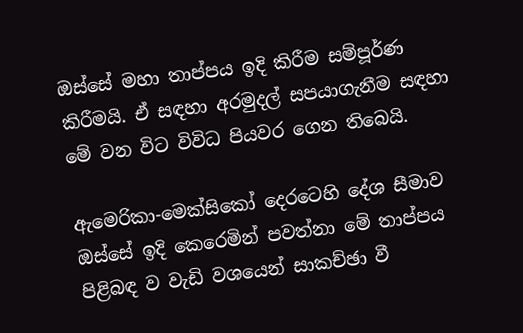ඔස්‌සේ මහා තාප්පය ඉදි කිරීම සම්පූර්ණ කිරීමයි. ඒ සඳහා අරමුදල් සපයාගැනීම සඳහා මේ වන විට විවිධ පියවර ගෙන තිබෙයි.

ඇමෙරිකා-මෙක්‌සිකෝ දෙරටෙහි දේශ සීමාව ඔස්‌සේ ඉදි කෙරෙමින් පවත්නා මේ තාප්පය පිළිබඳ ව වැඩි වශයෙන් සාකච්ඡා වී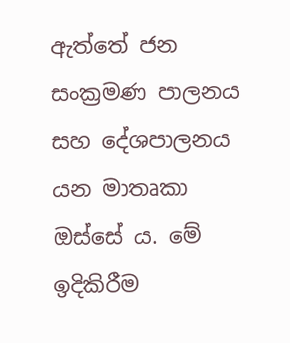ඇත්තේ ජන සංක්‍රමණ පාලනය සහ දේශපාලනය යන මාතෘකා ඔස්‌සේ ය. මේ ඉදිකිරීම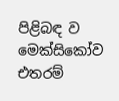පිළිබඳ ව මෙක්‌සිකෝව එතරම්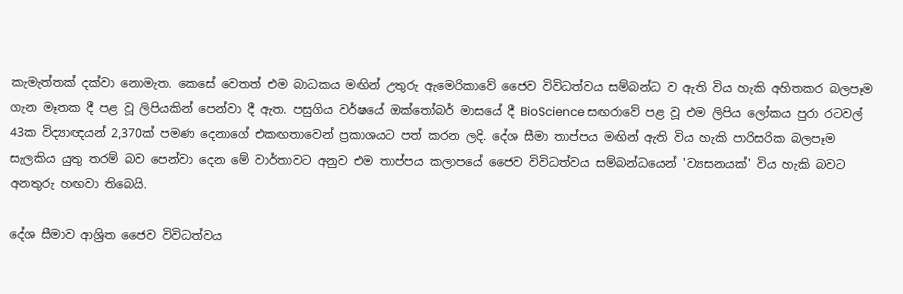කැමැත්තක්‌ දක්‌වා නොමැත. කෙසේ වෙතත් එම බාධකය මඟින් උතුරු ඇමෙරිකාවේ ජෛව විවිධත්වය සම්බන්ධ ව ඇති විය හැකි අහිතකර බලපෑම ගැන මෑතක දී පළ වූ ලිපියකින් පෙන්වා දී ඇත. පසුගිය වර්ෂයේ ඔක්‌තෝබර් මාසයේ දී BioScience සඟරාවේ පළ වූ එම ලිපිය ලෝකය පුරා රටවල් 43ක විද්‍යාඥයන් 2,370ක්‌ පමණ දෙනාගේ එකඟතාවෙන් ප්‍රකාශයට පත් කරන ලදි. දේශ සීමා තාප්පය මඟින් ඇති විය හැකි පාරිසරික බලපෑම සැලකිය යුතු තරම් බව පෙන්වා දෙන මේ වාර්තාවට අනුව එම තාප්පය කලාපයේ ජෛව විවිධත්වය සම්බන්ධයෙන් 'ව්‍යසනයක්‌' විය හැකි බවට අනතුරු හඟවා තිබෙයි.

දේශ සීමාව ආශ්‍රිත ජෛව විවිධත්වය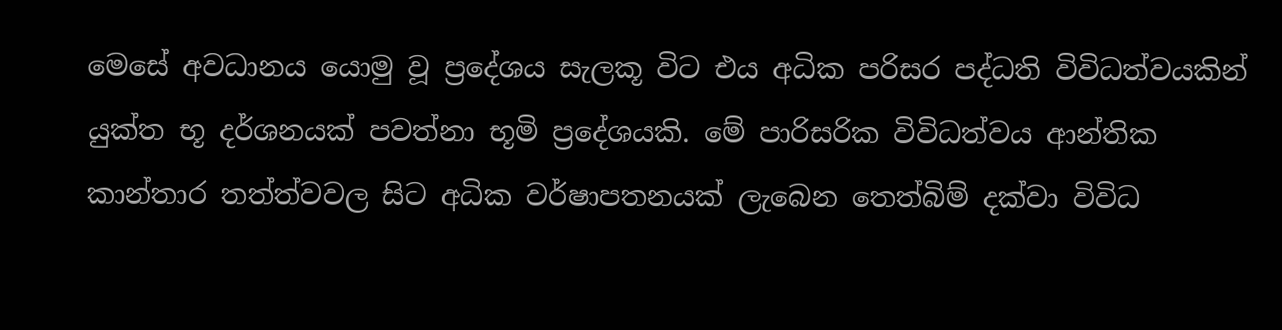මෙසේ අවධානය යොමු වූ ප්‍රදේශය සැලකූ විට එය අධික පරිසර පද්ධති විවිධත්වයකින් යුක්‌ත භූ දර්ශනයක්‌ පවත්නා භූමි ප්‍රදේශයකි. මේ පාරිසරික විවිධත්වය ආන්තික කාන්තාර තත්ත්වවල සිට අධික වර්ෂාපතනයක්‌ ලැබෙන තෙත්බිම් දක්‌වා විවිධ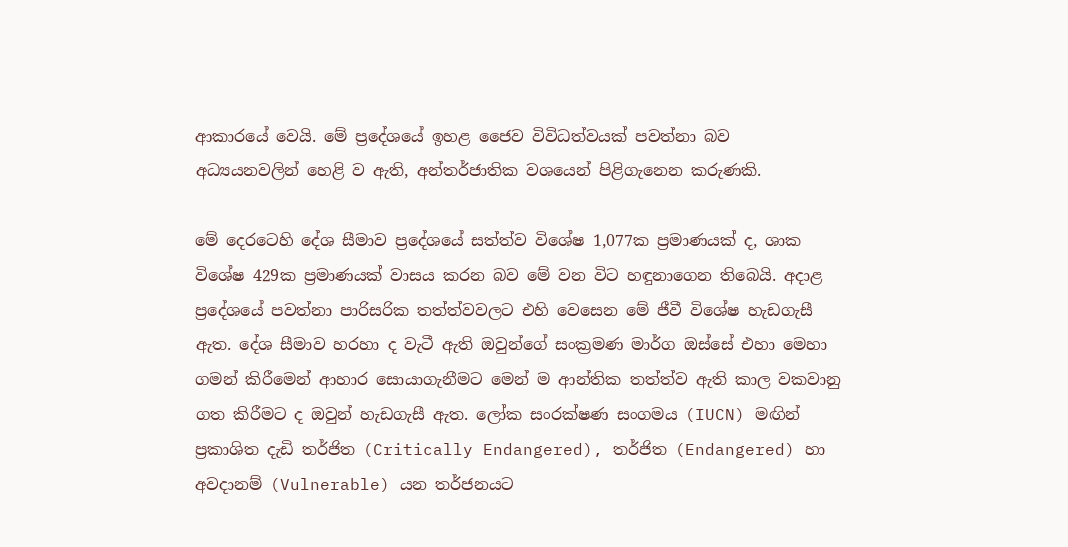ආකාරයේ වෙයි. මේ ප්‍රදේශයේ ඉහළ ජෛව විවිධත්වයක්‌ පවත්නා බව අධ්‍යයනවලින් හෙළි ව ඇති, අන්තර්ජාතික වශයෙන් පිළිගැනෙන කරුණකි.

මේ දෙරටෙහි දේශ සීමාව ප්‍රදේශයේ සත්ත්ව විශේෂ 1,077ක ප්‍රමාණයක්‌ ද, ශාක විශේෂ 429ක ප්‍රමාණයක්‌ වාසය කරන බව මේ වන විට හඳුනාගෙන තිබෙයි. අදාළ ප්‍රදේශයේ පවත්නා පාරිසරික තත්ත්වවලට එහි වෙසෙන මේ ජීවී විශේෂ හැඩගැසී ඇත. දේශ සීමාව හරහා ද වැටී ඇති ඔවුන්ගේ සංක්‍රමණ මාර්ග ඔස්‌සේ එහා මෙහා ගමන් කිරීමෙන් ආහාර සොයාගැනීමට මෙන් ම ආන්තික තත්ත්ව ඇති කාල වකවානු ගත කිරීමට ද ඔවුන් හැඩගැසී ඇත. ලෝක සංරක්‌ෂණ සංගමය (IUCN) මඟින් ප්‍රකාශිත දැඩි තර්ජිත (Critically Endangered), තර්ජිත (Endangered) හා අවදානම් (Vulnerable) යන තර්ජනයට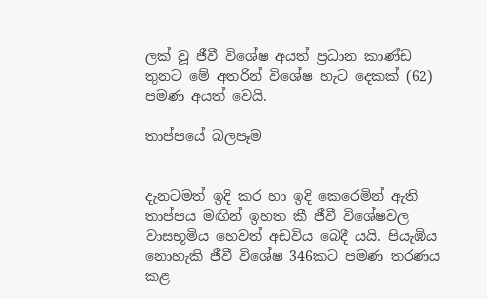ලක්‌ වූ ජීවී විශේෂ අයත් ප්‍රධාන කාණ්‌ඩ තුනට මේ අතරින් විශේෂ හැට දෙකක්‌ (62) පමණ අයත් වෙයි.

තාප්පයේ බලපෑම


දැනටමත් ඉදි කර හා ඉදි කෙරෙමින් ඇති තාප්පය මඟින් ඉහත කී ජීවී විශේෂවල වාසභූමිය හෙවත් අඩවිය බෙදී යයි. පියැඹිය නොහැකි ජීවී විශේෂ 346කට පමණ තරණය කළ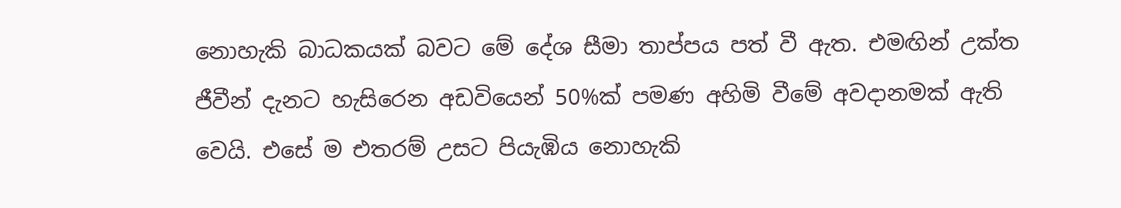නොහැකි බාධකයක්‌ බවට මේ දේශ සීමා තාප්පය පත් වී ඇත. එමඟින් උක්‌ත ජීවීන් දැනට හැසිරෙන අඩවියෙන් 50%ක්‌ පමණ අහිමි වීමේ අවදානමක්‌ ඇති වෙයි. එසේ ම එතරම් උසට පියැඹිය නොහැකි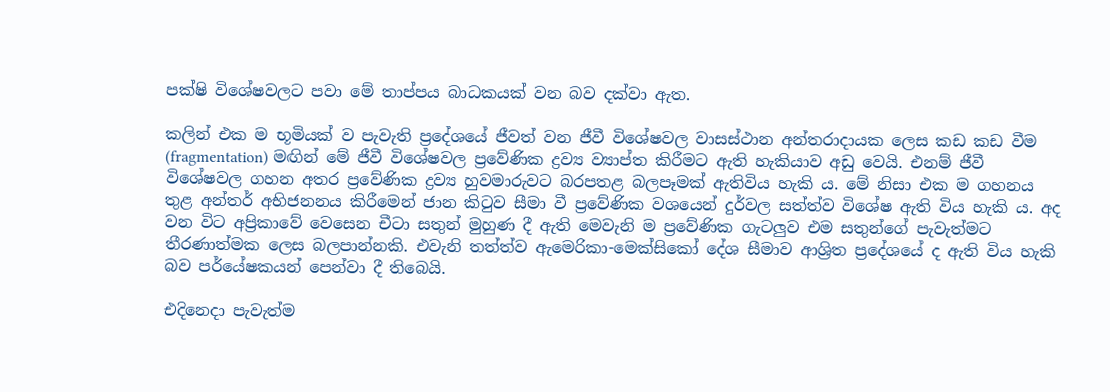පක්‌ෂි විශේෂවලට පවා මේ තාප්පය බාධකයක්‌ වන බව දක්‌වා ඇත.

කලින් එක ම භූමියක්‌ ව පැවැති ප්‍රදේශයේ ජීවත් වන ජීවී විශේෂවල වාසස්‌ථාන අන්තරාදායක ලෙස කඩ කඩ වීම (fragmentation) මඟින් මේ ජීවී විශේෂවල ප්‍රවේණික ද්‍රව්‍ය ව්‍යාප්ත කිරීමට ඇති හැකියාව අඩු වෙයි. එනම් ජීවී විශේෂවල ගහන අතර ප්‍රවේණික ද්‍රව්‍ය හුවමාරුවට බරපතළ බලපෑමක්‌ ඇතිවිය හැකි ය. මේ නිසා එක ම ගහනය තුළ අන්තර් අභිජනනය කිරීමෙන් ජාන කිටුව සීමා වී ප්‍රවේණික වශයෙන් දුර්වල සත්ත්ව විශේෂ ඇති විය හැකි ය. අද වන විට අප්‍රිකාවේ වෙසෙන චීටා සතුන් මුහුණ දී ඇති මෙවැනි ම ප්‍රවේණික ගැටලුව එම සතුන්ගේ පැවැත්මට තීරණාත්මක ලෙස බලපාන්නකි. එවැනි තත්ත්ව ඇමෙරිකා-මෙක්‌සිකෝ දේශ සීමාව ආශ්‍රිත ප්‍රදේශයේ ද ඇති විය හැකි බව පර්යේෂකයන් පෙන්වා දී තිබෙයි.

එදිනෙදා පැවැත්ම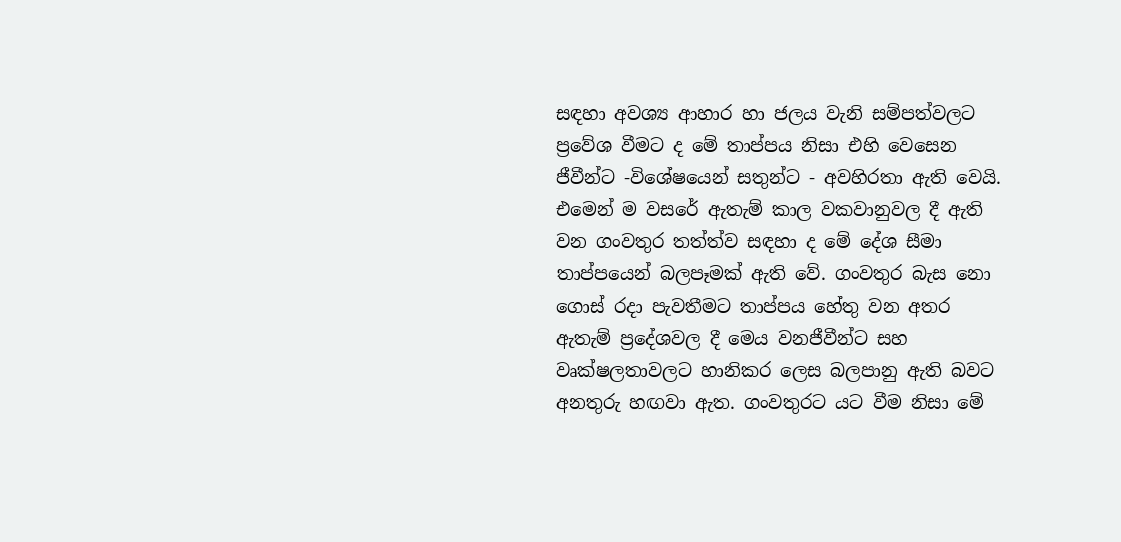සඳහා අවශ්‍ය ආහාර හා ජලය වැනි සම්පත්වලට ප්‍රවේශ වීමට ද මේ තාප්පය නිසා එහි වෙසෙන ජීවීන්ට -විශේෂයෙන් සතුන්ට - අවහිරතා ඇති වෙයි. එමෙන් ම වසරේ ඇතැම් කාල වකවානුවල දී ඇති වන ගංවතුර තත්ත්ව සඳහා ද මේ දේශ සීමා තාප්පයෙන් බලපෑමක්‌ ඇති වේ. ගංවතුර බැස නො ගොස්‌ රදා පැවතීමට තාප්පය හේතු වන අතර ඇතැම් ප්‍රදේශවල දී මෙය වනජීවීන්ට සහ වෘක්‌ෂලතාවලට හානිකර ලෙස බලපානු ඇති බවට අනතුරු හඟවා ඇත. ගංවතුරට යට වීම නිසා මේ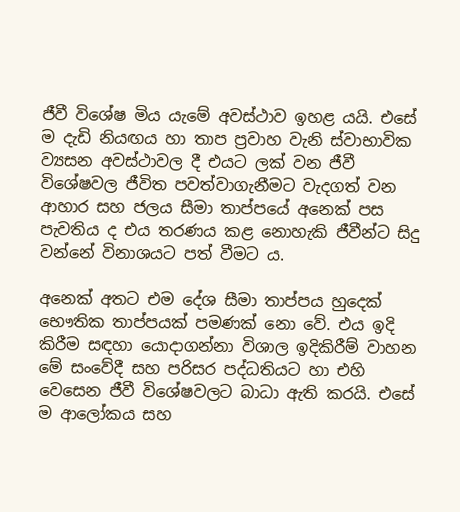ජීවී විශේෂ මිය යැමේ අවස්‌ථාව ඉහළ යයි. එසේ ම දැඩි නියඟය හා තාප ප්‍රවාහ වැනි ස්‌වාභාවික ව්‍යසන අවස්‌ථාවල දී එයට ලක්‌ වන ජීවී විශේෂවල ජීවිත පවත්වාගැනීමට වැදගත් වන ආහාර සහ ජලය සීමා තාප්පයේ අනෙක්‌ පස පැවතිය ද එය තරණය කළ නොහැකි ජීවීන්ට සිදු වන්නේ විනාශයට පත් වීමට ය.

අනෙක්‌ අතට එම දේශ සීමා තාප්පය හුදෙක්‌ භෞතික තාප්පයක්‌ පමණක්‌ නො වේ. එය ඉදි කිරීම සඳහා යොදාගන්නා විශාල ඉදිකිරීම් වාහන මේ සංවේදී සහ පරිසර පද්ධතියට හා එහි වෙසෙන ජීවී විශේෂවලට බාධා ඇති කරයි. එසේ ම ආලෝකය සහ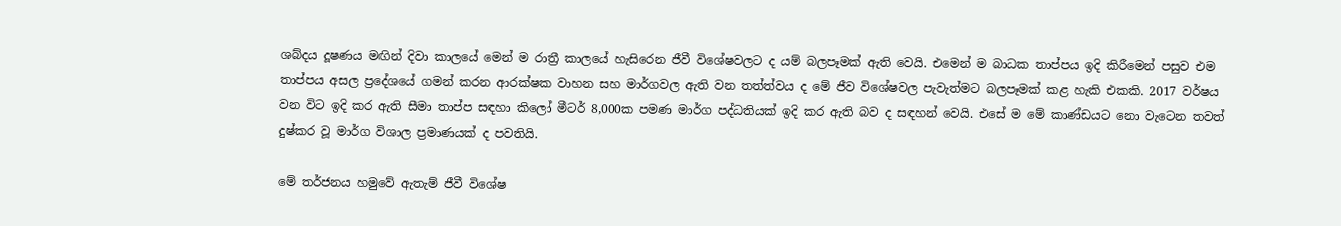ශබ්දය දූෂණය මඟින් දිවා කාලයේ මෙන් ම රාත්‍රී කාලයේ හැසිරෙන ජීවී විශේෂවලට ද යම් බලපෑමක්‌ ඇති වෙයි. එමෙන් ම බාධක තාප්පය ඉදි කිරීමෙන් පසුව එම තාප්පය අසල ප්‍රදේශයේ ගමන් කරන ආරක්‌ෂක වාහන සහ මාර්ගවල ඇති වන තත්ත්වය ද මේ ජීව විශේෂවල පැවැත්මට බලපෑමක්‌ කළ හැකි එකකි. 2017 වර්ෂය වන විට ඉදි කර ඇති සීමා තාප්ප සඳහා කිලෝ මීටර් 8,000ක පමණ මාර්ග පද්ධතියක්‌ ඉදි කර ඇති බව ද සඳහන් වෙයි. එසේ ම මේ කාණ්‌ඩයට නො වැටෙන තවත් දුෂ්කර වූ මාර්ග විශාල ප්‍රමාණයක්‌ ද පවතියි.

මේ තර්ජනය හමුවේ ඇතැම් ජීවී විශේෂ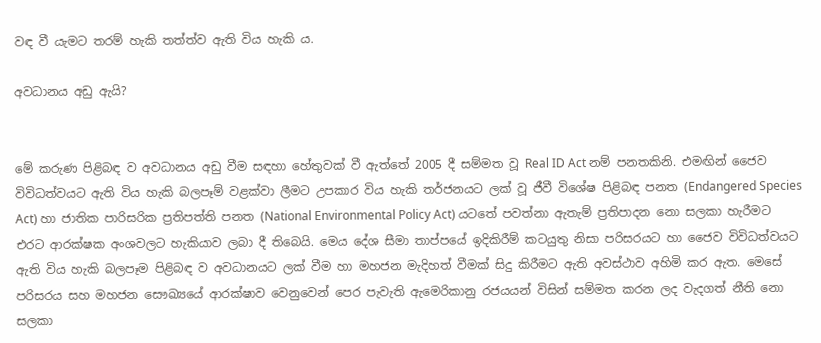වඳ වී යැමට තරම් හැකි තත්ත්ව ඇති විය හැකි ය.

අවධානය අඩු ඇයි?


මේ කරුණ පිළිබඳ ව අවධානය අඩු වීම සඳහා හේතුවක්‌ වී ඇත්තේ 2005 දී සම්මත වූ Real ID Act නම් පනතකිනි. එමඟින් ජෛව විවිධත්වයට ඇති විය හැකි බලපෑම් වළක්‌වා ලීමට උපකාර විය හැකි තර්ජනයට ලක්‌ වූ ජීවී විශේෂ පිළිබඳ පනත (Endangered Species Act) හා ජාතික පාරිසරික ප්‍රතිපත්ති පනත (National Environmental Policy Act) යටතේ පවත්නා ඇතැම් ප්‍රතිපාදන නො සලකා හැරීමට එරට ආරක්‌ෂක අංශවලට හැකියාව ලබා දී තිබෙයි. මෙය දේශ සීමා තාප්පයේ ඉදිකිරීම් කටයුතු නිසා පරිසරයට හා ජෛව විවිධත්වයට ඇති විය හැකි බලපෑම පිළිබඳ ව අවධානයට ලක්‌ වීම හා මහජන මැදිහත් වීමක්‌ සිදු කිරීමට ඇති අවස්‌ථාව අහිමි කර ඇත. මෙසේ පරිසරය සහ මහජන සෞඛ්‍යයේ ආරක්‌ෂාව වෙනුවෙන් පෙර පැවැති ඇමෙරිකානු රජයයන් විසින් සම්මත කරන ලද වැදගත් නීති නො සලකා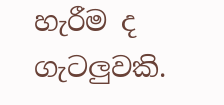හැරීම ද ගැටලුවකි.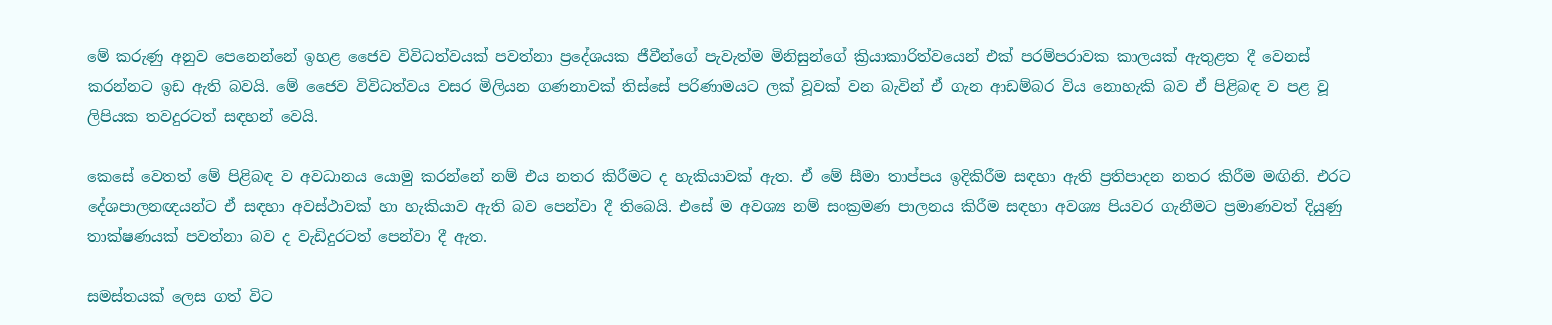මේ කරුණු අනුව පෙනෙන්නේ ඉහළ ජෛව විවිධත්වයක්‌ පවත්නා ප්‍රදේශයක ජීවීන්ගේ පැවැත්ම මිනිසුන්ගේ ක්‍රියාකාරිත්වයෙන් එක්‌ පරම්පරාවක කාලයක්‌ ඇතුළත දී වෙනස්‌ කරන්නට ඉඩ ඇති බවයි. මේ ජෛව විවිධත්වය වසර මිලියන ගණනාවක්‌ තිස්‌සේ පරිණාමයට ලක්‌ වූවක්‌ වන බැවින් ඒ ගැන ආඩම්බර විය නොහැකි බව ඒ පිළිබඳ ව පළ වූ ලිපියක තවදුරටත් සඳහන් වෙයි.

කෙසේ වෙතත් මේ පිළිබඳ ව අවධානය යොමු කරන්නේ නම් එය නතර කිරීමට ද හැකියාවක්‌ ඇත. ඒ මේ සීමා තාප්පය ඉදිකිරීම සඳහා ඇති ප්‍රතිපාදන නතර කිරීම මඟිනි. එරට දේශපාලනඥයන්ට ඒ සඳහා අවස්‌ථාවක්‌ හා හැකියාව ඇති බව පෙන්වා දී තිබෙයි. එසේ ම අවශ්‍ය නම් සංක්‍රමණ පාලනය කිරීම සඳහා අවශ්‍ය පියවර ගැනීමට ප්‍රමාණවත් දියුණු තාක්‌ෂණයක්‌ පවත්නා බව ද වැඩිදුරටත් පෙන්වා දී ඇත.

සමස්‌තයක්‌ ලෙස ගත් විට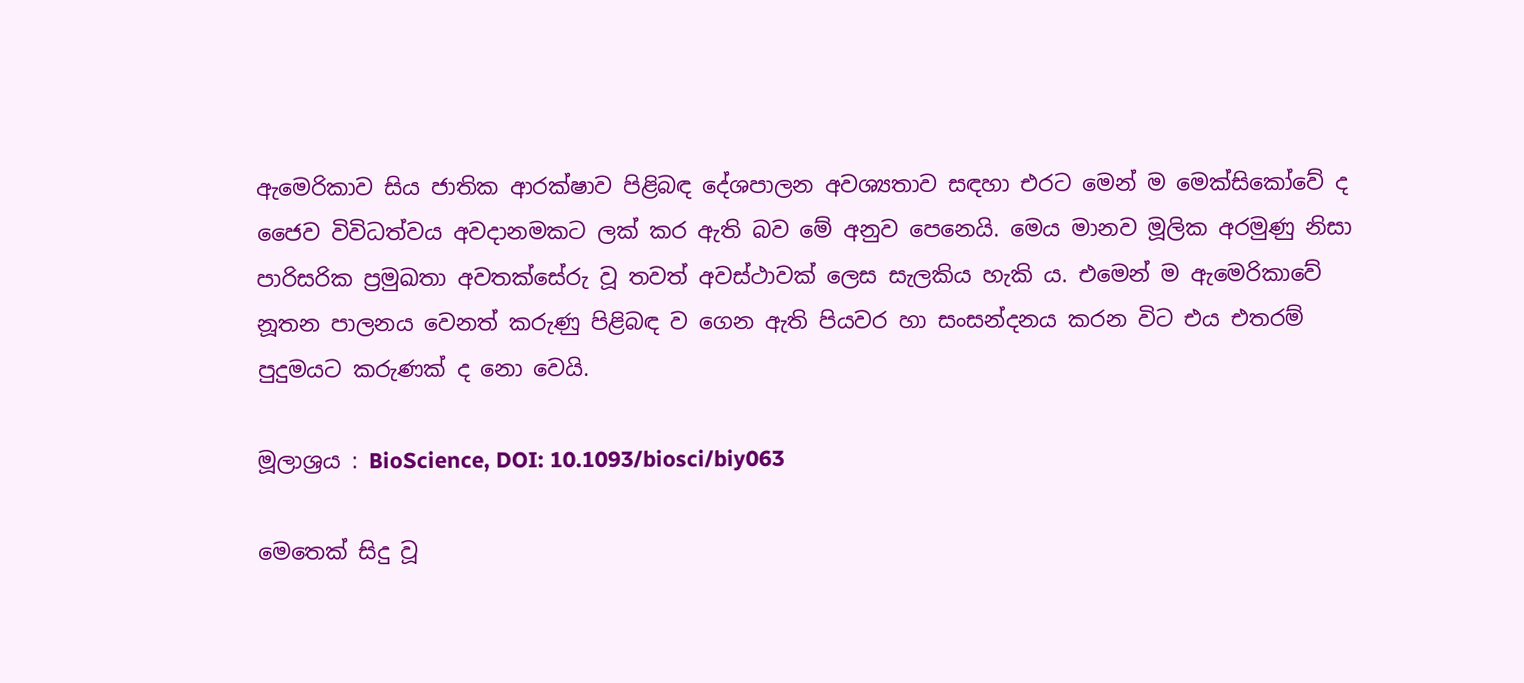ඇමෙරිකාව සිය ජාතික ආරක්‌ෂාව පිළිබඳ දේශපාලන අවශ්‍යතාව සඳහා එරට මෙන් ම මෙක්‌සිකෝවේ ද ජෛව විවිධත්වය අවදානමකට ලක්‌ කර ඇති බව මේ අනුව පෙනෙයි. මෙය මානව මූලික අරමුණු නිසා පාරිසරික ප්‍රමුඛතා අවතක්‌සේරු වූ තවත් අවස්‌ථාවක්‌ ලෙස සැලකිය හැකි ය. එමෙන් ම ඇමෙරිකාවේ නූතන පාලනය වෙනත් කරුණු පිළිබඳ ව ගෙන ඇති පියවර හා සංසන්දනය කරන විට එය එතරම් පුදුමයට කරුණක්‌ ද නො වෙයි.

මූලාශ්‍රය : BioScience, DOI: 10.1093/biosci/biy063

මෙතෙක්‌ සිදු වූ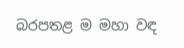බරපතළ ම මහා වඳ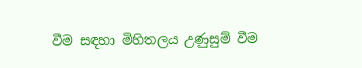වීම සඳහා මිහිතලය උණුසුම් වීම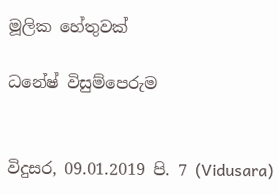මූලික හේතුවක්‌

ධනේෂ් විසුම්පෙරුම


විදුසර, 09.01.2019 පි. 7 (Vidusara)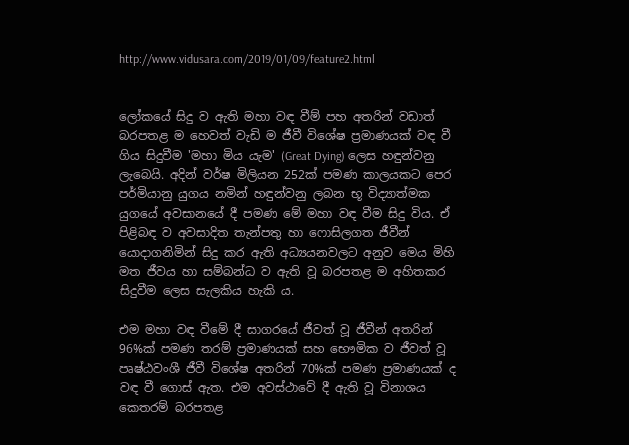http://www.vidusara.com/2019/01/09/feature2.html


ලෝකයේ සිදු ව ඇති මහා වඳ වීම් පහ අතරින් වඩාත් බරපතළ ම හෙවත් වැඩි ම ජීවී විශේෂ ප්‍රමාණයක්‌ වඳ වී ගිය සිදුවීම 'මහා මිය යැම' (Great Dying) ලෙස හඳුන්වනු ලැබෙයි. අදින් වර්ෂ මිලියන 252ක්‌ පමණ කාලයකට පෙර පර්මියානු යුගය නමින් හඳුන්වනු ලබන භූ විද්‍යාත්මක යුගයේ අවසානයේ දී පමණ මේ මහා වඳ වීම සිදු විය. ඒ පිළිබඳ ව අවසාදිත තැන්පතු හා ෆොසිලගත ජීවීන් යොදාගනිමින් සිදු කර ඇති අධ්‍යයනවලට අනුව මෙය මිහි මත ජීවය හා සම්බන්ධ ව ඇති වූ බරපතළ ම අහිතකර සිදුවීම ලෙස සැලකිය හැකි ය.

එම මහා වඳ වීමේ දී සාගරයේ ජීවත් වූ ජීවීන් අතරින් 96%ක්‌ පමණ තරම් ප්‍රමාණයක්‌ සහ භෞමික ව ජීවත් වූ පෘෂ්ඨවංශී ජීවී විශේෂ අතරින් 70%ක්‌ පමණ ප්‍රමාණයක්‌ ද වඳ වී ගොස්‌ ඇත. එම අවස්‌ථාවේ දී ඇති වූ විනාශය කෙතරම් බරපතළ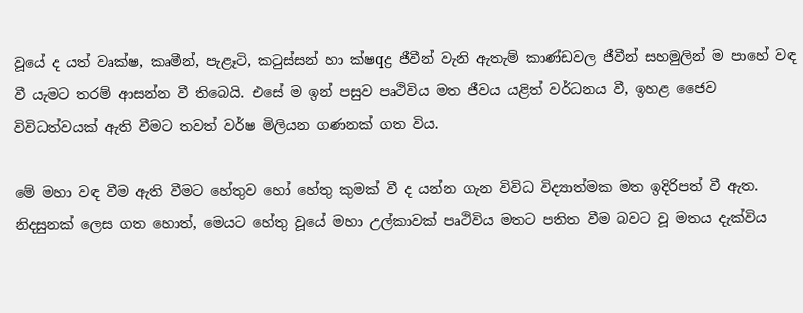වූයේ ද යත් වෘක්‌ෂ, කෘමීන්, පැළෑටි, කටුස්‌සන් හා ක්‌ෂqද්‍ර ජීවීන් වැනි ඇතැම් කාණ්‌ඩවල ජීවීන් සහමුලින් ම පාහේ වඳ වී යැමට තරම් ආසන්න වී තිබෙයි. එසේ ම ඉන් පසුව පෘථිවිය මත ජීවය යළිත් වර්ධනය වී, ඉහළ ජෛව විවිධත්වයක්‌ ඇති වීමට තවත් වර්ෂ මිලියන ගණනක්‌ ගත විය.

මේ මහා වඳ වීම ඇති වීමට හේතුව හෝ හේතු කුමක්‌ වී ද යන්න ගැන විවිධ විද්‍යාත්මක මත ඉදිරිපත් වී ඇත. නිදසුනක්‌ ලෙස ගත හොත්, මෙයට හේතු වූයේ මහා උල්කාවක්‌ පෘථිවිය මතට පතිත වීම බවට වූ මතය දැක්‌විය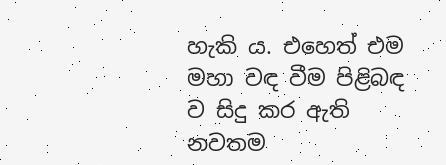හැකි ය. එහෙත් එම මහා වඳ වීම පිළිබඳ ව සිදු කර ඇති නවතම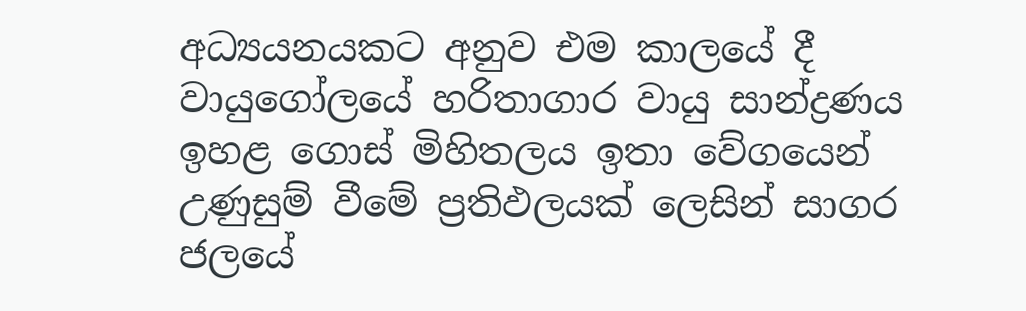අධ්‍යයනයකට අනුව එම කාලයේ දී වායුගෝලයේ හරිතාගාර වායු සාන්ද්‍රණය ඉහළ ගොස්‌ මිහිතලය ඉතා වේගයෙන් උණුසුම් වීමේ ප්‍රතිඵලයක්‌ ලෙසින් සාගර ජලයේ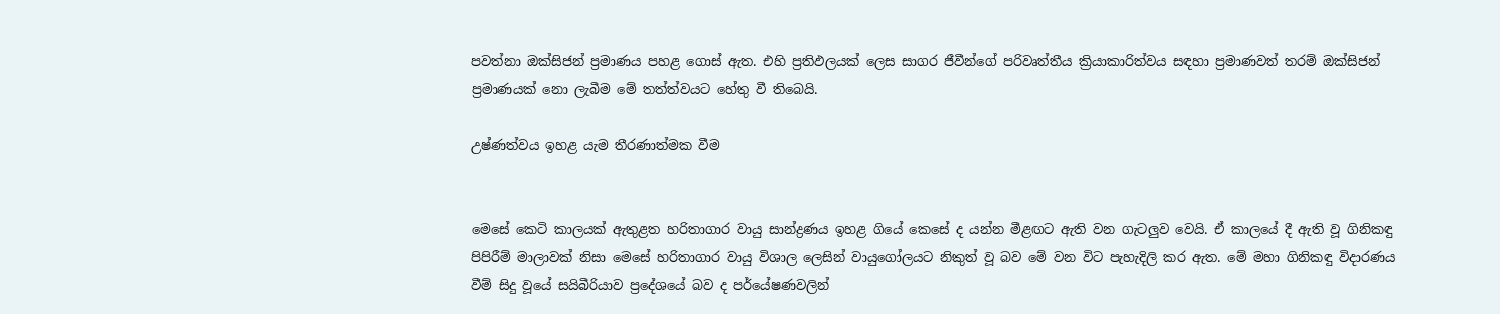පවත්නා ඔක්‌සිජන් ප්‍රමාණය පහළ ගොස්‌ ඇත. එහි ප්‍රතිඵලයක්‌ ලෙස සාගර ජීවීන්ගේ පරිවෘත්තීය ක්‍රියාකාරිත්වය සඳහා ප්‍රමාණවත් තරම් ඔක්‌සිජන් ප්‍රමාණයක්‌ නො ලැබීම මේ තත්ත්වයට හේතු වී තිබෙයි.

උෂ්ණත්වය ඉහළ යැම තීරණාත්මක වීම


මෙසේ කෙටි කාලයක්‌ ඇතුළත හරිතාගාර වායු සාන්ද්‍රණය ඉහළ ගියේ කෙසේ ද යන්න මීළඟට ඇති වන ගැටලුව වෙයි. ඒ කාලයේ දී ඇති වූ ගිනිකඳු පිපිරීම් මාලාවක්‌ නිසා මෙසේ හරිතාගාර වායු විශාල ලෙසින් වායුගෝලයට නිකුත් වූ බව මේ වන විට පැහැදිලි කර ඇත. මේ මහා ගිනිකඳු විදාරණය වීම් සිදු වූයේ සයිබීරියාව ප්‍රදේශයේ බව ද පර්යේෂණවලින්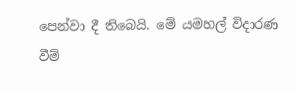පෙන්වා දී තිබෙයි. මේ යමහල් විදාරණ වීම්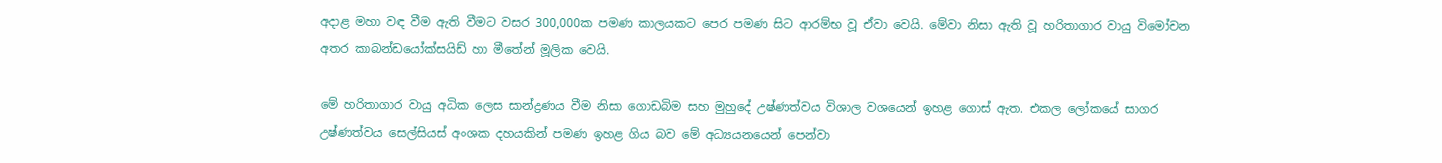අදාළ මහා වඳ වීම ඇති වීමට වසර 300,000ක පමණ කාලයකට පෙර පමණ සිට ආරම්භ වූ ඒවා වෙයි. මේවා නිසා ඇති වූ හරිතාගාර වායු විමෝචන අතර කාබන්ඩයෝක්‌සයිඩ් හා මීතේන් මූලික වෙයි.

මේ හරිතාගාර වායු අධික ලෙස සාන්ද්‍රණය වීම නිසා ගොඩබිම සහ මුහුදේ උෂ්ණත්වය විශාල වශයෙන් ඉහළ ගොස්‌ ඇත. එකල ලෝකයේ සාගර උෂ්ණත්වය සෙල්සියස්‌ අංශක දහයකින් පමණ ඉහළ ගිය බව මේ අධ්‍යයනයෙන් පෙන්වා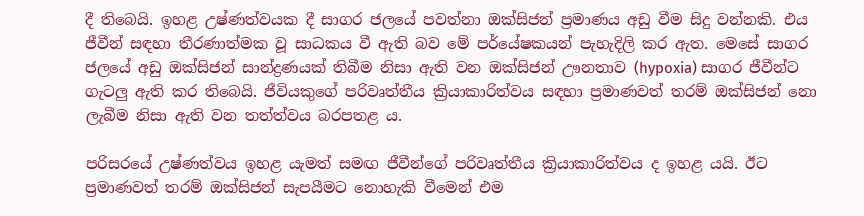දී තිබෙයි. ඉහළ උෂ්ණත්වයක දී සාගර ජලයේ පවත්නා ඔක්‌සිජන් ප්‍රමාණය අඩු වීම සිදු වන්නකි. එය ජීවීන් සඳහා තීරණාත්මක වූ සාධකය වී ඇති බව මේ පර්යේෂකයන් පැහැදිලි කර ඇත. මෙසේ සාගර ජලයේ අඩු ඔක්‌සිජන් සාන්ද්‍රණයක්‌ තිබීම නිසා ඇති වන ඔක්‌සිජන් ඌනතාව (hypoxia) සාගර ජීවීන්ට ගැටලු ඇති කර තිබෙයි. ජීවියකුගේ පරිවෘත්තීය ක්‍රියාකාරිත්වය සඳහා ප්‍රමාණවත් තරම් ඔක්‌සිජන් නො ලැබීම නිසා ඇති වන තත්ත්වය බරපතළ ය.

පරිසරයේ උෂ්ණත්වය ඉහළ යැමත් සමඟ ජීවීන්ගේ පරිවෘත්තීය ක්‍රියාකාරිත්වය ද ඉහළ යයි. ඊට ප්‍රමාණවත් තරම් ඔක්‌සිජන් සැපයීමට නොහැකි වීමෙන් එම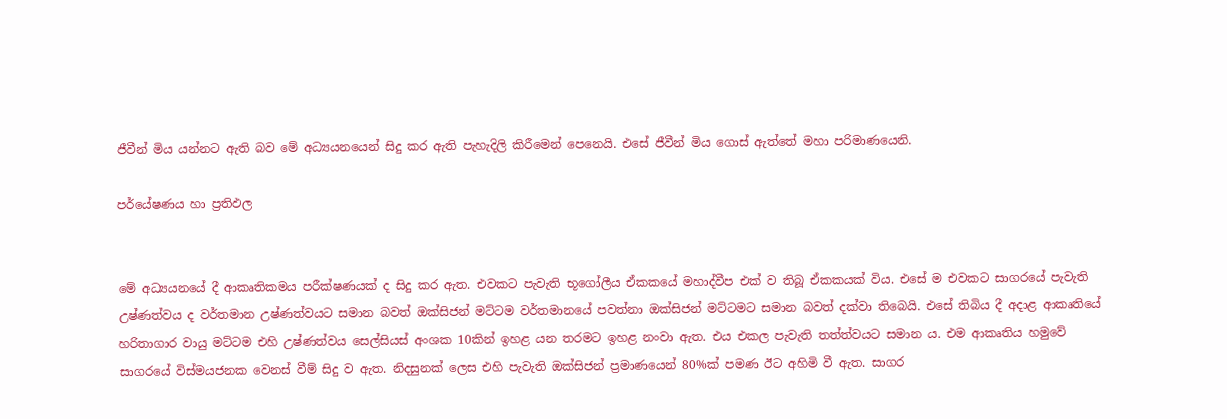ජීවීන් මිය යන්නට ඇති බව මේ අධ්‍යයනයෙන් සිදු කර ඇති පැහැදිලි කිරීමෙන් පෙනෙයි. එසේ ජීවීන් මිය ගොස්‌ ඇත්තේ මහා පරිමාණයෙනි.

පර්යේෂණය හා ප්‍රතිඵල


මේ අධ්‍යයනයේ දී ආකෘතිකමය පරීක්‌ෂණයක්‌ ද සිදු කර ඇත. එවකට පැවැති භූගෝලීය ඒකකයේ මහාද්වීප එක්‌ ව තිබූ ඒකකයක්‌ විය. එසේ ම එවකට සාගරයේ පැවැති උෂ්ණත්වය ද වර්තමාන උෂ්ණත්වයට සමාන බවත් ඔක්‌සිජන් මට්‌ටම වර්තමානයේ පවත්නා ඔක්‌සිජන් මට්‌ටමට සමාන බවත් දක්‌වා තිබෙයි. එසේ තිබිය දී අදාළ ආකෘතියේ හරිතාගාර වායු මට්‌ටම එහි උෂ්ණත්වය සෙල්සියස්‌ අංශක 10කින් ඉහළ යන තරමට ඉහළ නංවා ඇත. එය එකල පැවැති තත්ත්වයට සමාන ය. එම ආකෘතිය හමුවේ සාගරයේ විස්‌මයජනක වෙනස්‌ වීම් සිදු ව ඇත. නිදසුනක්‌ ලෙස එහි පැවැති ඔක්‌සිජන් ප්‍රමාණයෙන් 80%ක්‌ පමණ ඊට අහිමි වී ඇත. සාගර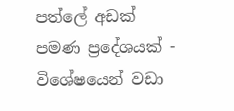පත්ලේ අඩක්‌ පමණ ප්‍රදේශයක්‌ - විශේෂයෙන් වඩා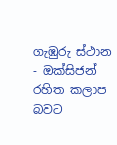ගැඹුරු ස්‌ථාන - ඔක්‌සිජන් රහිත කලාප බවට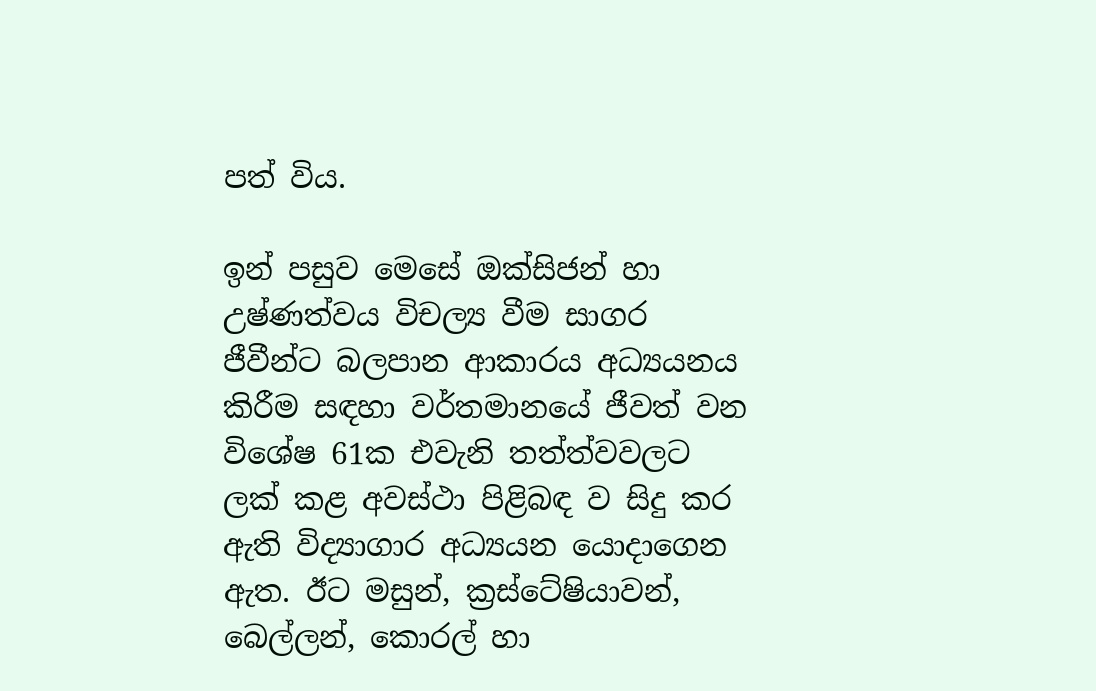පත් විය.

ඉන් පසුව මෙසේ ඔක්‌සිජන් හා උෂ්ණත්වය විචල්‍ය වීම සාගර ජීවීන්ට බලපාන ආකාරය අධ්‍යයනය කිරීම සඳහා වර්තමානයේ ජීවත් වන විශේෂ 61ක එවැනි තත්ත්වවලට ලක්‌ කළ අවස්‌ථා පිළිබඳ ව සිදු කර ඇති විද්‍යාගාර අධ්‍යයන යොදාගෙන ඇත. ඊට මසුන්, ක්‍රස්‌ටේෂියාවන්, බෙල්ලන්, කොරල් හා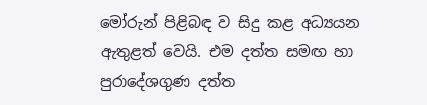මෝරුන් පිළිබඳ ව සිදු කළ අධ්‍යයන ඇතුළත් වෙයි. එම දත්ත සමඟ හා පුරාදේශගුණ දත්ත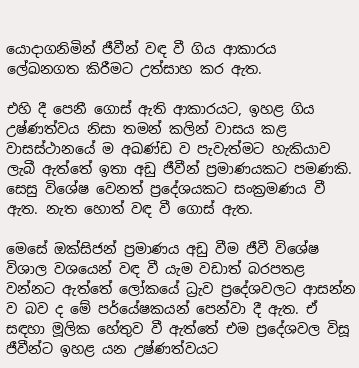යොදාගනිමින් ජීවීන් වඳ වී ගිය ආකාරය ලේඛනගත කිරීමට උත්සාහ කර ඇත.

එහි දී පෙනී ගොස්‌ ඇති ආකාරයට, ඉහළ ගිය උෂ්ණත්වය නිසා තමන් කලින් වාසය කළ වාසස්‌ථානයේ ම අඛණ්‌ඩ ව පැවැත්මට හැකියාව ලැබී ඇත්තේ ඉතා අඩු ජීවීන් ප්‍රමාණයකට පමණකි. සෙසු විශේෂ වෙනත් ප්‍රදේශයකට සංක්‍රමණය වී ඇත. නැත හොත් වඳ වී ගොස්‌ ඇත.

මෙසේ ඔක්‌සිජන් ප්‍රමාණය අඩු වීම ජීවී විශේෂ විශාල වශයෙන් වඳ වී යැම වඩාත් බරපතළ වන්නට ඇත්තේ ලෝකයේ ධ්‍රැව ප්‍රදේශවලට ආසන්න ව බව ද මේ පර්යේෂකයන් පෙන්වා දී ඇත. ඒ සඳහා මූලික හේතුව වී ඇත්තේ එම ප්‍රදේශවල විසූ ජීවීන්ට ඉහළ යන උෂ්ණත්වයට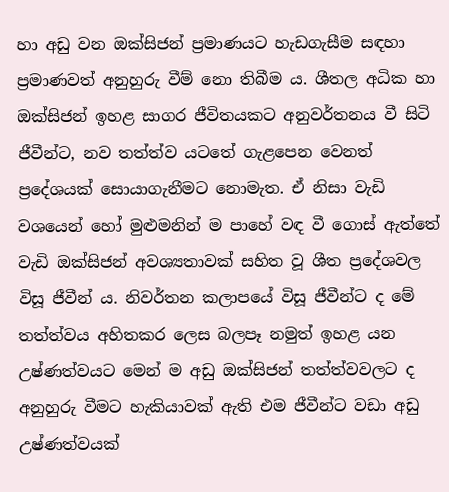හා අඩු වන ඔක්‌සිජන් ප්‍රමාණයට හැඩගැසීම සඳහා ප්‍රමාණවත් අනුහුරු වීම් නො තිබීම ය. ශීතල අධික හා ඔක්‌සිජන් ඉහළ සාගර ජීවිතයකට අනුවර්තනය වී සිටි ජීවීන්ට, නව තත්ත්ව යටතේ ගැළපෙන වෙනත් ප්‍රදේශයක්‌ සොයාගැනීමට නොමැත. ඒ නිසා වැඩි වශයෙන් හෝ මුළුමනින් ම පාහේ වඳ වී ගොස්‌ ඇත්තේ වැඩි ඔක්‌සිජන් අවශ්‍යතාවක්‌ සහිත වූ ශීත ප්‍රදේශවල විසූ ජීවීන් ය. නිවර්තන කලාපයේ විසූ ජීවීන්ට ද මේ තත්ත්වය අහිතකර ලෙස බලපෑ නමුත් ඉහළ යන උෂ්ණත්වයට මෙන් ම අඩු ඔක්‌සිජන් තත්ත්වවලට ද අනුහුරු වීමට හැකියාවක්‌ ඇති එම ජීවීන්ට වඩා අඩු උෂ්ණත්වයක්‌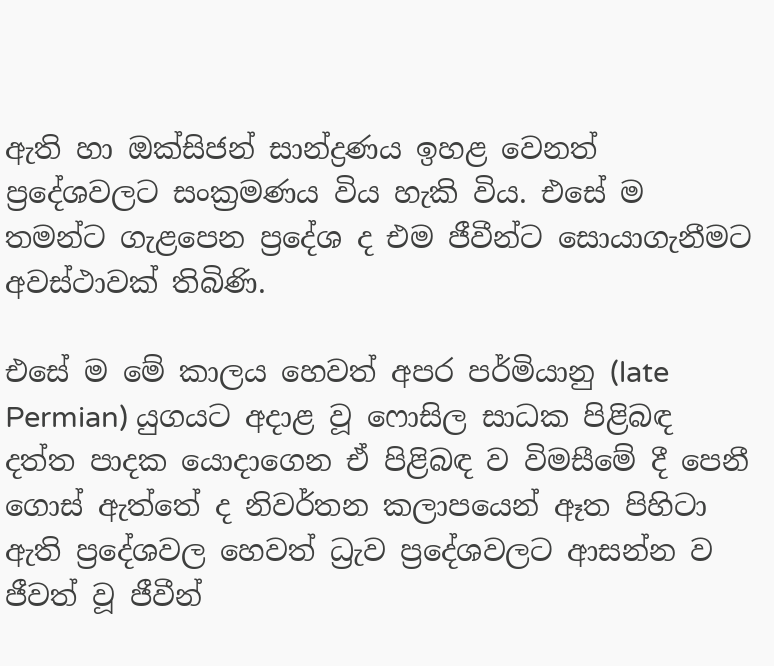ඇති හා ඔක්‌සිජන් සාන්ද්‍රණය ඉහළ වෙනත් ප්‍රදේශවලට සංක්‍රමණය විය හැකි විය. එසේ ම තමන්ට ගැළපෙන ප්‍රදේශ ද එම ජීවීන්ට සොයාගැනීමට අවස්‌ථාවක්‌ තිබිණි.

එසේ ම මේ කාලය හෙවත් අපර පර්මියානු (late Permian) යුගයට අදාළ වූ ෆොසිල සාධක පිළිබඳ දත්ත පාදක යොදාගෙන ඒ පිළිබඳ ව විමසීමේ දී පෙනී ගොස්‌ ඇත්තේ ද නිවර්තන කලාපයෙන් ඈත පිහිටා ඇති ප්‍රදේශවල හෙවත් ධ්‍රැව ප්‍රදේශවලට ආසන්න ව ජීවත් වූ ජීවීන්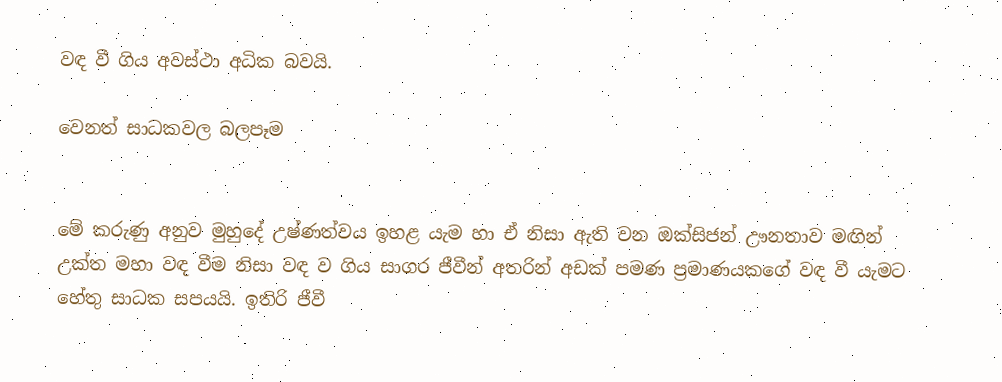වඳ වී ගිය අවස්‌ථා අධික බවයි.

වෙනත් සාධකවල බලපෑම


මේ කරුණු අනුව මුහුදේ උෂ්ණත්වය ඉහළ යැම හා ඒ නිසා ඇති වන ඔක්‌සිජන් ඌනතාව මඟින් උක්‌ත මහා වඳ වීම නිසා වඳ ව ගිය සාගර ජීවීන් අතරින් අඩක්‌ පමණ ප්‍රමාණයකගේ වඳ වී යැමට හේතු සාධක සපයයි. ඉතිරි ජීවී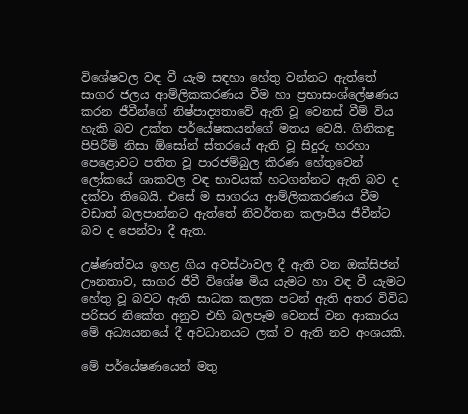විශේෂවල වඳ වී යැම සඳහා හේතු වන්නට ඇත්තේ සාගර ජලය ආම්ලිකකරණය වීම හා ප්‍රභාසංශ්ලේෂණය කරන ජීවීන්ගේ නිෂ්පාද්‍යතාවේ ඇති වූ වෙනස්‌ වීම් විය හැකි බව උක්‌ත පර්යේෂකයන්ගේ මතය වෙයි. ගිනිකඳු පිපිරීම් නිසා ඕසෝන් ස්‌තරයේ ඇති වූ සිදුරු හරහා පෙළොවට පතිත වූ පාරජම්බුල කිරණ හේතුවෙන් ලෝකයේ ශාකවල වඳ භාවයක්‌ හටගන්නට ඇති බව ද දක්‌වා තිබෙයි. එසේ ම සාගරය ආම්ලිකකරණය වීම වඩාත් බලපාන්නට ඇත්තේ නිවර්තන කලාපීය ජීවීන්ට බව ද පෙන්වා දී ඇත.

උෂ්ණත්වය ඉහළ ගිය අවස්‌ථාවල දී ඇති වන ඔක්‌සිජන් ඌනතාව, සාගර ජීවී විශේෂ මිය යැමට හා වඳ වී යැමට හේතු වූ බවට ඇති සාධක කලක පටන් ඇති අතර විවිධ පරිසර නිකේත අනුව එහි බලපෑම වෙනස්‌ වන ආකාරය මේ අධ්‍යයනයේ දී අවධානයට ලක්‌ ව ඇති නව අංශයකි.

මේ පර්යේෂණයෙන් මතු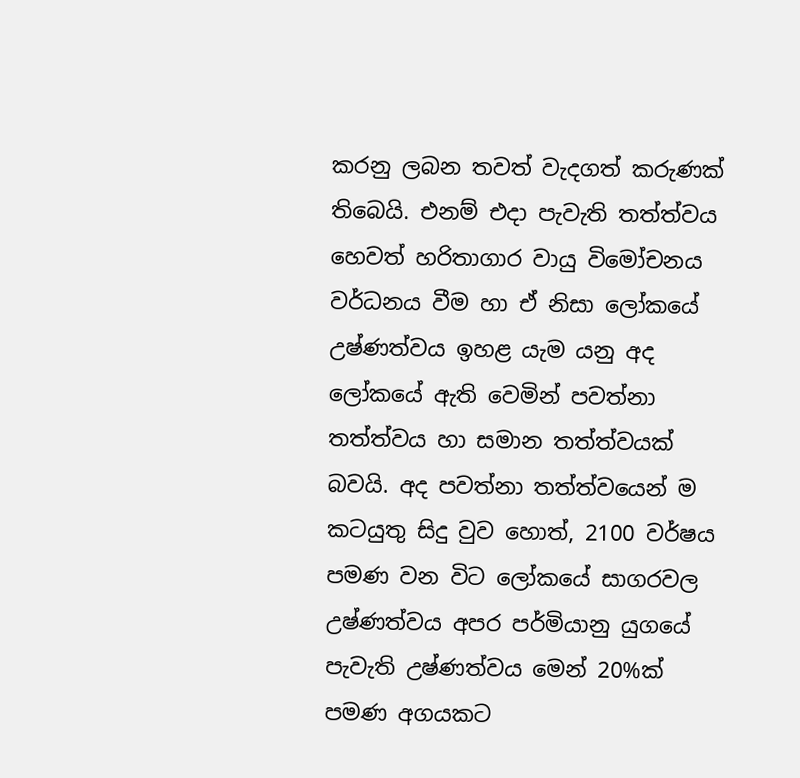කරනු ලබන තවත් වැදගත් කරුණක්‌ තිබෙයි. එනම් එදා පැවැති තත්ත්වය හෙවත් හරිතාගාර වායු විමෝචනය වර්ධනය වීම හා ඒ නිසා ලෝකයේ උෂ්ණත්වය ඉහළ යැම යනු අද ලෝකයේ ඇති වෙමින් පවත්නා තත්ත්වය හා සමාන තත්ත්වයක්‌ බවයි. අද පවත්නා තත්ත්වයෙන් ම කටයුතු සිදු වුව හොත්, 2100 වර්ෂය පමණ වන විට ලෝකයේ සාගරවල උෂ්ණත්වය අපර පර්මියානු යුගයේ පැවැති උෂ්ණත්වය මෙන් 20%ක්‌ පමණ අගයකට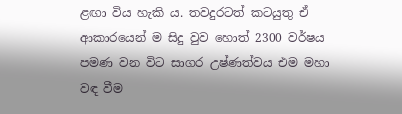ළඟා විය හැකි ය. තවදුරටත් කටයුතු ඒ ආකාරයෙන් ම සිදු වුව හොත් 2300 වර්ෂය පමණ වන විට සාගර උෂ්ණත්වය එම මහා වඳ වීම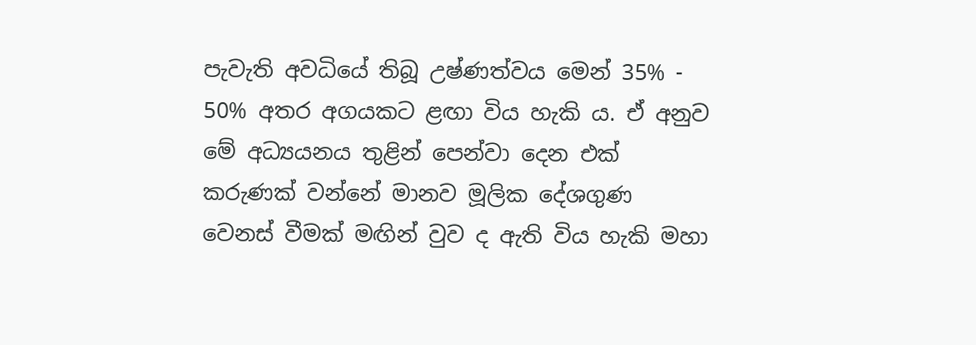පැවැති අවධියේ තිබූ උෂ්ණත්වය මෙන් 35% - 50% අතර අගයකට ළඟා විය හැකි ය. ඒ අනුව මේ අධ්‍යයනය තුළින් පෙන්වා දෙන එක්‌ කරුණක්‌ වන්නේ මානව මූලික දේශගුණ වෙනස්‌ වීමක්‌ මඟින් වුව ද ඇති විය හැකි මහා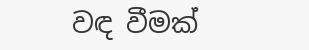වඳ වීමක්‌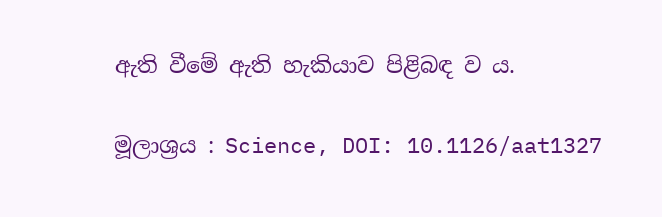ඇති වීමේ ඇති හැකියාව පිළිබඳ ව ය.

මූලාශ්‍රය : Science, DOI: 10.1126/aat1327